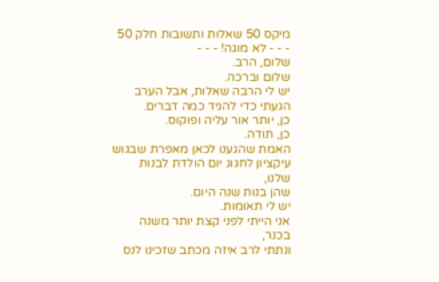מיקס 50 שאלות ותשובות חלק 50
- - - לא מוגה! - - -
שלום, הרב.
שלום וברכה.
יש לי הרבה שאלות, אבל הערב הגעתי כדי להגיד כמה דברים.
כן, יותר אור עליה ופוקוס.
כן, תודה.
האמת שהגענו לכאן מאפרת שבגוש עיקציון לחגוג יום הולדת לבנות שלנו,
שהן בנות שנה היום.
יש לי תאומות.
אני הייתי לפני קצת יותר משנה בכנר,
ונתתי לרב איזה מכתב שזכינו לנס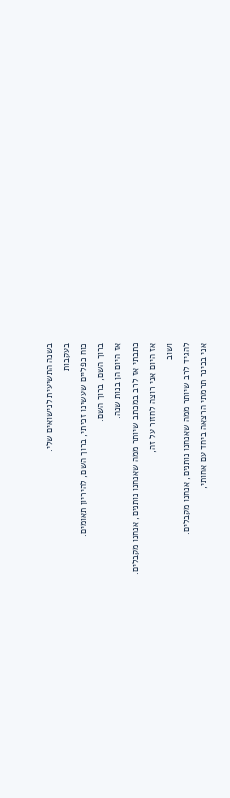בשנה התשיעית לנישואים שלי.
בעקבות
כוח כפליים שעשינו זכיתי, ברוך השם, להיריון תאומים.
ברוך השם, ברוך השם.
אז היום הן בנות שנה.
כתבתי אז לרב במכתב שיותר ממה שאנחנו נותנים, אנחנו מקבלים.
אז היום אני רוצה לחזור על זה,
ושוב
להגיד לרב שיותר ממה שאנחנו נותנים, אנחנו מקבלים.
אני בכינר תרמתי הרצאה ביחד עם אחותי,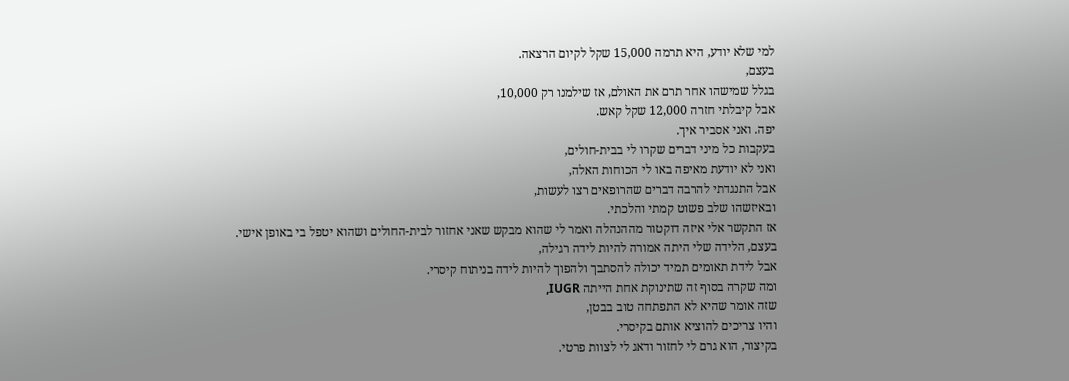למי שלא יודע, היא תרמה 15,000 שקל לקיום הרצאה.
בעצם,
בגלל שמישהו אחר תרם את האולם, אז שילמנו רק 10,000,
אבל קיבלתי חזרה 12,000 שקל קאש.
יפה. ואני אסביר איך.
בעקבות כל מיני דברים שקרו לי בבית-חולים,
ואני לא יודעת מאיפה באו לי הכוחות האלה,
אבל התנגדתי להרבה דברים שהרופאים רצו לעשות,
ובאיזשהו שלב פשוט קמתי והלכתי.
אז התקשר אלי איזה דוקטור מההנהלה ואמר לי שהוא מבקש שאני אחזור לבית-החולים ושהוא יטפל בי באופן אישי.
בעצם, הלידה שלי היתה אמורה להיות לידה רגילה,
אבל לידת תאומים תמיד יכולה להסתבך ולהפוך להיות לידה בניתוח קיסרי.
ומה שקרה בסוף זה שתינוקת אחת הייתה IUGR,
שזה אומר שהיא לא התפתחה טוב בבטן,
והיו צריכים להוציא אותם בקיסרי.
בקיצור, הוא גרם לי לחזור ודאג לי לצוות פרטי.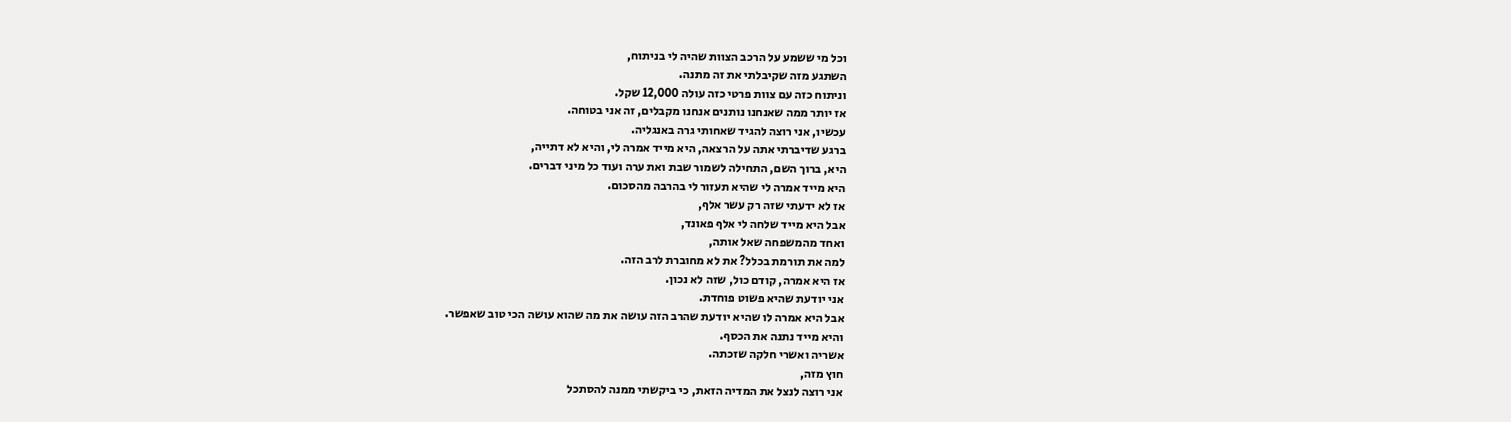וכל מי ששמע על הרכב הצוות שהיה לי בניתוח,
השתגע מזה שקיבלתי את זה מתנה.
וניתוח כזה עם צוות פרטי כזה עולה 12,000 שקל.
אז יותר ממה שאנחנו נותנים אנחנו מקבלים, זה אני בטוחה.
עכשיו, אני רוצה להגיד שאחותי גרה באנגליה.
ברגע שדיברתי אתה על הרצאה, היא מייד אמרה לי, והיא לא דתייה,
היא, ברוך השם, התחילה לשמור שבת ואת ערה ועוד כל מיני דברים.
היא מייד אמרה לי שהיא תעזור לי בהרבה מהסכום.
אז לא ידעתי שזה רק עשר אלף,
אבל היא מייד שלחה לי אלף פאונד,
ואחד מהמשפחה שאל אותה,
למה את תורמת בכלל? את לא מחוברת לרב הזה.
אז היא אמרה, קודם כול, שזה לא נכון.
אני יודעת שהיא פשוט פוחדת.
אבל היא אמרה לו שהיא יודעת שהרב הזה עושה את מה שהוא עושה הכי טוב שאפשר.
והיא מייד נתנה את הכסף.
אשריה ואשרי חלקה שזכתה.
חוץ מזה,
אני רוצה לנצל את המדיה הזאת, כי ביקשתי ממנה להסתכל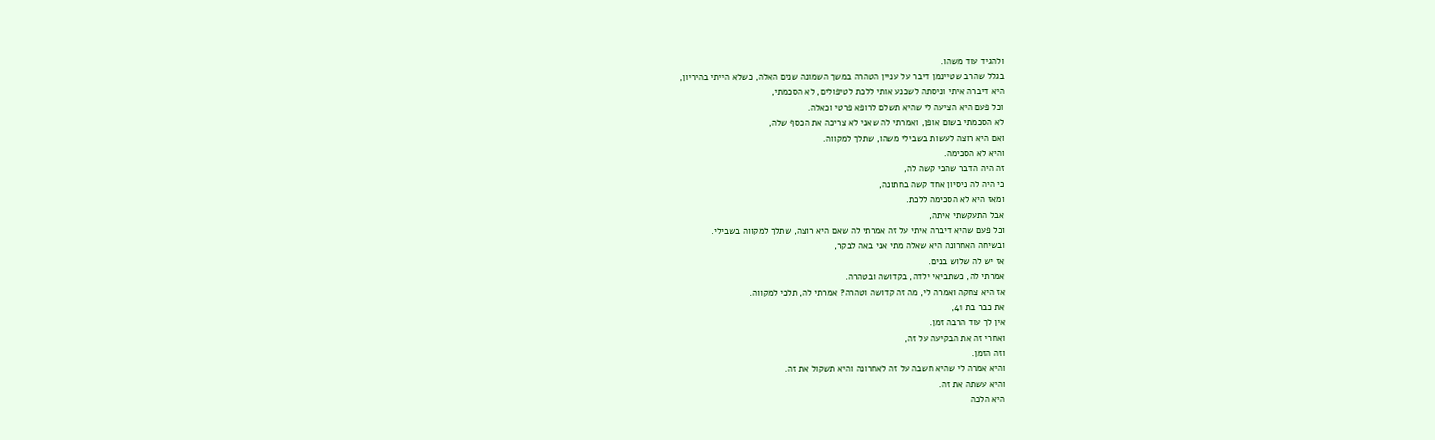ולהגיד עוד משהו.
בגלל שהרב שטיינמן דיבר על עניין הטהרה במשך השמונה שנים האלה, כשלא הייתי בהיריון,
היא דיברה איתי וניסתה לשכנע אותי ללכת לטיפולים, לא הסכמתי,
וכל פעם היא הציעה לי שהיא תשלם לרופא פרטי וכאלה.
לא הסכמתי בשום אופן, ואמרתי לה שאני לא צריכה את הכסף שלה,
ואם היא רוצה לעשות בשבילי משהו, שתלך למקווה.
והיא לא הסכימה.
זה היה הדבר שהכי קשה לה,
כי היה לה ניסיון אחד קשה בחתונה,
ומאז היא לא הסכימה ללכת.
אבל התעקשתי איתה,
וכל פעם שהיא דיברה איתי על זה אמרתי לה שאם היא רוצה, שתלך למקווה בשבילי.
ובשיחה האחרונה היא שאלה מתי אני באה לבקר,
אז יש לה שלוש בנים.
אמרתי לה, כשתביאי ילדה, בקדושה ובטהרה.
אז היא צחקה ואמרה לי, מה זה קדושה וטהרה? אמרתי לה, תלכי למקווה.
את כבר בת 41,
אין לך עוד הרבה זמן.
ואחרי זה את הבקיעה על זה,
וזה הזמן.
והיא אמרה לי שהיא חשבה על זה לאחרונה והיא תשקול את זה.
והיא עשתה את זה.
היא הלכה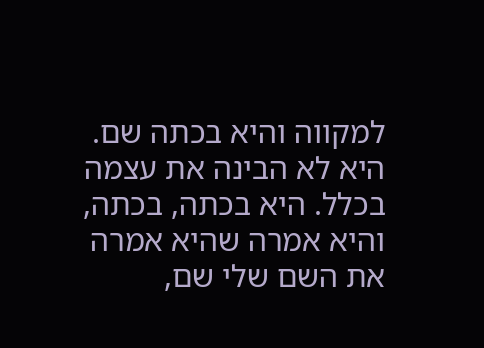למקווה והיא בכתה שם.
היא לא הבינה את עצמה בכלל. היא בכתה, בכתה, והיא אמרה שהיא אמרה את השם שלי שם,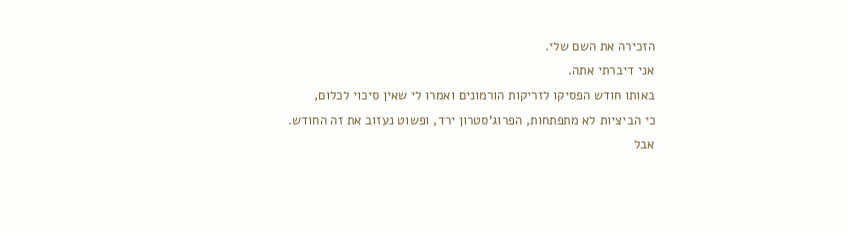הזכירה את השם שלי.
אני דיברתי אתה.
באותו חודש הפסיקו לזריקות הורמונים ואמרו לי שאין סיכוי לכלום,
כי הביציות לא מתפתחות, הפרוג'סטרון ירד, ופשוט נעזוב את זה החודש.
אבל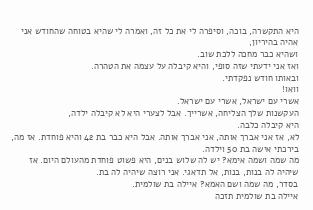היא התקשרה, בוכה, וסיפרה לי את כל זה, ואמרה לי שהיא בטוחה שהחודש אני אהיה בהיריון,
ושהיא כבר מחכה ללכת שוב.
ואז אני ידעתי שזה סופי, והיא קיבלה על עצמה את הטהרה.
ובאותו חודש נפקדתי.
וואו!
אשרי עם ישראל, אשרי עם ישראל.
העקשנות שלך הצליחה, אשרייך. אבל לצערי היא לא קיבלה ילדה,
היא קיבלה כלבה.
לא, אז אני אברך אותה, אני אברך אותה. אבל היא כבר בת 42 והיא פוחדת. אז מה, בירכתי אישה בת 50 וילדה.
מה שמה ושמה אימא? יש לה שלוש בנים, היא פשוט פוחדת מהעולם היום. אז שיהיה לה בנות, בנות, אל תדאגי. אני רוצה שיהיה לה בת.
בסדר, מה שמה ושם האמא? איילה בת שולמית.
איילה בת שולמית תזכה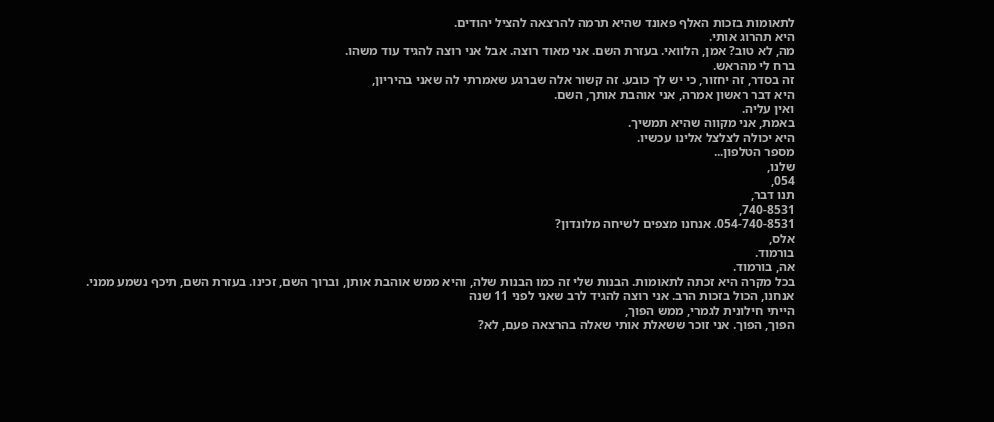לתאומות בזכות האלף פאונד שהיא תרמה להרצאה להציל יהודים.
היא תהרוג אותי.
מה, לא טוב? אמן, הלוואי. בעזרת השם. אני מאוד רוצה. אבל אני רוצה להגיד עוד משהו.
ברח לי מהראש.
זה בסדר, זה יחזור, כי יש לך כובע. זה קשור אלה שברגע שאמרתי לה שאני בהיריון,
היא דבר ראשון אמרה, אני אוהבת אותך, השם.
ואין עליה.
באמת, אני מקווה שהיא תמשיך.
היא יכולה לצלצל אלינו עכשיו.
מספר הטלפון...
שלנו,
054,
תנו דבר,
740-8531,
054-740-8531. אנחנו מצפים לשיחה מלונדון?
אלס,
בורמוד.
אה, בורמוד.
בכל מקרה היא זכתה לתאומות. הבנות שלי זה כמו הבנות שלה, והיא ממש אוהבת אותן, וברוך השם, זכינו. בעזרת השם, תיכף נשמע ממני. אנחנו, הכול בזכות הרב. אני רוצה להגיד לרב שאני לפני 11 שנה
הייתי חילונית לגמרי, ממש הפוך,
הפוך, הפוך. אני זוכר ששאלת אותי שאלה בהרצאה פעם, לא?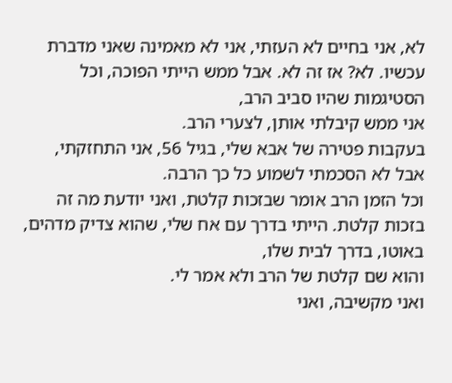לא, אני בחיים לא העזתי, אני לא מאמינה שאני מדברת עכשיו. לא? אז זה לא. אבל ממש הייתי הפוכה, וכל הסטיגמות שהיו סביב הרב,
אני ממש קיבלתי אותן, לצערי הרב.
בעקבות פטירה של אבא שלי, בגיל 56, אני התחזקתי,
אבל לא הסכמתי לשמוע כל כך הרבה.
וכל הזמן הרב אומר שבזכות קלטת, ואני יודעת מה זה בזכות קלטת. הייתי בדרך עם אח שלי, שהוא צדיק מדהים,
באוטו, בדרך לבית שלו,
והוא שם קלטת של הרב ולא אמר לי.
ואני מקשיבה, ואני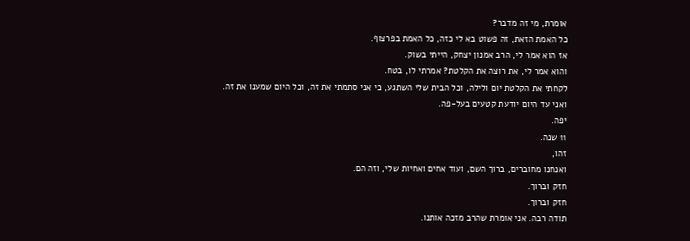אומרת, מי זה מדבר?
כל האמת הזאת, זה פשוט בא לי כזה, כל האמת בפרצוף.
אז הוא אמר לי, הרב אמנון יצחק, הייתי בשוק.
והוא אמר לי, את רוצה את הקלטת? אמרתי לו, בטח.
לקחתי את הקלטת יום ולילה, וכל הבית שלי השתגע, כי אני סתמתי את זה, וכל היום שמענו את זה.
ואני עד היום יודעת קטעים בעל-פה.
יפה.
11 שנה.
זהו,
ואנחנו מחוברים, ברוך השם, ועוד אחים ואחיות שלי, וזה הם.
חזק וברוך.
חזק וברוך.
תודה רבה. אני אומרת שהרב מזכה אותנו.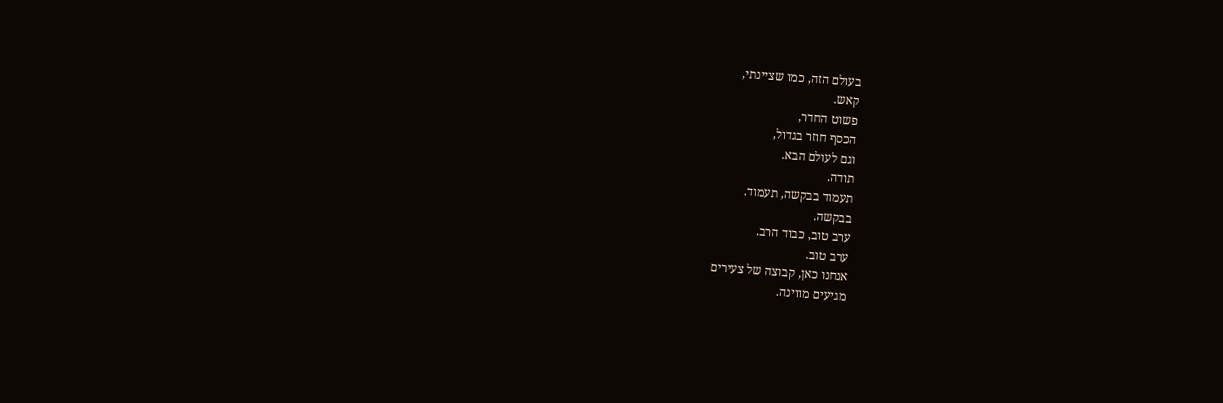בעולם הזה, כמו שציינתי,
קאש.
פשוט החדר,
הכסף חוזר בגדול,
וגם לעולם הבא.
תודה.
תעמוד בבקשה, תעמוד.
בבקשה.
ערב טוב, כבוד הרב.
ערב טוב.
אנחנו כאן, קבוצה של צעירים
מגיעים מווינה.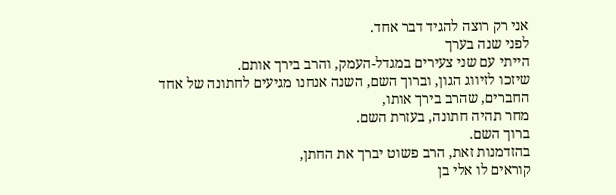אני רק רוצה להגיד דבר אחד.
לפני שנה בערך
הייתי עם שני צעירים במגדל-העמק, והרב בירך אותם.
שיזכו לזיווג הגון, וברוך השם, השנה אנחנו מגיעים לחתונה של אחד החברים, שהרב בירך אותו,
מחר תהיה חתונה, בעזרת השם.
ברוך השם.
בהזדמנות זאת, הרב פשוט יברך את החתן,
קוראים לו אלי בן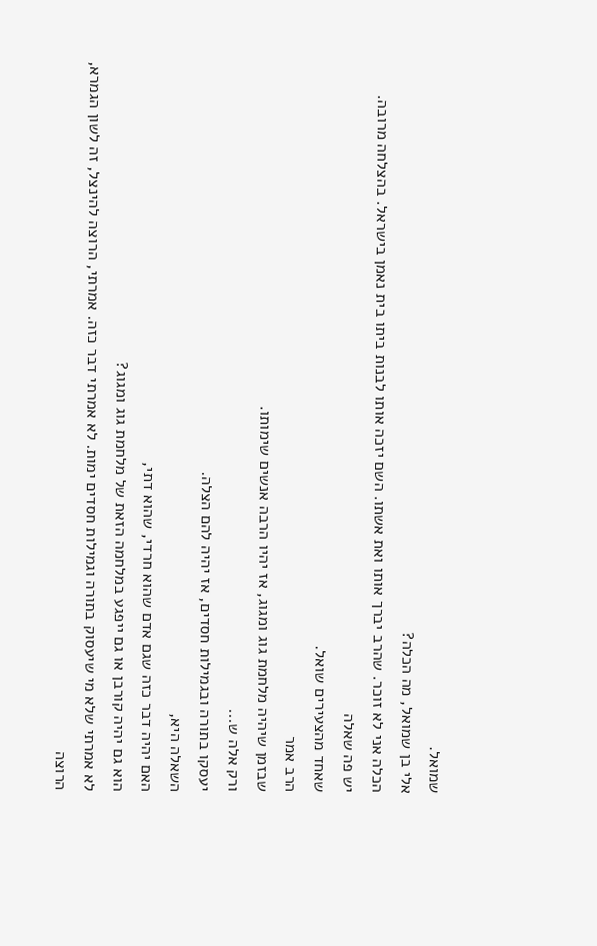שמואל.
אלי בן שמואל, מה הכלה?
הכלה אני לא זוכר. שהרב יברך אותו ואת אשתו. השם יזכה אותו לבנות ביתו בית נאמן בישראל. בהצלחה מרובה.
יש פה שאלה
שאחד מהצעירים שואל.
הרב אמר
שבזמן שיהיה מלחמת גוג ומגוג, אז יהיו הרבה אנשים שימותו.
ורק אלה ש...
יעסקו בתורה ובגמילות חסדים, אז יהיה להם הצלה.
השאלה היא,
האם יהיה דבר כזה שגם אדם שהוא חרדי, שהוא דתי,
הוא גם יהיה קורבן או גם ייפגע במלחמה הזאת של מלחמת גוג ומגוג?
לא אמרתי שלא מי שיעסוק בתורה וגמילות חסדים ימות. לא אמרתי דבר כזה. אמרתי, הרוצה להינצל, זה לשון הגמרא,
הרוצה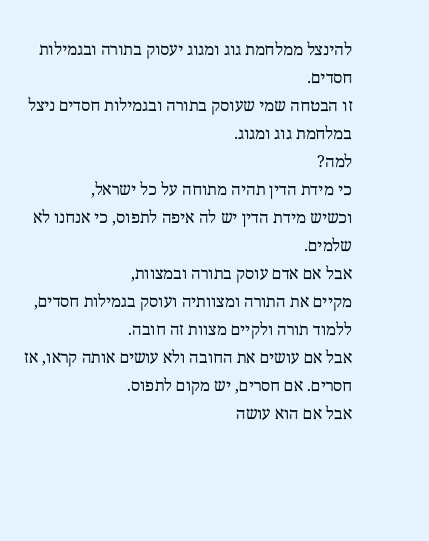להינצל ממלחמת גוג ומגוג יעסוק בתורה ובגמילות חסדים.
זו הבטחה שמי שעוסק בתורה ובגמילות חסדים ניצל במלחמת גוג ומגוג.
למה?
כי מידת הדין תהיה מתוחה על כל ישראל,
וכשיש מידת הדין יש לה איפה לתפוס, כי אנחנו לא שלמים.
אבל אם אדם עוסק בתורה ובמצוות,
מקיים את התורה ומצוותיה ועוסק בגמילות חסדים,
ללמוד תורה ולקיים מצוות זה חובה.
אבל אם עושים את החובה ולא עושים אותה קראו, אז חסרים. אם חסרים, יש מקום לתפוס.
אבל אם הוא עושה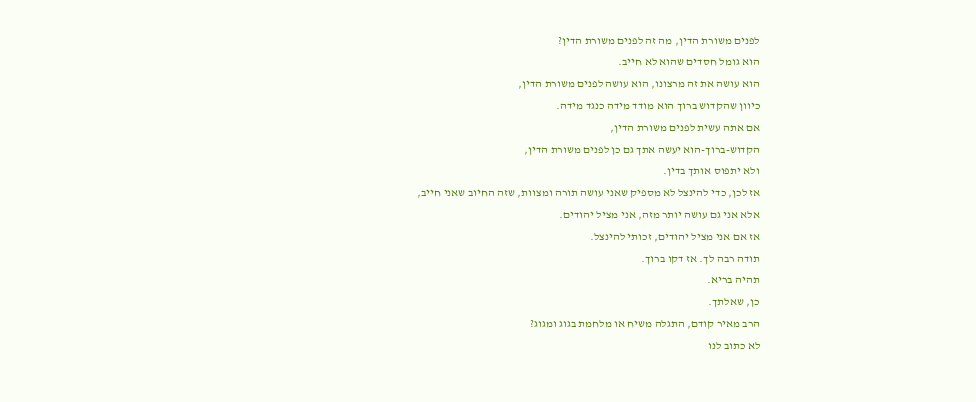לפנים משורת הדין, מה זה לפנים משורת הדין?
הוא גומל חסדים שהוא לא חייב.
הוא עושה את זה מרצונו, הוא עושה לפנים משורת הדין,
כיוון שהקדוש ברוך הוא מודד מידה כנגד מידה.
אם אתה עשית לפנים משורת הדין,
הקדוש-ברוך-הוא יעשה אתך גם כן לפנים משורת הדין,
ולא יתפוס אותך בדין.
אז לכן, כדי להינצל לא מספיק שאני עושה תורה ומצוות, שזה החיוב שאני חייב,
אלא אני גם עושה יותר מזה, אני מציל יהודים.
אז אם אני מציל יהודים, זכותי להינצל.
תודה רבה לך. אז דקו ברוך.
תהיה בריא.
כן, שאלתך.
הרב מאיר קודם, התגלה משיח או מלחמת בגוג ומגוג?
לא כתוב לנו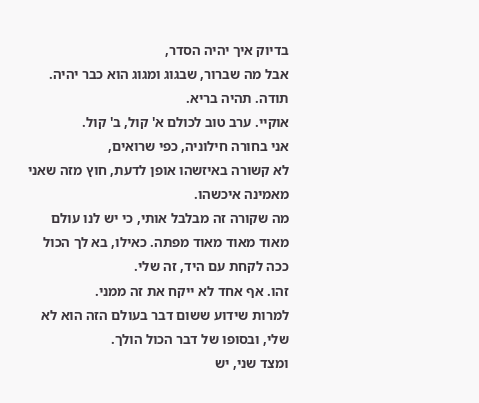בדיוק איך יהיה הסדר,
אבל מה שברור, שבגוג ומגוג הוא כבר יהיה.
תודה. תהיה בריא.
אוקיי. ערב טוב לכולם א' קול, ב' קול.
אני בחורה חילוניה, כפי שרואים,
לא קשורה באיזשהו אופן לדעת, חוץ מזה שאני מאמינה איכשהו.
מה שקורה זה מבלבל אותי, כי יש לנו עולם מאוד מאוד מאוד מפתה. כאילו, בא לך הכול ככה לקחת עם היד, זה שלי.
זהו. אף אחד לא ייקח את זה ממני.
למרות שידוע ששום דבר בעולם הזה הוא לא שלי, ובסופו של דבר הכול הולך.
ומצד שני, יש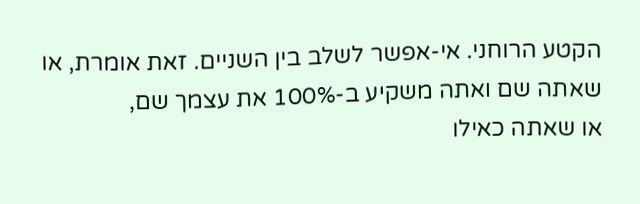הקטע הרוחני. אי-אפשר לשלב בין השניים. זאת אומרת, או שאתה שם ואתה משקיע ב-100% את עצמך שם,
או שאתה כאילו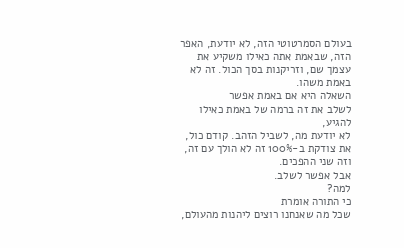בעולם הסמרטוטי הזה, לא יודעת, האפר הזה, שבאמת אתה כאילו משקיע את עצמך שם, וזריקנות בסך הכול. זה לא באמת משהו.
השאלה היא אם באמת אפשר
לשלב את זה ברמה של באמת כאילו להגיע,
לא יודעת מה, לשביל הזהב. קודם כול, את צודקת ב-100% זה לא הולך עם זה,
וזה שני ההפכים.
אבל אפשר לשלב.
למה?
כי התורה אומרת
שכל מה שאנחנו רוצים ליהנות מהעולם,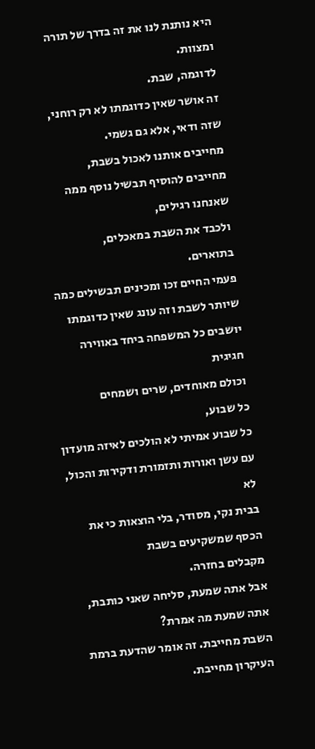היא נותנת לנו את זה בדרך של תורה ומצוות.
לדוגמה, שבת.
זה אושר שאין כדוגמתו לא רק רוחני, שזה ודאי, אלא גם גשמי.
מחייבים אותנו לאכול בשבת,
מחייבים להוסיף תבשיל נוסף ממה שאנחנו רגילים,
ולכבד את השבת במאכלים,
בתוארים.
פעמי החיים זכו ומכינים תבשילים כמה שיותר לשבת וזה עונג שאין כדוגמתו
יושבים כל המשפחה ביחד באווירה חגיגית
וכולם מאוחדים, שרים ושמחים
כל שבוע,
כל שבוע אמיתי לא הולכים לאיזה מועדון עם עשן ואורות ותזמורת ודקירות והכול, לא
בבית נקי, מסודר, בלי הוצאות כי את הכסף שמשקיעים בשבת
מקבלים בחזרה.
אבל אתה שמעת, סליחה שאני כותבת, אתה שמעת מה אמרת?
השבת מחייבת. זה אומר שהדעת ברמת העיקרון מחייבת.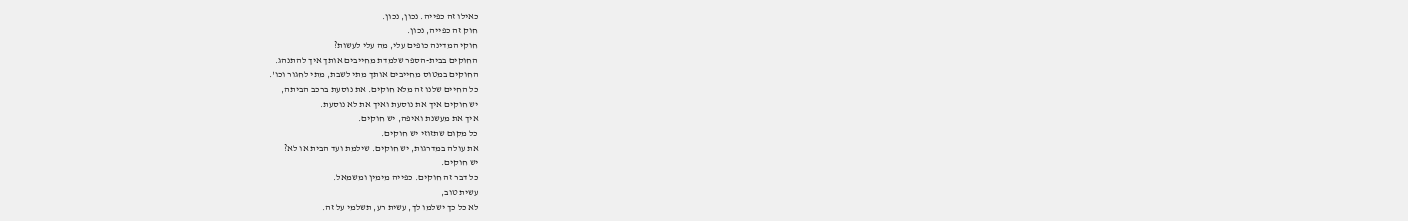כאילו זה כפייה. נכון, נכון.
חוק זה כפייה, נכון.
חוקי המדינה כופים עלי, מה עלי לעשות?
החוקים בבית-הספר שלמדת מחייבים אותך איך להתנהג.
החוקים במטוס מחייבים אותך מתי לשבת, מתי לחגור וכו'.
כל החיים שלנו זה מלא חוקים. את נוסעת ברכב הביתה,
יש חוקים איך את נוסעת ואיך את לא נוסעת.
איך את מעשנת ואיפה, יש חוקים.
כל מקום שתזוזי יש חוקים.
את עולה במדרגות, יש חוקים. שילמת ועד הבית או לא?
יש חוקים.
כל דבר זה חוקים. כפייה מימין ומשמאל.
עשית טוב,
לא כל כך ישלמו לך, עשית רע, תשלמי על זה.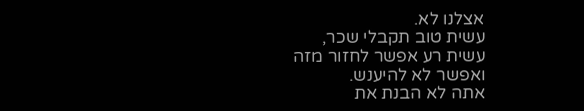אצלנו לא.
עשית טוב תקבלי שכר,
עשית רע אפשר לחזור מזה
ואפשר לא להיענש.
אתה לא הבנת את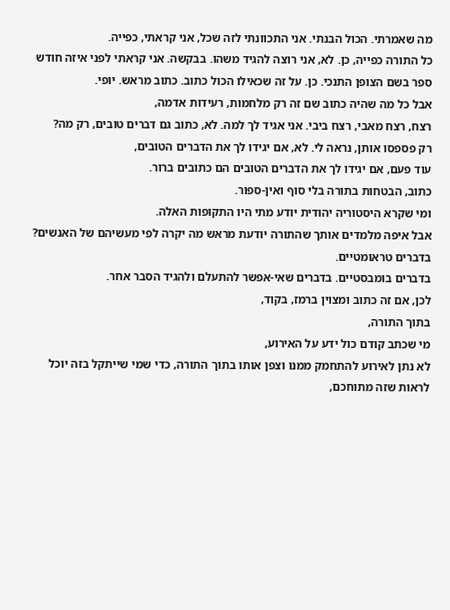מה שאמרתי. הכול הבנתי. אני התכוונתי לזה שכל, אני קראתי, כפייה.
כל התורה כפייה, כן. לא, אני רוצה להגיד משהו. בבקשה. אני קראתי לפני איזה חודש ספר בשם הצופן התנכי. כן. על זה שכאילו הכול כתוב. כתוב מראש. יופי.
אבל כל מה שהיה כתוב שם זה רק מלחמות, רעידות אדמה,
רצח, רצח מאבי, רצח ביבי. אני אגיד לך למה. לא, כתוב גם דברים טובים, רק מה?
רק פספסו אותן, נראה לי. לא, אם יגידו לך את הדברים הטובים,
עוד פעם, אם יגידו לך את הדברים הטובים הם כתובים ברור.
כתוב, הבטחות בתורה בלי סוף ואין-ספור.
ומי שקרא היסטוריה יהודית יודע מתי היו התקופות האלה.
אבל איפה מלמדים אותך שהתורה יודעת מראש מה יקרה לפי מעשיהם של האנשים?
בדברים טראומטיים.
בדברים בומבסטיים. בדברים שאי-אפשר להתעלם ולהגיד הסבר אחר.
לכן, אם זה כתוב ומצוין ברמז, בקוד,
בתוך התורה,
מי שכתב קודם כול ידע על האירוע,
לא נתן לאירוע להתחמק ממנו וצפן אותו בתוך התורה, כדי שמי שייתקל בזה יוכל לראות שזה מתוחכם,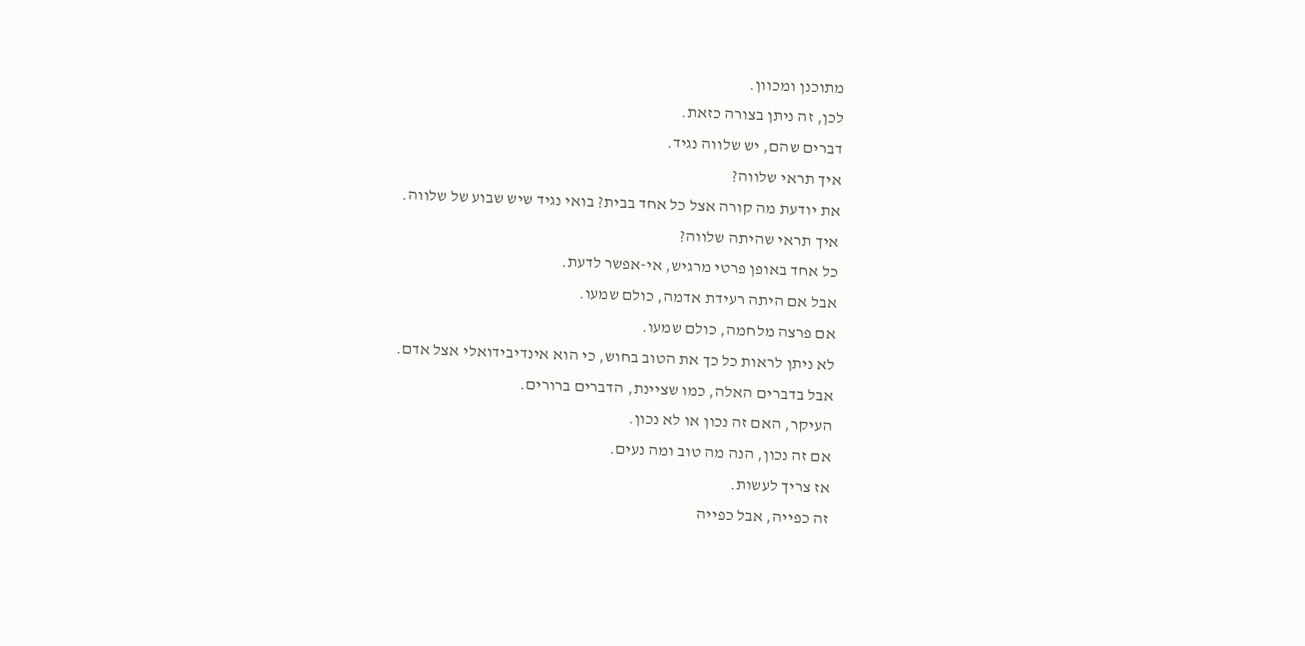מתוכנן ומכוון.
לכן, זה ניתן בצורה כזאת.
דברים שהם, יש שלווה נגיד.
איך תראי שלווה?
את יודעת מה קורה אצל כל אחד בבית? בואי נגיד שיש שבוע של שלווה.
איך תראי שהיתה שלווה?
כל אחד באופן פרטי מרגיש, אי-אפשר לדעת.
אבל אם היתה רעידת אדמה, כולם שמעו.
אם פרצה מלחמה, כולם שמעו.
לא ניתן לראות כל כך את הטוב בחוש, כי הוא אינדיבידואלי אצל אדם.
אבל בדברים האלה, כמו שציינת, הדברים ברורים.
העיקר, האם זה נכון או לא נכון.
אם זה נכון, הנה מה טוב ומה נעים.
אז צריך לעשות.
זה כפייה, אבל כפייה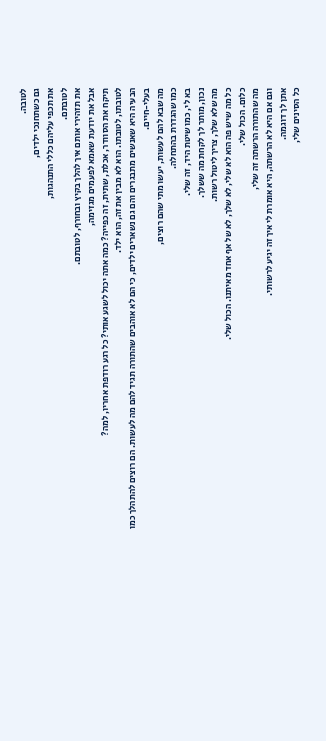לטובה.
גם כשתחנכי ילדים,
את תכפי עליהם כללי התנהגות,
לטובתם.
את תזהירי אותם איך להלך בקיץ ובחורף, לטובתם.
אבל את יודעת שאמא לפעמים מגזימה,
תיקח את הסוודר, אכלת, שתית, זה כפייה? כמה אתה יכול לשגע אותי? כל רגע רודפת אחריו, למה?
לטובתו, לטובתו. הוא לא מבין את זה, הוא ילד.
הבעיה היא שאנשים מתבגרים והם גם נשארים ילדים, כי הם לא אוהבים שהתורה תגיד להם מה לעשות. הם רוצים להתהלך כמו בעלי-חיים.
מה שבא להם לעשות, יעשו מתי שהם רוצים,
כמו שהגדרת בהתחלה.
בא לי, כמו שיטת היד, זה שלי.
נכון, מותר לך לקחת מה ששלך.
מה שלא שלך, צריך ליטול רשות.
כל מה שיש פה הוא לא שלי, לא שלך, לא של אף אחד מאיתנו. הכול שלי.
כלום. הכול שלי.
מה שהתורה הרשתה זה שלי,
וגם אם היא לא הרשתה, היא אומרת לי איך זה יגיע לרשותי.
אתן לך דוגמה.
כל הסינים שלי,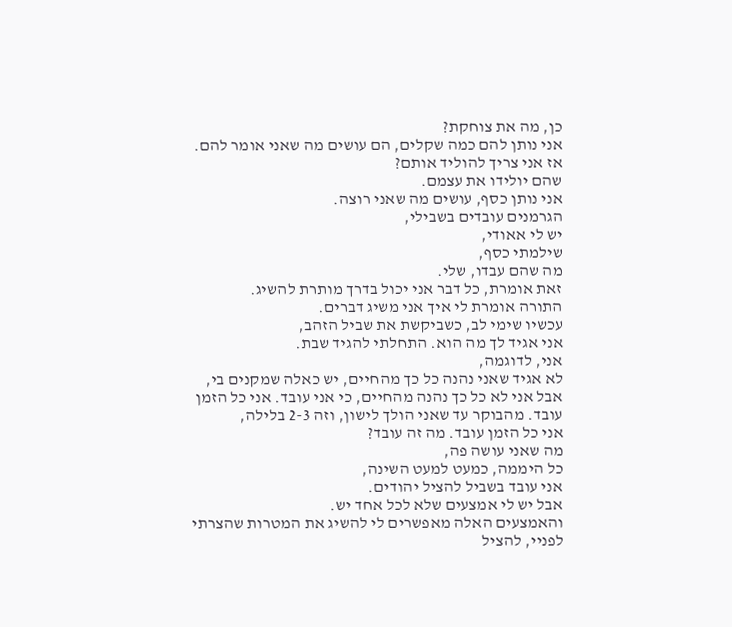כן, מה את צוחקת?
אני נותן להם כמה שקלים, הם עושים מה שאני אומר להם.
אז אני צריך להוליד אותם?
שהם יולידו את עצמם.
אני נותן כסף, עושים מה שאני רוצה.
הגרמנים עובדים בשבילי,
יש לי אאודי,
שילמתי כסף,
מה שהם עבדו, שלי.
זאת אומרת, כל דבר אני יכול בדרך מותרת להשיג.
התורה אומרת לי איך אני משיג דברים.
עכשיו שימי לב, כשביקשת את שביל הזהב,
אני אגיד לך מה הוא. התחלתי להגיד שבת.
אני, לדוגמה,
לא אגיד שאני נהנה כל כך מהחיים, יש כאלה שמקנים בי,
אבל אני לא כל כך נהנה מהחיים, כי אני עובד. אני כל הזמן עובד. מהבוקר עד שאני הולך לישון, וזה 2-3 בלילה,
אני כל הזמן עובד. מה זה עובד?
מה שאני עושה פה,
כל היממה, כמעט למעט השינה,
אני עובד בשביל להציל יהודים.
אבל יש לי אמצעים שלא לכל אחד יש.
והאמצעים האלה מאפשרים לי להשיג את המטרות שהצרתי לפניי, להציל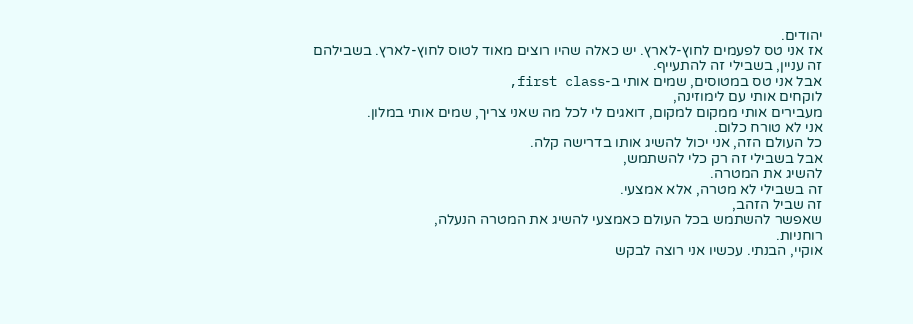יהודים.
אז אני טס לפעמים לחוץ-לארץ. יש כאלה שהיו רוצים מאוד לטוס לחוץ-לארץ. בשבילהם זה עניין, בשבילי זה להתעייף.
אבל אני טס במטוסים, שמים אותי ב-first class,
לוקחים אותי עם לימוזינה,
מעבירים אותי ממקום למקום, דואגים לי לכל מה שאני צריך, שמים אותי במלון.
אני לא טורח כלום.
כל העולם הזה, אני יכול להשיג אותו בדרישה קלה.
אבל בשבילי זה רק כלי להשתמש,
להשיג את המטרה.
זה בשבילי לא מטרה, אלא אמצעי.
זה שביל הזהב,
שאפשר להשתמש בכל העולם כאמצעי להשיג את המטרה הנעלה,
רוחניות.
אוקיי, הבנתי. עכשיו אני רוצה לבקש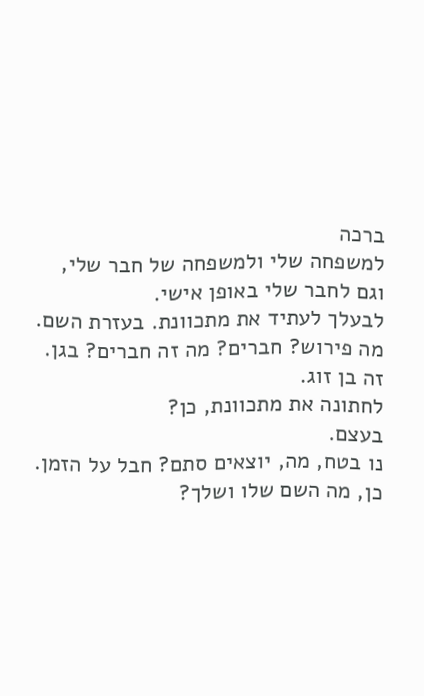ברכה
למשפחה שלי ולמשפחה של חבר שלי,
וגם לחבר שלי באופן אישי.
לבעלך לעתיד את מתכוונת. בעזרת השם. מה פירוש? חברים? מה זה חברים? בגן. זה בן זוג.
לחתונה את מתכוונת, כן?
בעצם.
נו בטח, מה, יוצאים סתם? חבל על הזמן.
כן, מה השם שלו ושלך?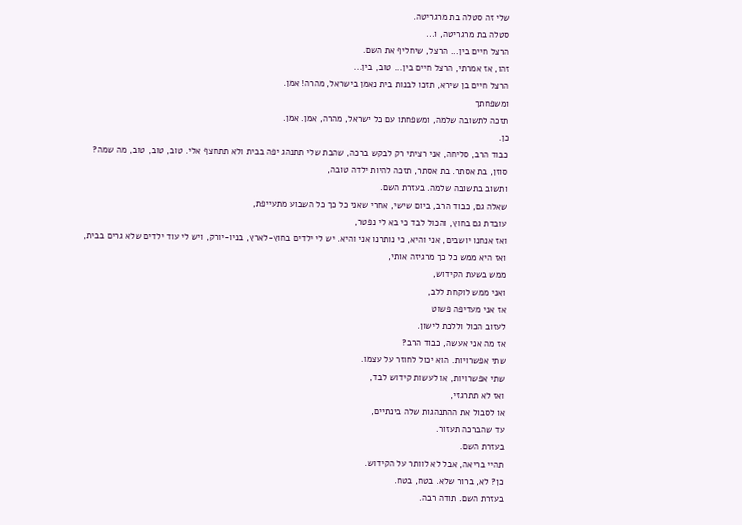שלי זה סטלה בת מרגריטה.
סטלה בת מרגריטה, ו...
הרצל חיים בין... הרצל, שיחליף את השם.
זהו, אז אמרתי, הרצל חיים בין... טוב, בין...
הרצל חיים בן שירא, תזכו לבנות בית נאמן בישראל, מהרה! אמן.
ומשפחתך
תזכה לתשובה שלמה, ומשפחתו עם כל ישראל, מהרה, אמן. אמן.
כן.
כבוד הרב, סליחה, אני רציתי רק לבקש ברכה, שהבת שלי תתנהג יפה בבית ולא תתחצף אלי. טוב, טוב, טוב, מה שמה?
סוזן, בת אסתר. בת אסתר, תזכה להיות ילדה טובה,
ותשוב בתשובה שלמה. בעזרת השם.
שאלה גם, כבוד הרב, ביום שישי, אחרי שאני כל כך כל השבוע מתעייפת,
עובדת גם בחוץ, והכול לבד כי בא לי נפטר,
ואז אנחנו יושבים, אני והיא, כי נותרנו אני והיא. יש לי ילדים בחוץ-לארץ, בניו-יורק, ויש לי עוד ילדים שלא גרים בבית,
ואז היא ממש כל כך מרגיזה אותי,
ממש בשעת הקידוש,
ואני ממש לוקחת ללב,
אז אני מעדיפה פשוט
לעזוב הכול וללכת לישון.
אז מה אני אעשה, כבוד הרב?
שתי אפשרויות. הוא יכול לחוזר על עצמו.
שתי אפשרויות, או לעשות קידוש לבד,
ואז לא תתרגזי,
או לסבול את ההתנהגות שלה בינתיים,
עד שהברכה תעזור.
בעזרת השם.
תהיי בריאה, אבל לא לוותר על הקידוש.
כן? לא, ברור שלא. בטח, בטח.
בעזרת השם. תודה רבה.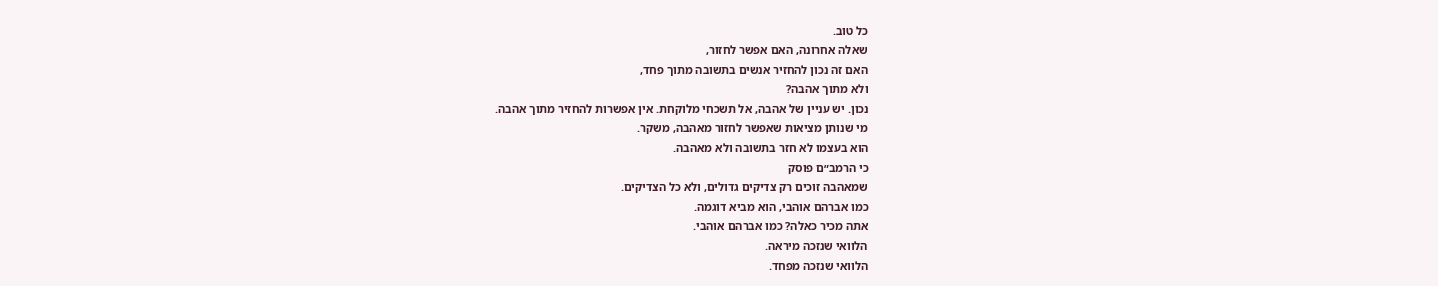כל טוב.
שאלה אחרונה, האם אפשר לחזור,
האם זה נכון להחזיר אנשים בתשובה מתוך פחד,
ולא מתוך אהבה?
נכון. יש עניין של אהבה, אל תשכחי מלוקחת. אין אפשרות להחזיר מתוך אהבה.
מי שנותן מציאות שאפשר לחזור מאהבה, משקר.
הוא בעצמו לא חזר בתשובה ולא מאהבה.
כי הרמב״ם פוסק
שמאהבה זוכים רק צדיקים גדולים, ולא כל הצדיקים.
כמו אברהם אוהבי, הוא מביא דוגמה.
אתה מכיר כאלה? כמו אברהם אוהבי.
הלוואי שנזכה מיראה.
הלוואי שנזכה מפחד.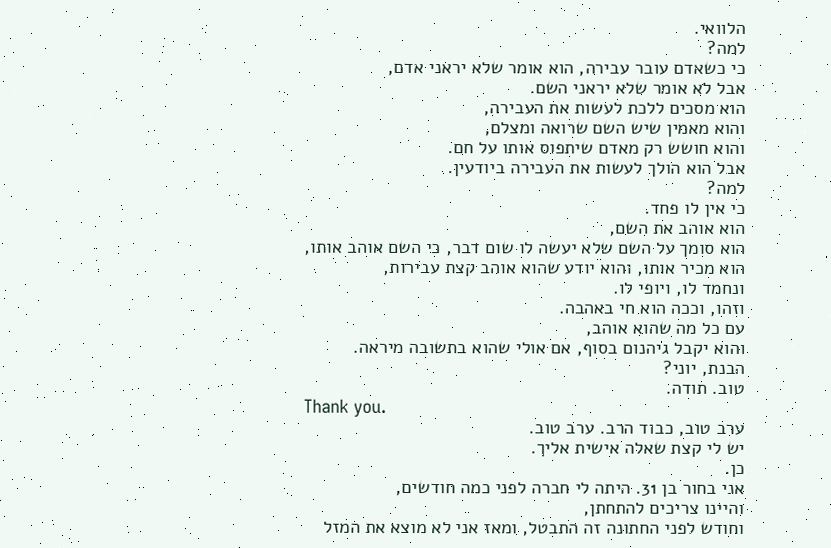הלוואי.
למה?
כי כשאדם עובר עבירה, הוא אומר שלא יראני אדם,
אבל לא אומר שלא יראני השם.
הוא מסכים ללכת לעשות את העבירה,
והוא מאמין שיש השם שרואה ומצלם,
והוא חושש רק מאדם שיתפוס אותו על חם.
אבל הוא הולך לעשות את העבירה ביודעין.
למה?
כי אין לו פחד.
הוא אוהב את השם,
הוא סומך על השם שלא יעשה לו שום דבר, כי השם אוהב אותו,
הוא מכיר אותו, והוא יודע שהוא אוהב קצת עבירות,
ונחמד לו, ויופי לו.
וזהו, וככה הוא חי באהבה.
עם כל מה שהוא אוהב,
והוא יקבל גיהנום בסוף, אם אולי שהוא בתשובה מיראה.
הבנת, יוני?
טוב. תודה.
Thank you.
ערב טוב, כבוד הרב. ערב טוב.
יש לי קצת שאלה אישית אליך.
כן.
אני בחור בן 31. היתה לי חברה לפני כמה חודשים,
והיינו צריכים להתחתן,
וחודש לפני החתונה זה התבטל, ומאז אני לא מוצא את המזל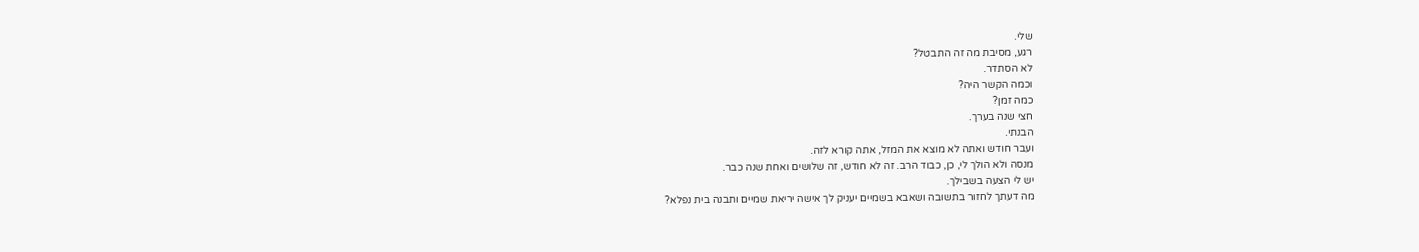שלי.
רגע, מסיבת מה זה התבטל?
לא הסתדר.
וכמה הקשר היה?
כמה זמן?
חצי שנה בערך.
הבנתי.
ועבר חודש ואתה לא מוצא את המזל, אתה קורא לזה.
מנסה ולא הולך לי, כן, כבוד הרב. זה לא חודש, זה שלושים ואחת שנה כבר.
יש לי הצעה בשבילך.
מה דעתך לחזור בתשובה ושאבא בשמיים יעניק לך אישה יריאת שמיים ותבנה בית נפלא?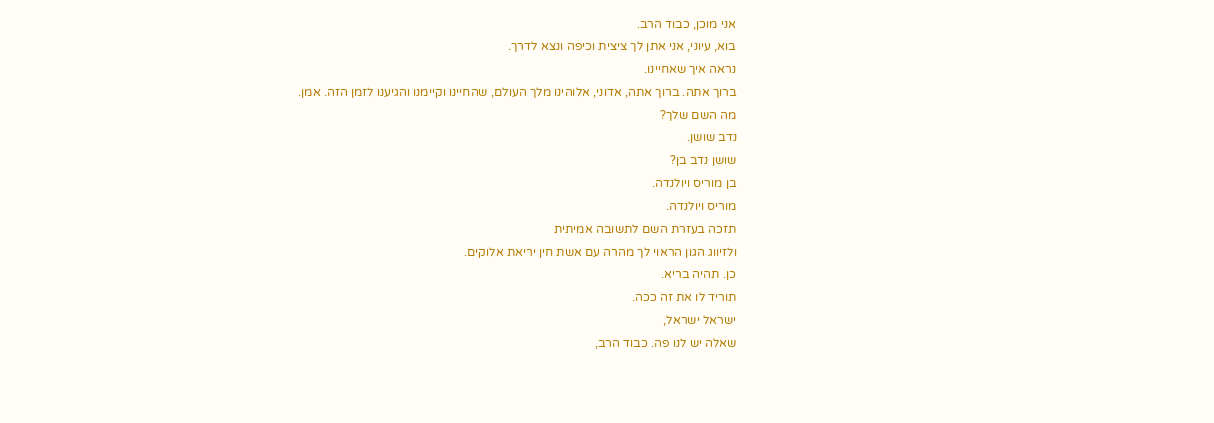אני מוכן, כבוד הרב.
בוא, עיוני, אני אתן לך ציצית וכיפה ונצא לדרך.
נראה איך שאחיינו.
ברוך אתה. ברוך אתה, אדוני, אלוהינו מלך העולם, שהחיינו וקיימנו והגיענו לזמן הזה. אמן.
מה השם שלך?
נדב שושן.
שושן נדב בן?
בן מוריס ויולנדה.
מוריס ויולנדה.
תזכה בעזרת השם לתשובה אמיתית
ולזיווג הגון הראוי לך מהרה עם אשת חין יריאת אלוקים.
כן. תהיה בריא.
תוריד לו את זה ככה.
ישראל ישראל,
שאלה יש לנו פה. כבוד הרב,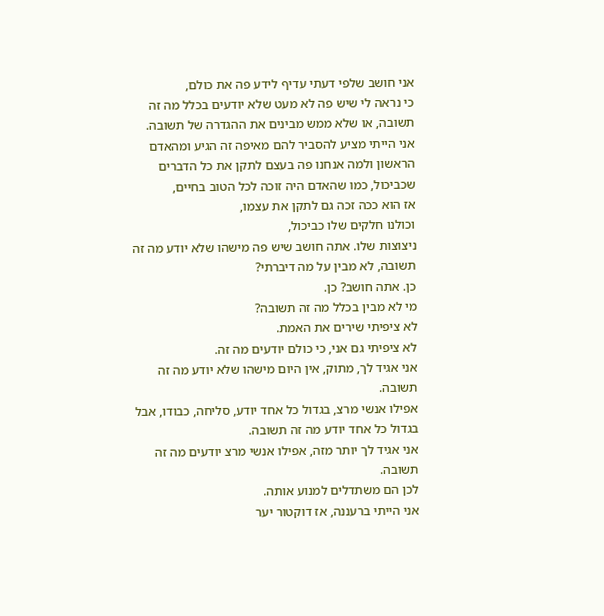אני חושב שלפי דעתי עדיף לידע פה את כולם,
כי נראה לי שיש פה לא מעט שלא יודעים בכלל מה זה תשובה, או שלא ממש מבינים את ההגדרה של תשובה.
אני הייתי מציע להסביר להם מאיפה זה הגיע ומהאדם
הראשון ולמה אנחנו פה בעצם לתקן את כל הדברים שכביכול, כמו שהאדם היה זוכה לכל הטוב בחיים,
אז הוא ככה זכה גם לתקן את עצמו,
וכולנו חלקים שלו כביכול,
ניצוצות שלו. אתה חושב שיש פה מישהו שלא יודע מה זה תשובה, לא מבין על מה דיברתי?
כן. אתה חושב? כן.
מי לא מבין בכלל מה זה תשובה?
לא ציפיתי שירים את האמת.
לא ציפיתי גם אני, כי כולם יודעים מה זה.
אני אגיד לך, מתוק, אין היום מישהו שלא יודע מה זה תשובה.
אפילו אנשי מרצ, בגדול כל אחד יודע, סליחה, כבודו, אבל בגדול כל אחד יודע מה זה תשובה.
אני אגיד לך יותר מזה, אפילו אנשי מרצ יודעים מה זה תשובה.
לכן הם משתדלים למנוע אותה.
אני הייתי ברעננה, אז דוקטור יער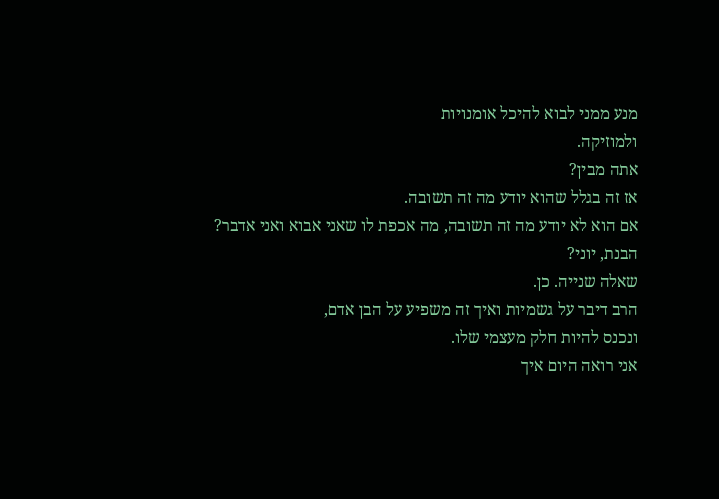מנע ממני לבוא להיכל אומנויות
ולמוזיקה.
אתה מבין?
אז זה בגלל שהוא יודע מה זה תשובה.
אם הוא לא יודע מה זה תשובה, מה אכפת לו שאני אבוא ואני אדבר?
הבנת, יוני?
שאלה שנייה. כן.
הרב דיבר על גשמיות ואיך זה משפיע על הבן אדם,
ונכנס להיות חלק מעצמי שלו.
אני רואה היום איך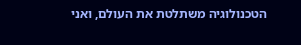הטכנולוגיה משתלטת את העולם, ואני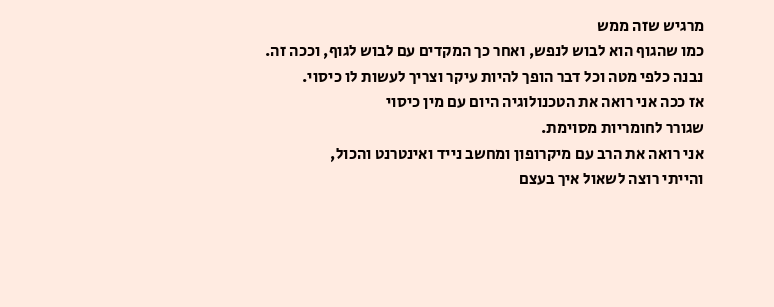מרגיש שזה ממש
כמו שהגוף הוא לבוש לנפש, ואחר כך המקדים עם לבוש לגוף, וככה זה.
נבנה כלפי מטה וכל דבר הופך להיות עיקר וצריך לעשות לו כיסוי.
אז ככה אני רואה את הטכנולוגיה היום עם מין כיסוי
שגורר לחומריות מסוימת.
אני רואה את הרב עם מיקרופון ומחשב נייד ואינטרנט והכול,
והייתי רוצה לשאול איך בעצם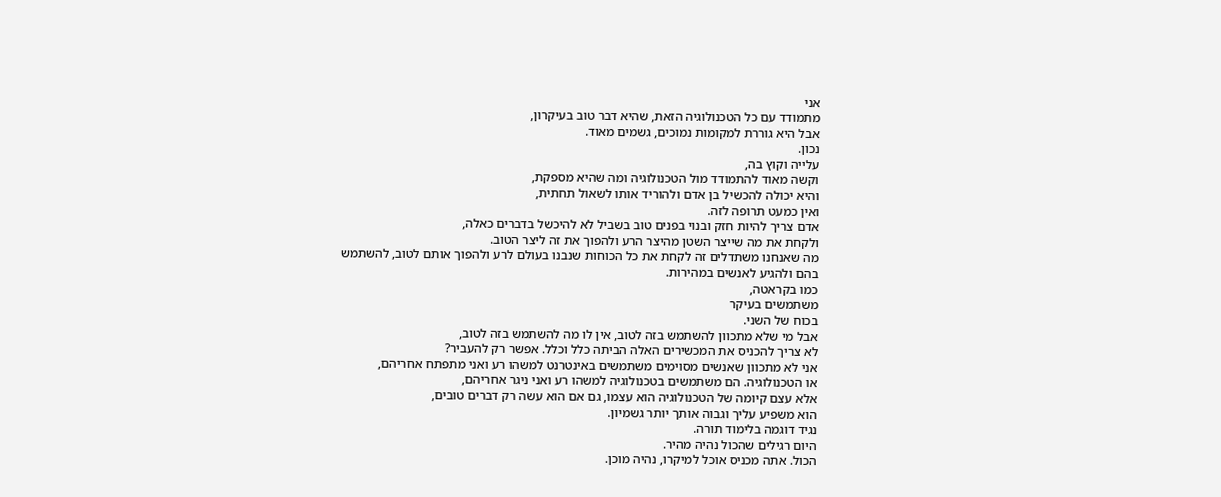אני
מתמודד עם כל הטכנולוגיה הזאת, שהיא דבר טוב בעיקרון,
אבל היא גוררת למקומות נמוכים, גשמים מאוד.
נכון.
עלייה וקוץ בה,
וקשה מאוד להתמודד מול הטכנולוגיה ומה שהיא מספקת,
והיא יכולה להכשיל בן אדם ולהוריד אותו לשאול תחתית,
ואין כמעט תרופה לזה.
אדם צריך להיות חזק ובנוי בפנים טוב בשביל לא להיכשל בדברים כאלה,
ולקחת את מה שייצר השטן מהיצר הרע ולהפוך את זה ליצר הטוב.
מה שאנחנו משתדלים זה לקחת את כל הכוחות שנבנו בעולם לרע ולהפוך אותם לטוב, להשתמש בהם ולהגיע לאנשים במהירות.
כמו בקראטה,
משתמשים בעיקר
בכוח של השני.
אבל מי שלא מתכוון להשתמש בזה לטוב, אין לו מה להשתמש בזה לטוב,
לא צריך להכניס את המכשירים האלה הביתה כלל וכלל. אפשר רק להעביר?
אני לא מתכוון שאנשים מסוימים משתמשים באינטרנט למשהו רע ואני מתפתח אחריהם,
או הטכנולוגיה. הם משתמשים בטכנולוגיה למשהו רע ואני ניגר אחריהם,
אלא עצם קיומה של הטכנולוגיה הוא עצמו, גם אם הוא עשה רק דברים טובים,
הוא משפיע עליך וגבוה אותך יותר גשמיון.
נגיד דוגמה בלימוד תורה.
היום רגילים שהכול נהיה מהיר.
הכול. אתה מכניס אוכל למיקרו, נהיה מוכן.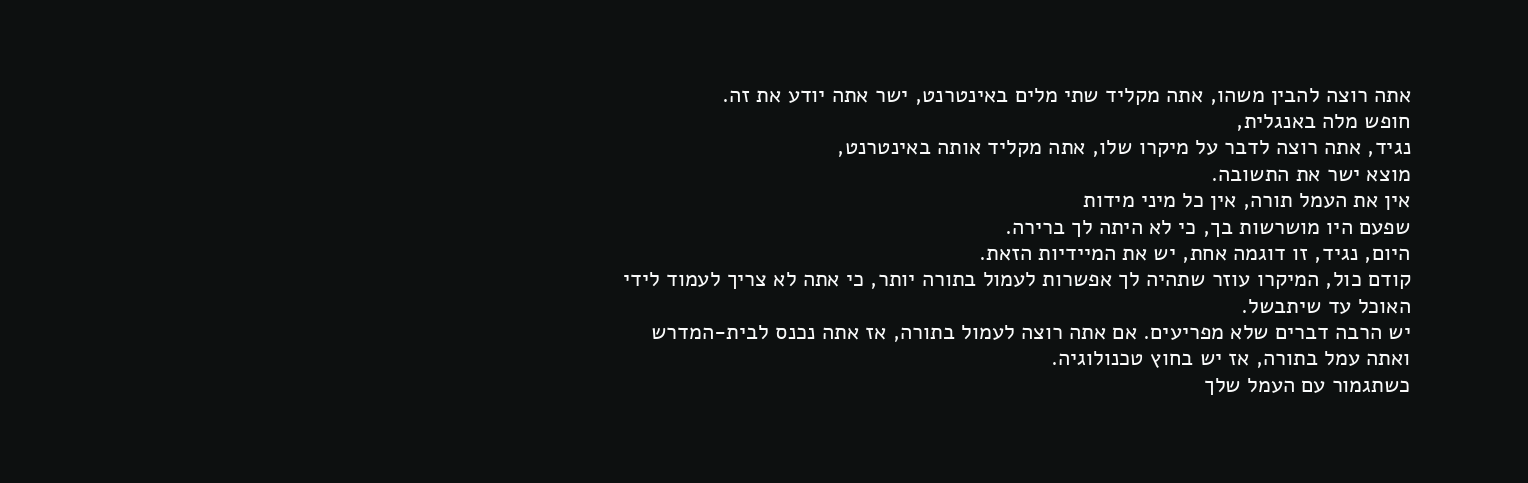אתה רוצה להבין משהו, אתה מקליד שתי מלים באינטרנט, ישר אתה יודע את זה.
חופש מלה באנגלית,
נגיד, אתה רוצה לדבר על מיקרו שלו, אתה מקליד אותה באינטרנט,
מוצא ישר את התשובה.
אין את העמל תורה, אין כל מיני מידות
שפעם היו מושרשות בך, כי לא היתה לך ברירה.
היום, נגיד, זו דוגמה אחת, יש את המיידיות הזאת.
קודם כול, המיקרו עוזר שתהיה לך אפשרות לעמול בתורה יותר, כי אתה לא צריך לעמוד לידי האוכל עד שיתבשל.
יש הרבה דברים שלא מפריעים. אם אתה רוצה לעמול בתורה, אז אתה נכנס לבית-המדרש ואתה עמל בתורה, אז יש בחוץ טכנולוגיה.
כשתגמור עם העמל שלך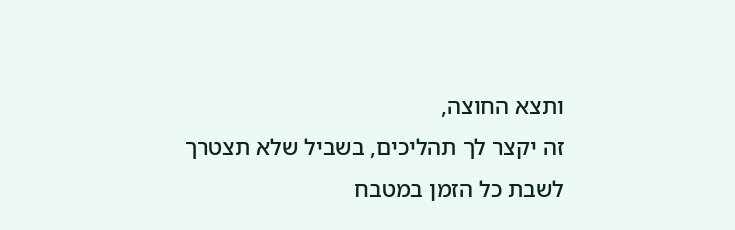ותצא החוצה,
זה יקצר לך תהליכים, בשביל שלא תצטרך לשבת כל הזמן במטבח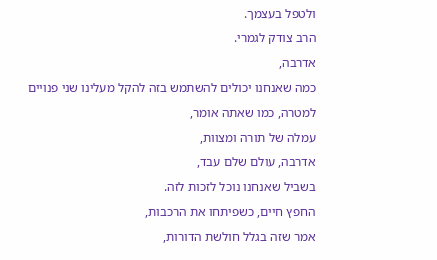ולטפל בעצמך.
הרב צודק לגמרי.
אדרבה,
כמה שאנחנו יכולים להשתמש בזה להקל מעלינו שני פנויים למטרה, כמו שאתה אומר,
עמלה של תורה ומצוות,
אדרבה, עולם שלם עבד,
בשביל שאנחנו נוכל לזכות לזה.
החפץ חיים, כשפיתחו את הרכבות,
אמר שזה בגלל חולשת הדורות,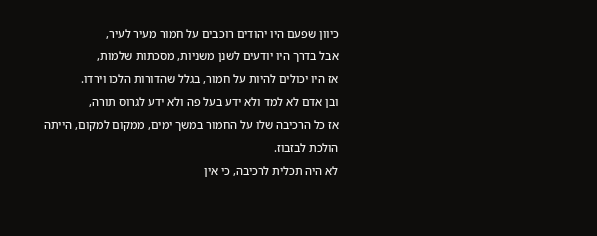כיוון שפעם היו יהודים רוכבים על חמור מעיר לעיר,
אבל בדרך היו יודעים לשנן משניות, מסכתות שלמות,
אז היו יכולים להיות על חמור, בגלל שהדורות הלכו וירדו.
ובן אדם לא למד ולא ידע בעל פה ולא ידע לגרוס תורה,
אז כל הרכיבה שלו על החמור במשך ימים, ממקום למקום, הייתה הולכת לבזבוז.
לא היה תכלית לרכיבה, כי אין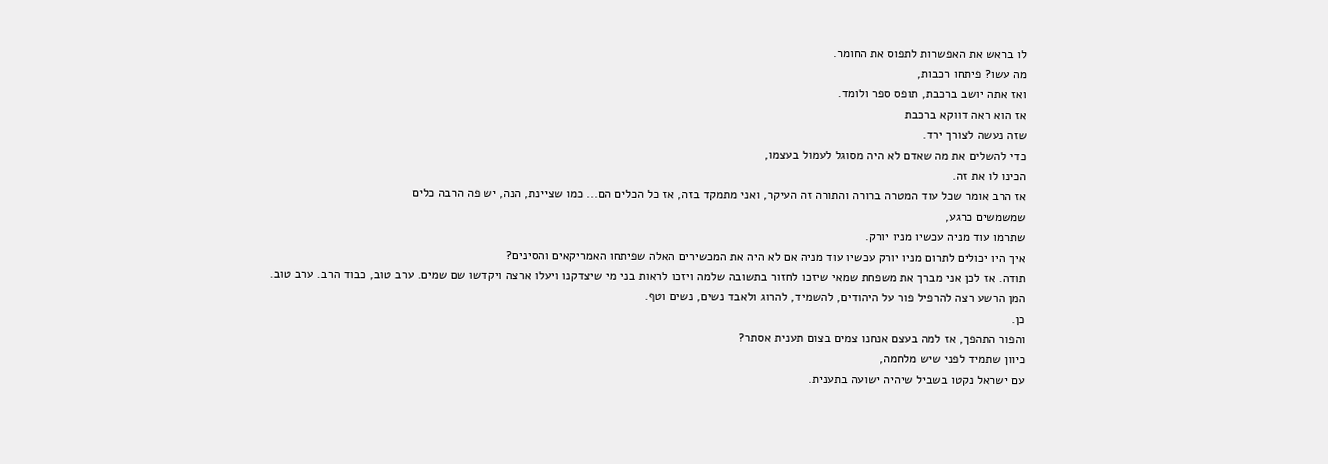לו בראש את האפשרות לתפוס את החומר.
מה עשו? פיתחו רכבות,
ואז אתה יושב ברכבת, תופס ספר ולומד.
אז הוא ראה דווקא ברכבת
שזה נעשה לצורך ירד.
כדי להשלים את מה שאדם לא היה מסוגל לעמול בעצמו,
הכינו לו את זה.
אז הרב אומר שכל עוד המטרה ברורה והתורה זה העיקר, ואני מתמקד בזה, אז כל הכלים הם... כמו שציינת, הנה, יש פה הרבה כלים
שמשמשים כרגע,
שתרמו עוד מניה עכשיו מניו יורק.
איך היו יכולים לתרום מניו יורק עכשיו עוד מניה אם לא היה את המכשירים האלה שפיתחו האמריקאים והסינים?
תודה. אז לכן אני מברך את משפחת שמאי שיזכו לחזור בתשובה שלמה ויזכו לראות בני מי שיצדקנו ויעלו ארצה ויקדשו שם שמים. ערב טוב, כבוד הרב. ערב טוב.
המן הרשע רצה להרפיל פור על היהודים, להשמיד, להרוג ולאבד נשים, נשים וטף.
כן.
והפור התהפך, אז למה בעצם אנחנו צמים בצום תענית אסתר?
כיוון שתמיד לפני שיש מלחמה,
עם ישראל נקטו בשביל שיהיה ישועה בתענית.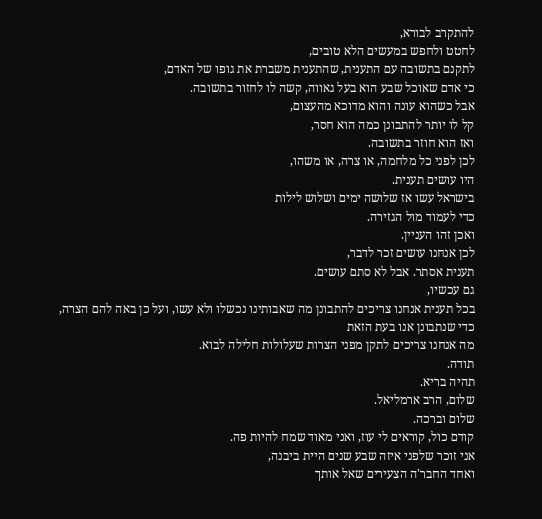להתקרב לבורא,
לחטט ולחפש במעשים הלא טובים,
לתקנם בתשובה עם התענית, שהתענית משברת את גופו של האדם,
כי אדם שאוכל שבע הוא בעל גאווה, קשה לו לחזור בתשובה.
אבל כשהוא עונה והוא מדוכא מהעצום,
קל לו יותר להתבונן כמה הוא חסר,
ואז הוא חוזר בתשובה.
לכן לפני כל מלחמה, או צרה, או משהו,
היו עושים תענית.
בישראל עשו אז שלושה ימים ושלוש לילות
כדי לעמוד מול הגזירה.
ואכן זהו העניין.
לכן אנחנו עושים זכר לדבר,
תענית אסתר. אבל לא סתם עושים.
גם עכשיו,
בכל תענית אנחנו צריכים להתבונן מה שאבותינו נכשלו ולא עשו, ועל כן באה להם הצרה,
כדי שנתבונן אנו בעת הזאת
מה אנחנו צריכים לתקן מפני הצרות שעלולות חלילה לבוא.
תודה.
תהיה בריא.
שלום, הרב ארמליאל.
שלום וברכה.
קודם כול, קוראים לי עוז, ואני מאוד שמח להיות פה.
אני זוכר שלפני איזה שבע שנים היית ביבנה,
ואחד החבר'ה הצעירים שאל אותך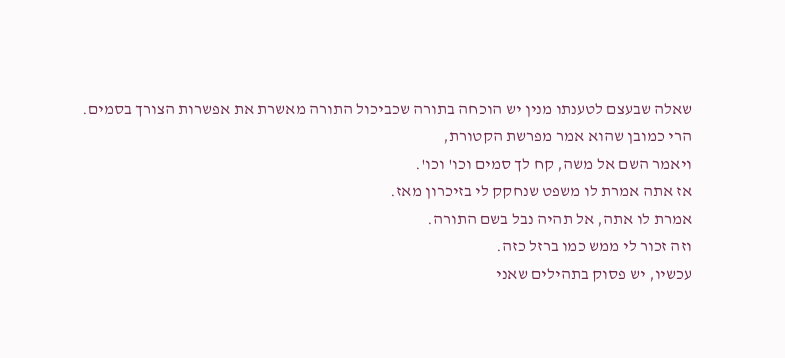שאלה שבעצם לטענתו מנין יש הוכחה בתורה שכביכול התורה מאשרת את אפשרות הצורך בסמים.
הרי כמובן שהוא אמר מפרשת הקטורת,
ויאמר השם אל משה, קח לך סמים וכו' וכו'.
אז אתה אמרת לו משפט שנחקק לי בזיכרון מאז.
אמרת לו אתה, אל תהיה נבל בשם התורה.
וזה זכור לי ממש כמו ברזל כזה.
עכשיו, יש פסוק בתהילים שאני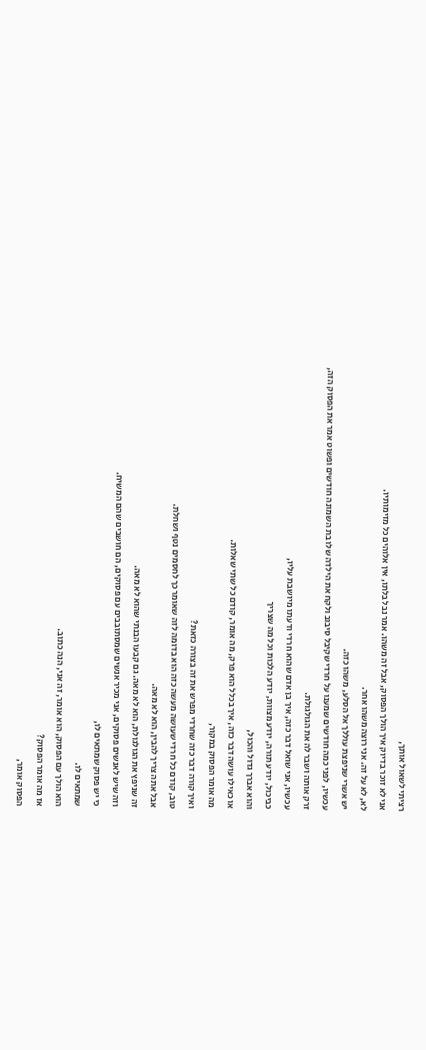רציתי לשאול אותך,
אני לא זוכר בדיוק איך הולך הפסוק, אבל זה משהו. אמר נבל בלתו, אין אלוהים כל מזימותיו.
לא, לא על זה. אני רוצה משהו אחר.
יש אשרי שניפצת עוללך אל הסלע, משהו כזה.
עכשיו, לפני כמה חודשים שמענו על חרדי שקיבל סיבוב ולקח את הילדה שלו בת השמונה חודשים ופשוט אמר את הפסוק הזה,
זרק אותה ושבר לה את הגולגולת.
עכשיו, אני שואל דבר כזה, איך בן אדם שהוא חרדי ודעתו מיושבת עליו,
כביכול, יודע תורה, יודע מצוות, יודע הלכות וכל מה שצריך
והוא אברך גדול והכול,
או כאילו עושה דבר כזה, איך בכלל הוא פרק, מה אומר, קודם כל שתי שאלות.
מה אומר הפסוק במקור,
ואיך קורה דבר כזה שחרדי מפרש את זה בצורה כזאת?
טוב, קודם כל חרדי שעושה מעשה כזה הוא בדומה לזה שאומר כך לחסמים נטף ושחלת.
אבל אתה צריך להבין, הוא לא מאה.
זה שניפץ את הגולגולת, הוא לא מאה. גם קבעו הבנתי שהוא לא מאה.
וזה שיש לאנשים פסוקים, אני מכיר אנשים שמסתובבים עם פסוקים, הם חושבים שהם המשיח.
כי יש פסוק שמתאים לו,
שמתאים לו.
הוא הולך עם הפסוק, הוא אומר, זה אני, הנה כתוב.
אז מה אומר הפסוק?
הפסוק אומר,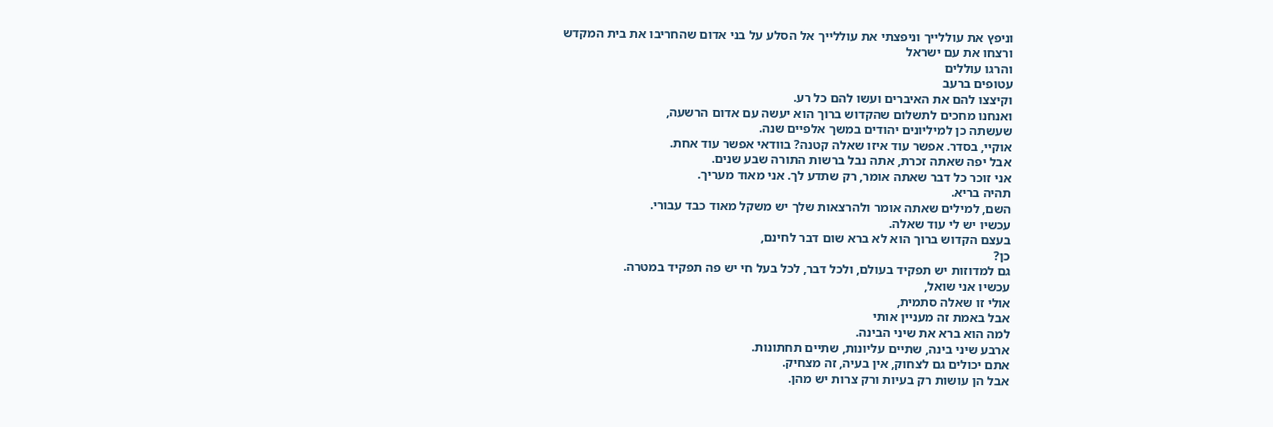וניפץ את עוללייך וניפצתי את עוללייך אל הסלע על בני אדום שהחריבו את בית המקדש
ורצחו את עם ישראל
והרגו עוללים
עטופים ברעב
וקיצצו להם את האיברים ועשו להם כל רע.
ואנחנו מחכים לתשלום שהקדוש ברוך הוא יעשה עם אדום הרשעה,
שעשתה כן למיליונים יהודים במשך אלפיים שנה.
אוקיי, בסדר. אפשר עוד איזו שאלה קטנה? בוודאי אפשר עוד אחת.
אבל יפה שאתה זכרת, אתה נבל ברשות התורה שבע שנים.
אני זוכר כל דבר שאתה אומר, רק שתדע לך. אני מאוד מעריך.
תהיה בריא.
השם, למילים שאתה אומר ולהרצאות שלך יש משקל מאוד כבד עבורי.
עכשיו יש לי עוד שאלה.
בעצם הקדוש ברוך הוא לא ברא שום דבר לחינם,
כן?
גם למדוזות יש תפקיד בעולם, ולכל דבר, לכל בעל חי יש פה תפקיד במטרה.
עכשיו אני שואל,
אולי זו שאלה סתמית,
אבל באמת זה מעניין אותי
למה הוא ברא את שיני הבינה.
ארבע שיני בינה, שתיים עליונות, שתיים תחתונות.
אתם יכולים גם לצחוק, אין בעיה, זה מצחיק.
אבל הן עושות רק בעיות ורק צרות יש מהן.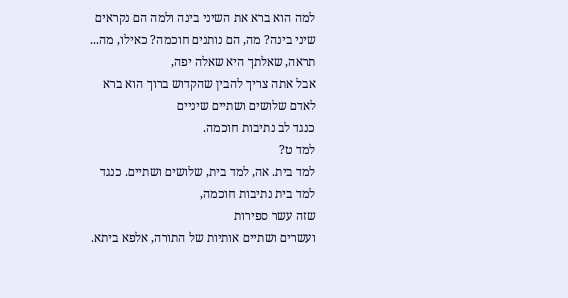למה הוא ברא את השיני בינה ולמה הם נקראים שיני בינה? מה, הם נותנים חוכמה? כאילו, מה...
תראה, שאלתך היא שאלה יפה,
אבל אתה צריך להבין שהקדוש ברוך הוא ברא לאדם שלושים ושתיים שיניים
כנגד לב נתיבות חוכמה.
למד ט?
למד בית. אה, למד בית, שלושים ושתיים. כנגד למד בית נתיבות חוכמה,
שזה עשר ספירות
ועשרים ושתיים אותיות של התורה, אלפא ביתא.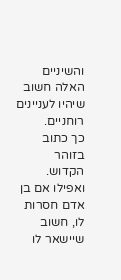והשיניים האלה חשוב שיהיו לעניינים רוחניים.
כך כתוב בזוהר הקדוש.
ואפילו אם בן אדם חסרות לו, חשוב שיישאר לו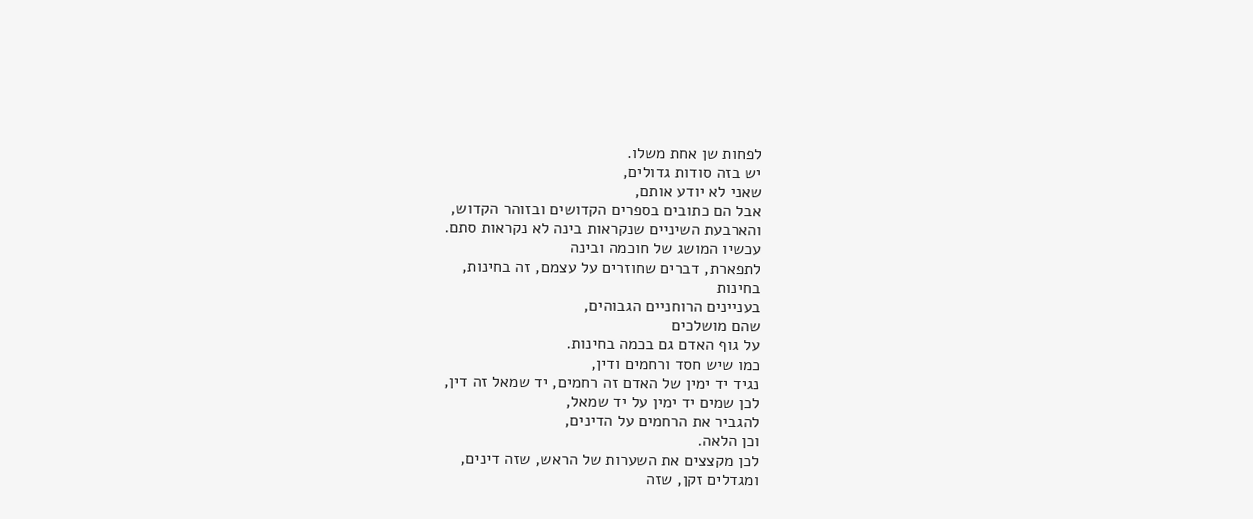לפחות שן אחת משלו.
יש בזה סודות גדולים,
שאני לא יודע אותם,
אבל הם כתובים בספרים הקדושים ובזוהר הקדוש,
והארבעת השיניים שנקראות בינה לא נקראות סתם.
עכשיו המושג של חוכמה ובינה
לתפארת, דברים שחוזרים על עצמם, זה בחינות,
בחינות
בעניינים הרוחניים הגבוהים,
שהם מושלכים
על גוף האדם גם בכמה בחינות.
כמו שיש חסד ורחמים ודין,
נגיד יד ימין של האדם זה רחמים, יד שמאל זה דין,
לכן שמים יד ימין על יד שמאל,
להגביר את הרחמים על הדינים,
וכן הלאה.
לכן מקצצים את השערות של הראש, שזה דינים,
ומגדלים זקן, שזה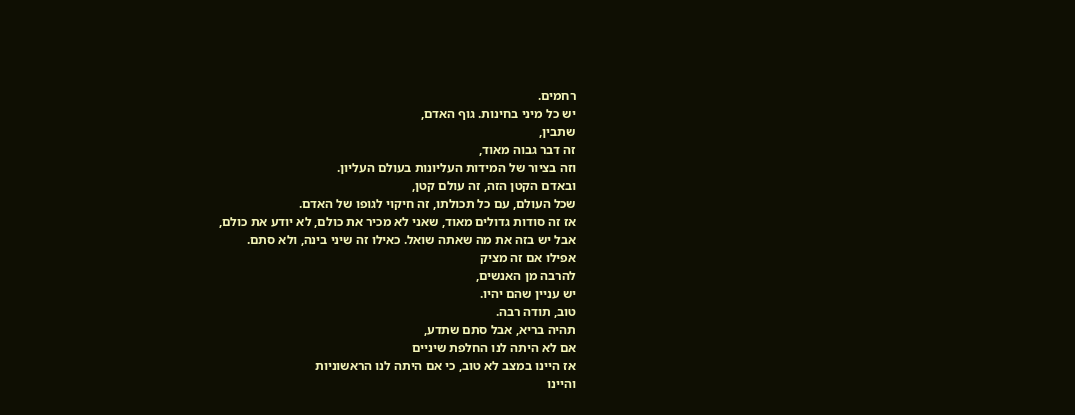רחמים.
יש כל מיני בחינות. גוף האדם,
שתבין,
זה דבר גבוה מאוד,
וזה בציור של המידות העליונות בעולם העליון.
ובאדם הקטן הזה, זה עולם קטן,
שכל העולם, עם כל תכולתו, זה חיקוי לגופו של האדם.
אז זה סודות גדולים מאוד, שאני לא מכיר את כולם, לא יודע את כולם,
אבל יש בזה את מה שאתה שואל. כאילו זה שיני בינה, ולא סתם.
אפילו אם זה מציק
להרבה מן האנשים,
יש עניין שהם יהיו.
טוב, תודה רבה.
תהיה בריא, אבל סתם שתדע,
אם לא היתה לנו החלפת שיניים
אז היינו במצב לא טוב, כי אם היתה לנו הראשוניות
והיינו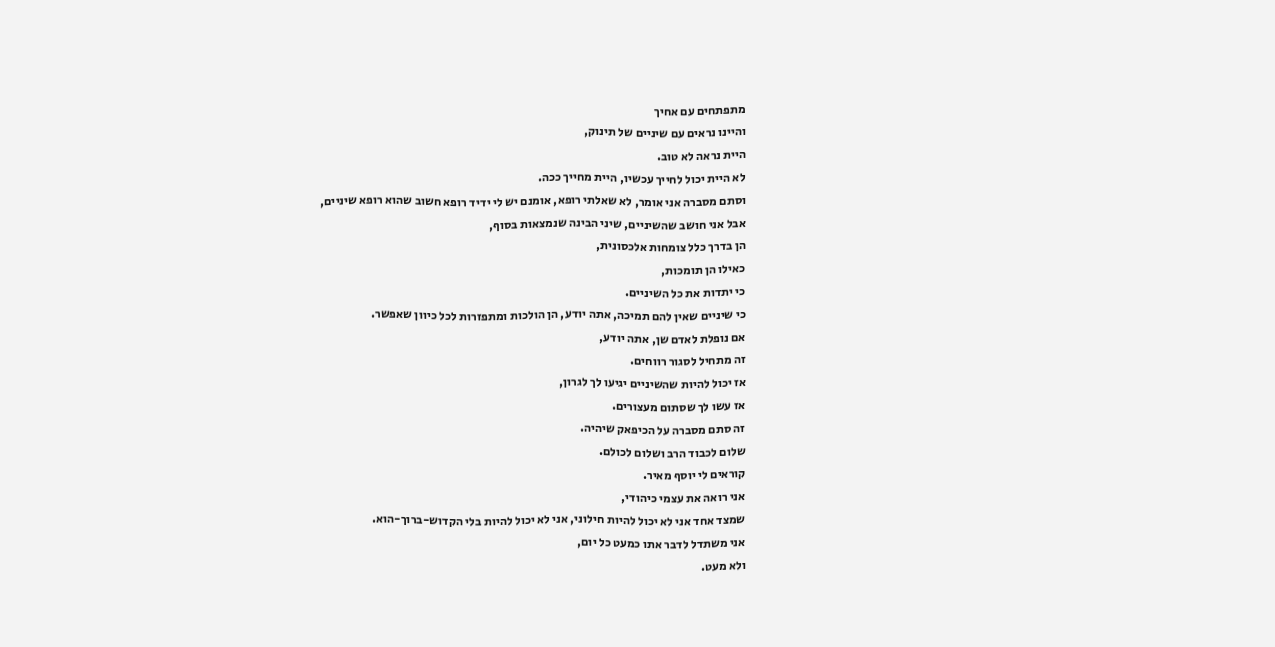מתפתחים עם אחיך
והיינו נראים עם שיניים של תינוק,
היית נראה לא טוב.
לא היית יכול לחייך עכשיו, היית מחייך ככה.
וסתם מסברה אני אומר, לא שאלתי רופא, אומנם יש לי ידיד רופא חשוב שהוא רופא שיניים,
אבל אני חושב שהשיניים, שיני הבינה שנמצאות בסוף,
הן בדרך כלל צומחות אלכסונית,
כאילו הן תומכות,
כי יתדות את כל השיניים.
כי שיניים שאין להם תמיכה, אתה יודע, הן הולכות ומתפזרות לכל כיוון שאפשר.
אם נופלת לאדם שן, אתה יודע,
זה מתחיל לסגור רווחים.
אז יכול להיות שהשיניים יגיעו לך לגרון,
אז עשו לך שסתום מעצורים.
זה סתם מסברה על הכיפאק שיהיה.
שלום לכבוד הרב ושלום לכולם.
קוראים לי יוסף מאיר.
אני רואה את עצמי כיהודי,
שמצד אחד אני לא יכול להיות חילוני, אני לא יכול להיות בלי הקדוש-ברוך-הוא.
אני משתדל לדבר אתו כמעט כל יום,
ולא מעט.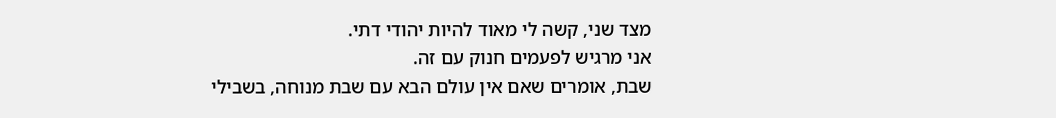מצד שני, קשה לי מאוד להיות יהודי דתי.
אני מרגיש לפעמים חנוק עם זה.
שבת, אומרים שאם אין עולם הבא עם שבת מנוחה, בשבילי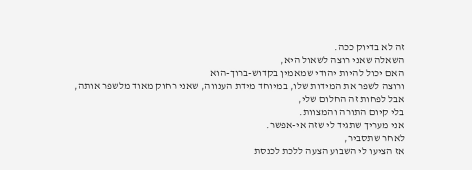זה לא בדיוק ככה.
השאלה שאני רוצה לשאול היא,
האם יכול להיות יהודי שמאמין בקדוש-ברוך-הוא
ורוצה לשפר את המידות שלו, במיוחד מידת הענווה, שאני רחוק מאוד מלשפר אותה,
אבל לפחות זה החלום שלי,
בלי קיום התורה והמצוות.
אני מעריך שתגיד לי שזה אי-אפשר.
לאחר שתסביר,
אז הציעו לי השבוע הצעה ללכת לכנסת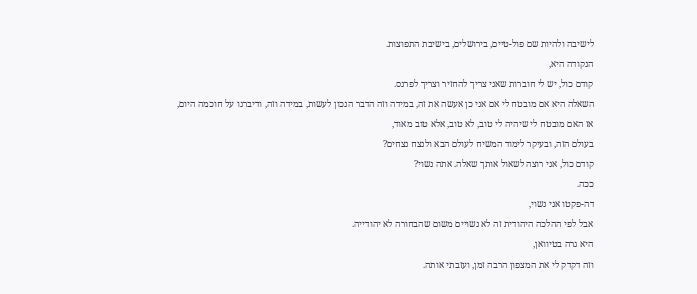לישיבה ולהיות שם פול-טיים, בירושלים, בישיבת התפוצות.
הנקודה היא,
קודם כול, יש לי חוברות שאני צריך להחזיר וצריך לפרנס.
השאלה היא אם מובטח לי אם אני כן אעשה את זה, במידה וזה הדבר הנכון לעשות, במידה וזה, ודיברנו על חוכמה היום,
אז האם מובטח לי שיהיה לי טוב, לא טוב, אלא טוב מאוד,
בעולם הזה, ובעיקר לימוד המשיח לעולם הבא ולנצח נצחים?
קודם כול, אני רוצה לשאול אותך שאלה. אתה נשוי?
ככה.
דה-פקטו אני נשוי,
אבל לפי ההלכה היהודית זה לא נשויים משום שהבחורה לא יהודייה.
היא גרה בטיוואן,
וזה דקדק לי את המצפון הרבה זמן, ועזבתי אותה.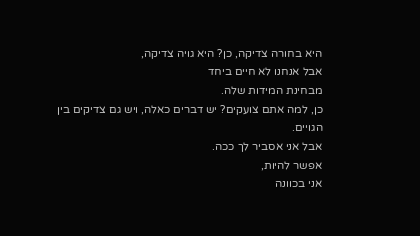היא בחורה צדיקה, כן? היא גויה צדיקה,
אבל אנחנו לא חיים ביחד
מבחינת המידות שלה.
כן, למה אתם צועקים? יש דברים כאלה, ויש גם צדיקים בין הגויים.
אבל אני אסביר לך ככה.
אפשר להיות,
אני בכוונה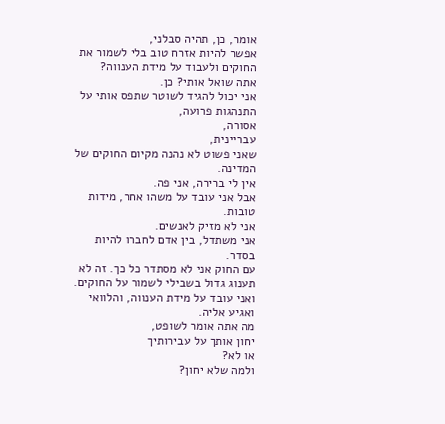אומר, כן, תהיה סבלני,
אפשר להיות אזרח טוב בלי לשמור את החוקים ולעבוד על מידת הענווה?
אתה שואל אותי? כן.
אני יכול להגיד לשוטר שתפס אותי על התנהגות פרועה,
אסורה,
עבריינית,
שאני פשוט לא נהנה מקיום החוקים של המדינה.
אין לי ברירה, אני פה.
אבל אני עובד על משהו אחר, מידות טובות.
אני לא מזיק לאנשים.
אני משתדל, בין אדם לחברו להיות בסדר.
עם החוק אני לא מסתדר כל כך. זה לא תענוג גדול בשבילי לשמור על החוקים.
ואני עובד על מידת הענווה, והלוואי ואגיע אליה.
מה אתה אומר לשופט,
יחון אותך על עבירותיך
או לא?
ולמה שלא יחון?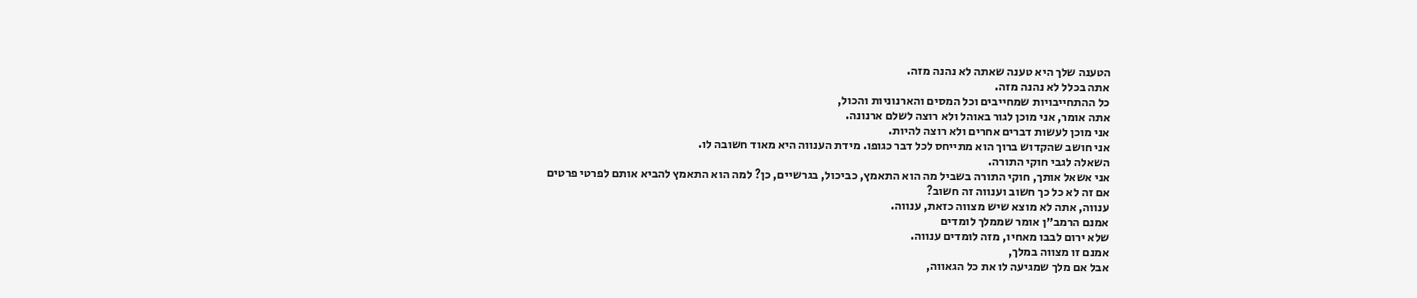הטענה שלך היא טענה שאתה לא נהנה מזה.
אתה בכלל לא נהנה מזה.
כל ההתחייבויות שמחייבים וכל המסים והארנוניות והכול,
אתה אומר, אני מוכן לגור באוהל ולא רוצה לשלם ארנונה.
אני מוכן לעשות דברים אחרים ולא רוצה להיות.
אני חושב שהקדוש ברוך הוא מתייחס לכל דבר כגופו. מידת הענווה היא מאוד חשובה לו.
השאלה לגבי חוקי התורה.
אני אשאל אותך, חוקי התורה בשביל מה הוא התאמץ, כביכול, בגרשיים, כן? למה הוא התאמץ להביא אותם לפרטי פרטים
אם זה לא כל כך חשוב וענווה זה חשוב?
ענווה, אתה לא מוצא שיש מצווה כזאת, ענווה.
אמנם הרמב״ן אומר שממלך לומדים
שלא ירום לבבו מאחיו, מזה לומדים ענווה.
אמנם זו מצווה במלך,
אבל אם מלך שמגיעה לו את כל הגאווה,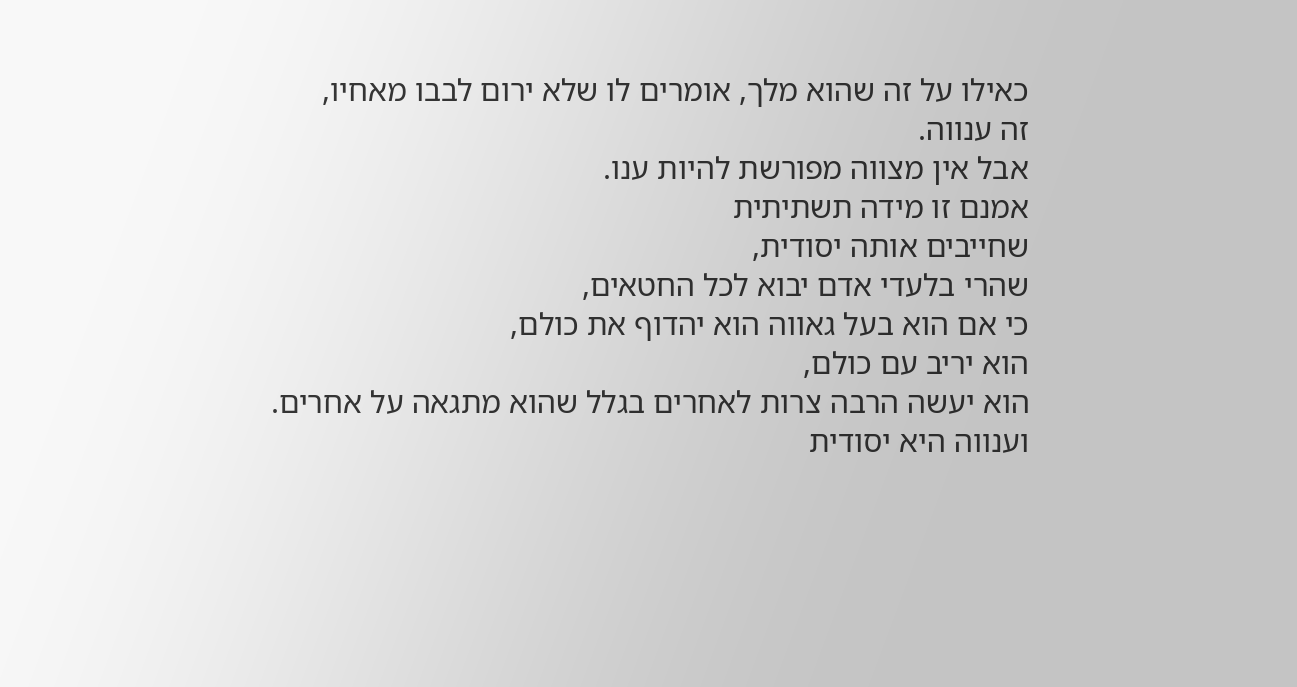כאילו על זה שהוא מלך, אומרים לו שלא ירום לבבו מאחיו,
זה ענווה.
אבל אין מצווה מפורשת להיות ענו.
אמנם זו מידה תשתיתית
שחייבים אותה יסודית,
שהרי בלעדי אדם יבוא לכל החטאים,
כי אם הוא בעל גאווה הוא יהדוף את כולם,
הוא יריב עם כולם,
הוא יעשה הרבה צרות לאחרים בגלל שהוא מתגאה על אחרים.
וענווה היא יסודית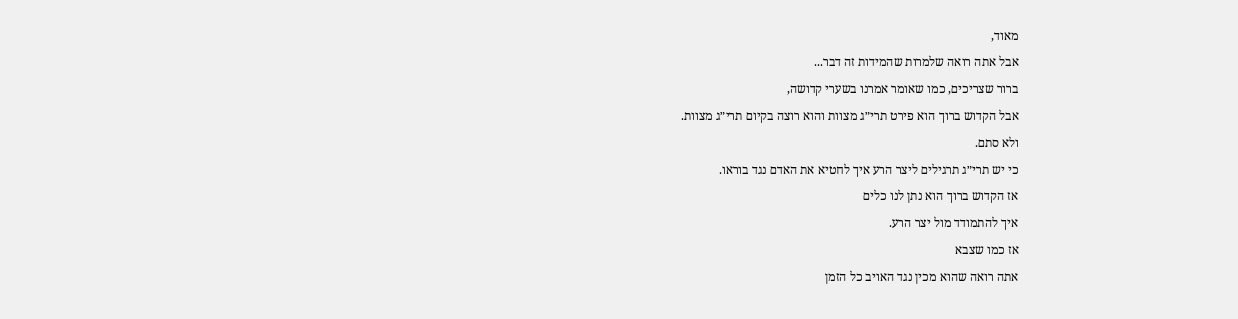מאוד,
אבל אתה רואה שלמרות שהמידות זה דבר...
ברור שצריכים, כמו שאומר אמרנו בשערי קדושה,
אבל הקדוש ברוך הוא פירט תרי״ג מצוות והוא רוצה בקיום תרי״ג מצוות.
ולא סתם.
כי יש תרי״ג תרגילים ליצר הרע איך לחטיא את האדם נגד בוראו.
אז הקדוש ברוך הוא נתן לנו כלים
איך להתמודד מול יצר הרע.
אז כמו שצבא
אתה רואה שהוא מכין נגד האויב כל הזמן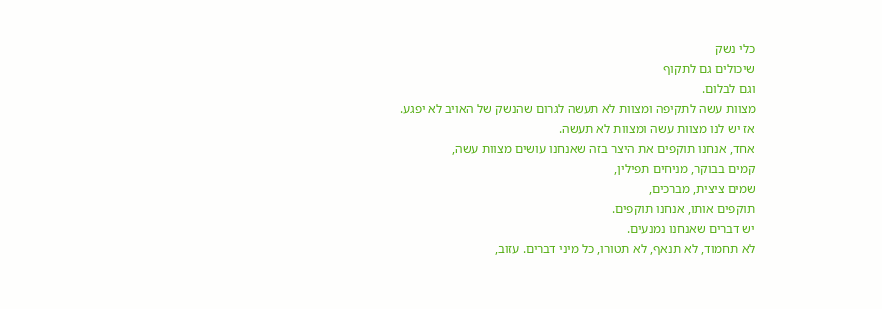כלי נשק
שיכולים גם לתקוף
וגם לבלום.
מצוות עשה לתקיפה ומצוות לא תעשה לגרום שהנשק של האויב לא יפגע.
אז יש לנו מצוות עשה ומצוות לא תעשה.
אחד, אנחנו תוקפים את היצר בזה שאנחנו עושים מצוות עשה,
קמים בבוקר, מניחים תפילין,
שמים ציצית, מברכים,
תוקפים אותו, אנחנו תוקפים.
יש דברים שאנחנו נמנעים.
לא תחמוד, לא תנאף, לא תטורו, כל מיני דברים. עזוב,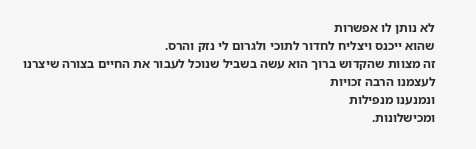לא נותן לו אפשרות
שהוא ייכנס ויצליח לחדור לתוכי ולגרום לי נזק והרס.
זה מצוות שהקדוש ברוך הוא עשה בשביל שנוכל לעבור את החיים בצורה שיצרנו לעצמנו הרבה זכויות
ונמנענו מנפילות
ומכישלונות.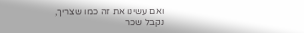ואם עשינו את זה כמו שצריך,
נקבל שכר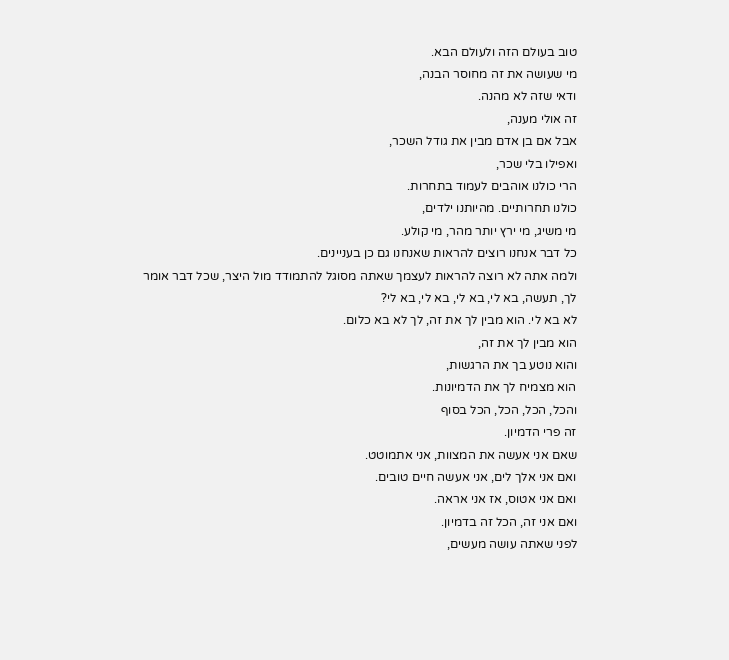טוב בעולם הזה ולעולם הבא.
מי שעושה את זה מחוסר הבנה,
ודאי שזה לא מהנה.
זה אולי מענה,
אבל אם בן אדם מבין את גודל השכר,
ואפילו בלי שכר,
הרי כולנו אוהבים לעמוד בתחרות.
כולנו תחרותיים. מהיותנו ילדים,
מי משיג, מי ירץ יותר מהר, מי קולע.
כל דבר אנחנו רוצים להראות שאנחנו גם כן בעניינים.
ולמה אתה לא רוצה להראות לעצמך שאתה מסוגל להתמודד מול היצר, שכל דבר אומר לך, תעשה, בא לי, בא לי, בא לי, בא לי?
לא בא לי. הוא מבין לך את זה, לך לא בא כלום.
הוא מבין לך את זה,
והוא נוטע בך את הרגשות,
הוא מצמיח לך את הדמיונות.
והכל, הכל, הכל, הכל בסוף
זה פרי הדמיון.
שאם אני אעשה את המצוות, אני אתמוטט.
ואם אני אלך לים, אני אעשה חיים טובים.
ואם אני אטוס, אז אני אראה.
ואם אני זה, הכל זה בדמיון.
לפני שאתה עושה מעשים,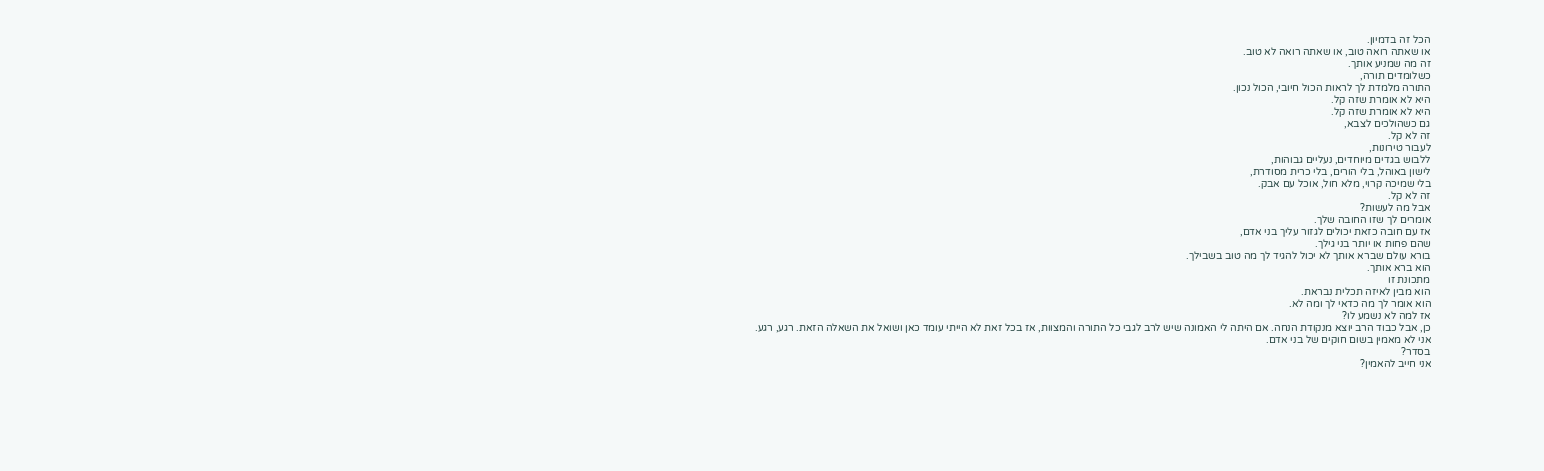הכל זה בדמיון.
או שאתה רואה טוב, או שאתה רואה לא טוב.
זה מה שמניע אותך.
כשלומדים תורה,
התורה מלמדת לך לראות הכול חיובי, הכול נכון.
היא לא אומרת שזה קל.
היא לא אומרת שזה קל.
גם כשהולכים לצבא,
זה לא קל.
לעבור טירונות,
ללבוש בגדים מיוחדים, נעליים גבוהות,
לישון באוהל, בלי הורים, בלי כרית מסודרת,
בלי שמיכה קרוי, מלא חול, אוכל עם אבק.
זה לא קל.
אבל מה לעשות?
אומרים לך שזו החובה שלך.
אז עם חובה כזאת יכולים לגזור עליך בני אדם,
שהם פחות או יותר בני גילך.
בורא עולם שברא אותך לא יכול להגיד לך מה טוב בשבילך.
הוא ברא אותך.
מתכונת זו
הוא מבין לאיזה תכלית נבראת.
הוא אומר לך מה כדאי לך ומה לא.
אז למה לא נשמע לו?
כן, אבל כבוד הרב יוצא מנקודת הנחה. אם היתה לי האמונה שיש לרב לגבי כל התורה והמצוות, אז בכל זאת לא הייתי עומד כאן ושואל את השאלה הזאת. רגע, רגע.
אני לא מאמין בשום חוקים של בני אדם.
בסדר?
אני חייב להאמין?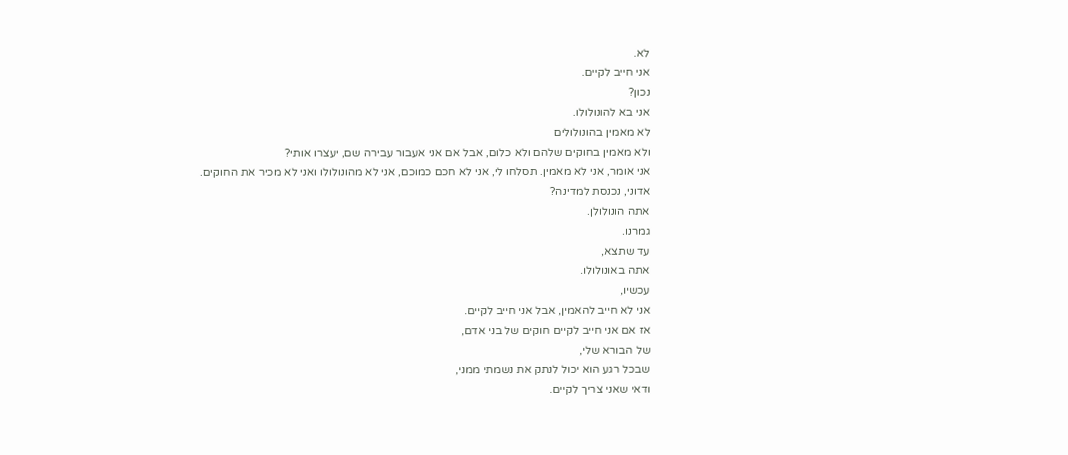לא.
אני חייב לקיים.
נכון?
אני בא להונולולו.
לא מאמין בהונולולים
ולא מאמין בחוקים שלהם ולא כלום, אבל אם אני אעבור עבירה שם, יעצרו אותי?
אני אומר, אני לא מאמין. תסלחו לי, אני לא חכם כמוכם, אני לא מהונולולו ואני לא מכיר את החוקים.
אדוני, נכנסת למדינה?
אתה הונולולן.
גמרנו.
עד שתצא,
אתה באונולולו.
עכשיו,
אני לא חייב להאמין, אבל אני חייב לקיים.
אז אם אני חייב לקיים חוקים של בני אדם,
של הבורא שלי,
שבכל רגע הוא יכול לנתק את נשמתי ממני,
ודאי שאני צריך לקיים.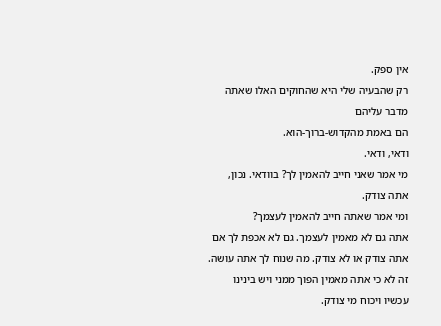אין ספק.
רק שהבעיה שלי היא שהחוקים האלו שאתה מדבר עליהם
הם באמת מהקדוש-ברוך-הוא.
ודאי, ודאי.
מי אמר שאני חייב להאמין לך? בוודאי. נכון, אתה צודק.
ומי אמר שאתה חייב להאמין לעצמך?
אתה גם לא מאמין לעצמך. גם לא אכפת לך אם אתה צודק או לא צודק. מה שנוח לך אתה עושה.
זה לא כי אתה מאמין הפוך ממני ויש בינינו עכשיו ויכוח מי צודק.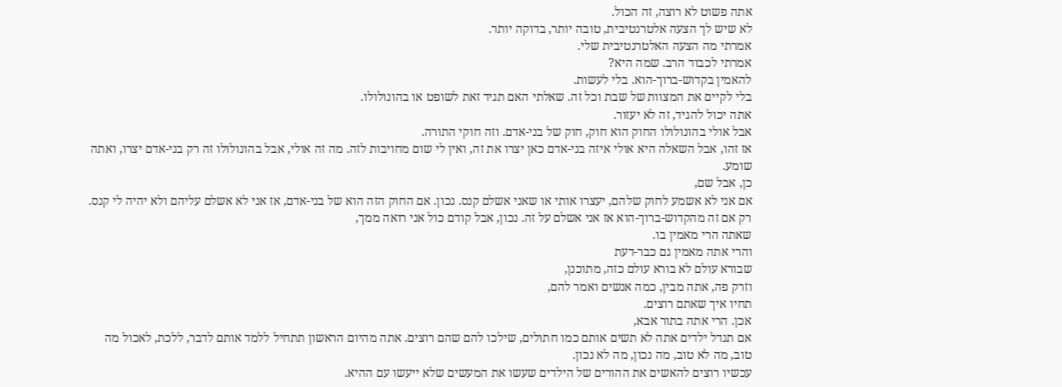אתה פשוט לא רוצה, זה הכול.
לא שיש לך הצעה אלטרנטיבית, טובה יותר, בדוקה יותר.
אמרתי מה הצעה האלטרנטיבית שלי.
אמרתי לכבוד הרב. שמה היא?
להאמין בקדוש-ברוך-הוא. בלי לעשות.
בלי לקיים את המצוות של שבת וכל זה. שאלתי האם תגיד זאת לשופט או בהונולולו.
אתה יכול להגיד, זה לא יעזור.
אבל אולי בהונולולו החוק הוא חוק, חוק של בני-אדם. וזה חוקי התורה.
אז זהו, אבל השאלה היא אולי איזה בני-אדם כאן יצרו את זה, ואין לי שום מחויבות לזה. מה זה אולי, אבל בהונולולו זה רק בני-אדם יצרו, ואתה שומע.
כן, אבל שם,
אם אני לא אשמע לחוק שלהם, יעצרו אותי או שאני אשלם קנס. נכון. אם החוק הזה הוא של בני-אדם, אז אני לא אשלם עליהם ולא יהיה לי קנס.
רק אם זה מהקדוש-ברוך-הוא אז אני אשלם על זה. נכון, אבל קודם כול אני רואה ממך,
שאתה הרי מאמין בו.
והרי אתה מאמין גם כבר-דעת
שבורא עולם לא בורא עולם כזה, מתוכנן,
וזרק פה, אתה מבין, כמה אנשים ואמר להם,
תחיו איך שאתם רוצים.
אכן. הרי אתה בתור אבא,
אם תגדל ילדים אתה לא תשים אותם כמו חתולים, שילכו להם שהם רוצים. אתה מהיום הראשון תתחיל ללמד אותם לדבר, ללכת, לאכול מה טוב, מה לא טוב, מה נכון, מה לא נכון.
עכשיו רוצים להאשים את ההורים של הילדים שעשו את המעשים שלא ייעשו עם ההיא.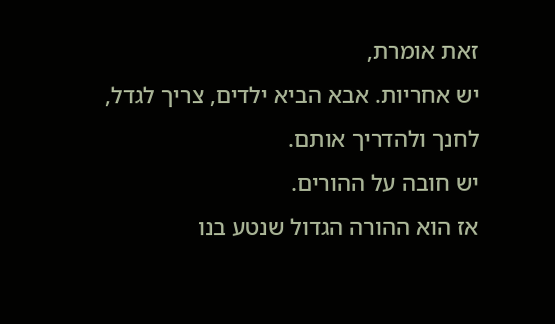זאת אומרת,
יש אחריות. אבא הביא ילדים, צריך לגדל, לחנך ולהדריך אותם.
יש חובה על ההורים.
אז הוא ההורה הגדול שנטע בנו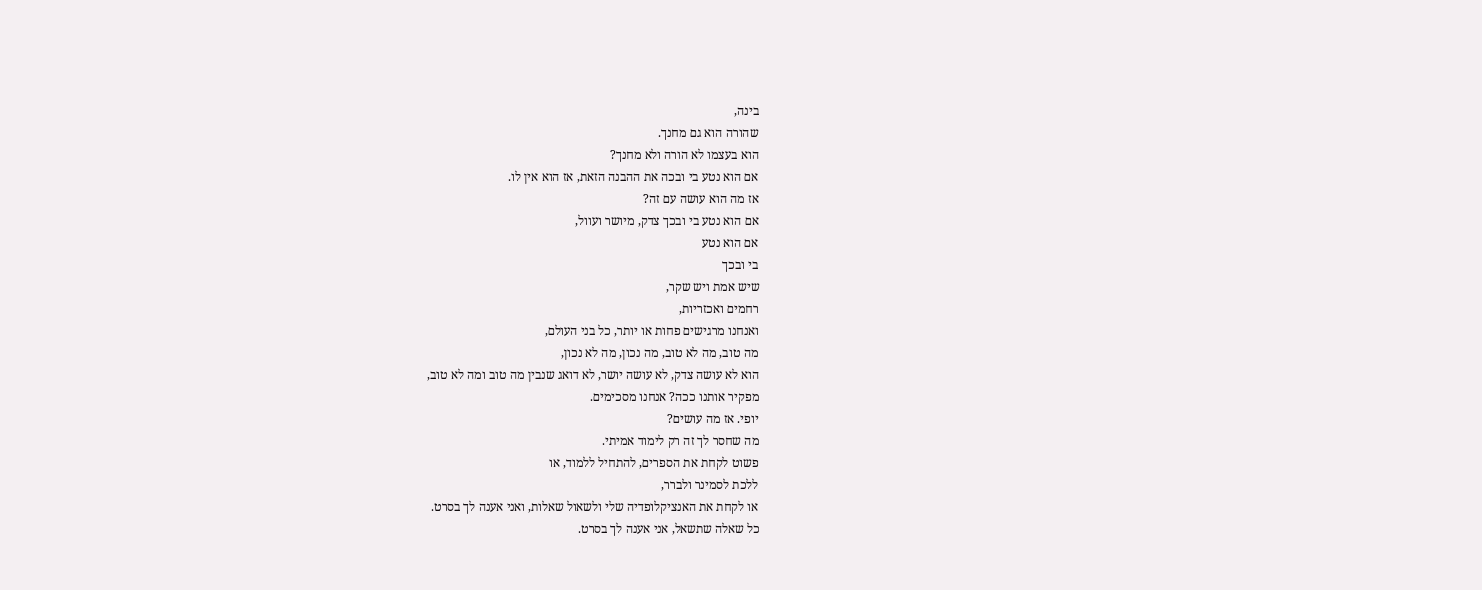בינה,
שהורה הוא גם מחנך.
הוא בעצמו לא הורה ולא מחנך?
אם הוא נטע בי ובכה את ההבנה הזאת, אז הוא אין לו.
אז מה הוא עושה עם זה?
אם הוא נטע בי ובכך צדק, מיושר ועוול,
אם הוא נטע
בי ובכך
שיש אמת ויש שקר,
רחמים ואכזריות,
ואנחנו מרגישים פחות או יותר, כל בני העולם,
מה טוב, מה לא טוב, מה נכון, מה לא נכון,
הוא לא עושה צדק, לא עושה יושר, לא דואג שנבין מה טוב ומה לא טוב,
מפקיר אותנו ככה? אנחנו מסכימים.
יופי. אז מה עושים?
מה שחסר לך זה רק לימוד אמיתי.
פשוט לקחת את הספרים, להתחיל ללמוד, או
ללכת לסמינר ולברר,
או לקחת את האנציקלופדיה שלי ולשאול שאלות, ואני אענה לך בסרט.
כל שאלה שתשאל, אני אענה לך בסרט.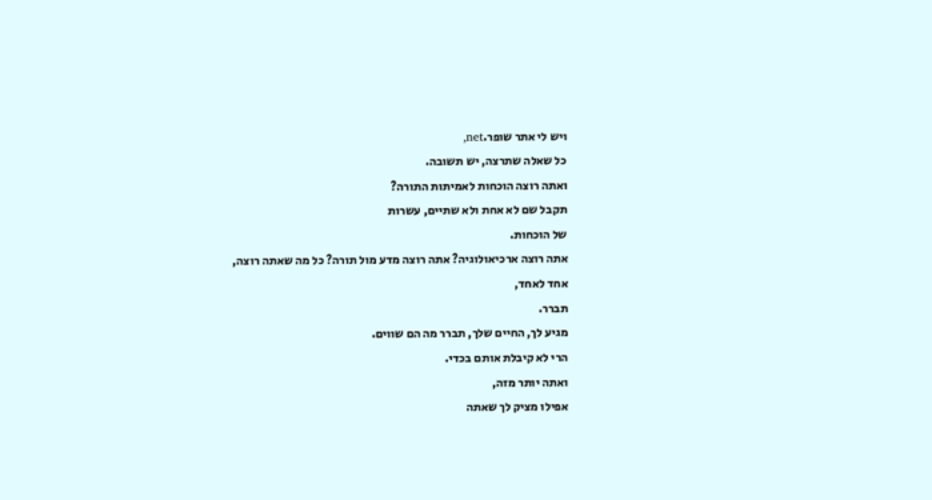ויש לי אתר שופר.net,
כל שאלה שתרצה, יש תשובה.
ואתה רוצה הוכחות לאמיתות התורה?
תקבל שם לא אחת ולא שתיים, עשרות
של הוכחות.
אתה רוצה ארכיאולוגיה? אתה רוצה מדע מול תורה? כל מה שאתה רוצה,
אחד לאחד,
תברר.
מגיע לך, החיים שלך, תברר מה הם שווים.
הרי לא קיבלת אותם בכדי.
ואתה יותר מזה,
אפילו מציק לך שאתה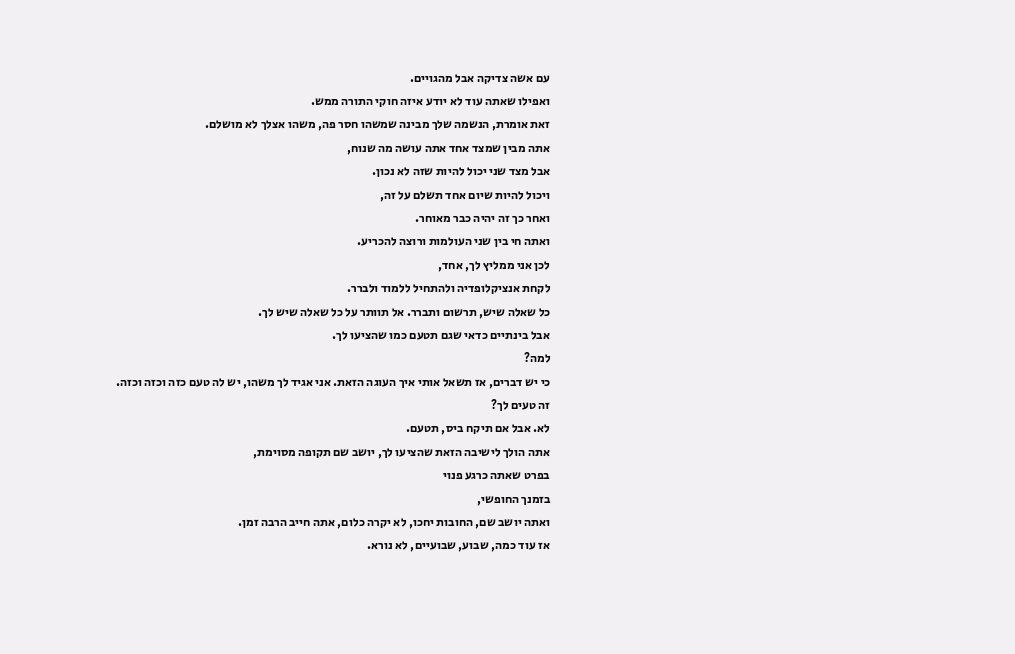עם אשה צדיקה אבל מהגויים.
ואפילו שאתה עוד לא יודע איזה חוקי התורה ממש.
זאת אומרת, הנשמה שלך מבינה שמשהו חסר פה, משהו אצלך לא מושלם.
אתה מבין שמצד אחד אתה עושה מה שנוח,
אבל מצד שני יכול להיות שזה לא נכון.
ויכול להיות שיום אחד תשלם על זה,
ואחר כך זה יהיה כבר מאוחר.
ואתה חי בין שני העולמות ורוצה להכריע.
לכן אני ממליץ לך, אחד,
לקחת אנציקלופדיה ולהתחיל ללמוד ולברר.
כל שאלה שיש, תרשום ותברר. אל תוותר על כל שאלה שיש לך.
אבל בינתיים כדאי שגם תטעם כמו שהציעו לך.
למה?
כי יש דברים, אז תשאל אותי איך העוגה הזאת. אני אגיד לך משהו, יש לה טעם כזה וכזה וכזה.
זה טעים לך?
לא. אבל אם תיקח ביס, תטעם.
אתה הולך לישיבה הזאת שהציעו לך, יושב שם תקופה מסוימת,
בפרט שאתה כרגע פנוי
בזמנך החופשי,
ואתה יושב שם, החובות יחכו, לא יקרה כלום, אתה חייב הרבה זמן.
אז עוד כמה, שבוע, שבועיים, לא נורא.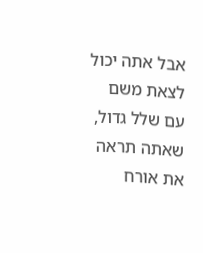אבל אתה יכול לצאת משם עם שלל גדול, שאתה תראה את אורח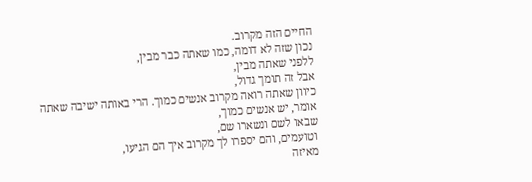החיים הזה מקרוב.
נכון שזה לא דומה, כמו שאתה כבר מבין,
ללפני שאתה מבין,
אבל זה תומך גדול,
כיוון שאתה רואה מקרוב אנשים כמוך. הרי באותה ישיבה שאתה אומר, יש אנשים כמוך,
שבאו לשם ונשארו שם,
וטועמים, והם יספרו לך מקרוב איך הם הגיעו,
מאיזה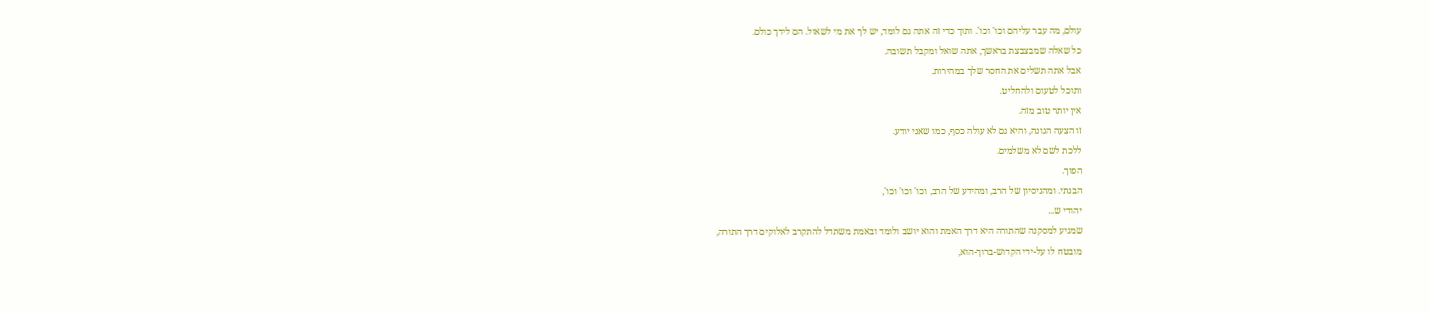עולם, מה עבר עליהם וכו' וכו'. ותוך כדי זה אתה גם לומד, יש לך את מי לשאול. הם לידך כולם.
כל שאלה שמבצבצת בראשך, אתה שואל ומקבל תשובה.
אבל אתה תשלים את החסר שלך במהירות.
ותוכל לטעום ולהחליט.
אין יותר טוב מזה.
זו הצעה הגונה, והיא גם לא עולה כסף, כמו שאני יודע.
ללכת לשם לא משלמים.
הפוך.
הבנתי. ומהניסיון של הרב, ומהידע של הרב, וכו' וכו' וכו',
יהודי ש...
שמגיע למסקנה שהתורה היא דרך האמת והוא יושב ולומד ובאמת משתדל להתקרב לאלוקים דרך התורה,
מובטח לו על-ידי הקדוש-ברוך-הוא,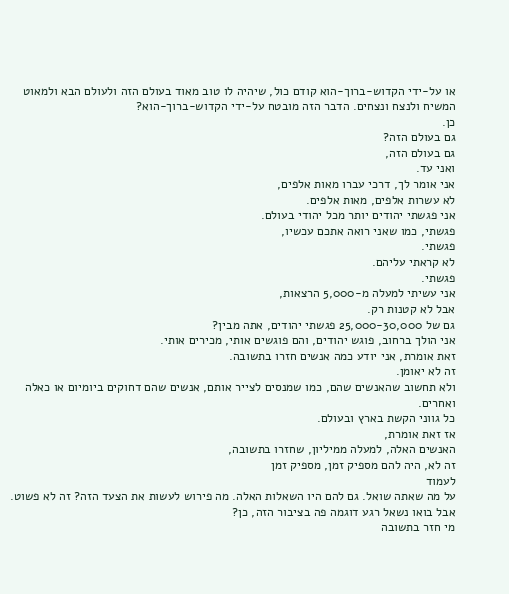או על-ידי הקדוש-ברוך-הוא קודם כול, שיהיה לו טוב מאוד בעולם הזה ולעולם הבא ולמאוט המשיח ולנצח ונצחים. הדבר הזה מובטח על-ידי הקדוש-ברוך-הוא?
כן.
גם בעולם הזה?
גם בעולם הזה,
ואני עד.
אני אומר לך, דרכי עברו מאות אלפים,
לא עשרות אלפים, מאות אלפים.
אני פגשתי יהודים יותר מכל יהודי בעולם.
פגשתי, כמו שאני רואה אתכם עכשיו,
פגשתי.
לא קראתי עליהם.
פגשתי.
אני עשיתי למעלה מ-5,000 הרצאות,
אבל לא קטנות רק.
גם של 25,000-30,000 פגשתי יהודים, אתה מבין?
אני הולך ברחוב, פוגש יהודים, והם פוגשים אותי, מכירים אותי.
זאת אומרת, אני יודע כמה אנשים חזרו בתשובה.
זה לא יאומן.
ולא תחשוב שהאנשים שהם, כמו שמנסים לצייר אותם, אנשים שהם דחוקים ביומיום או כאלה ואחרים.
כל גווני הקשת בארץ ובעולם.
אז זאת אומרת,
האנשים האלה, למעלה ממיליון, שחזרו בתשובה,
זה לא, היה להם מספיק זמן, מספיק זמן
לעמוד
על מה שאתה שואל. גם להם היו השאלות האלה. מה פירוש לעשות את הצעד הזה? זה לא פשוט.
אבל בואו נשאל רגע דוגמה פה בציבור הזה, כן?
מי חזר בתשובה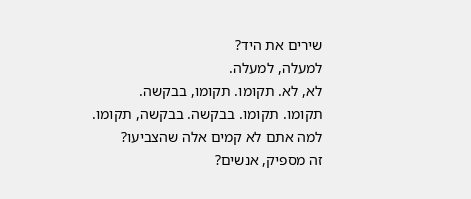שירים את היד?
למעלה, למעלה.
לא, לא. תקומו. תקומו, בבקשה.
תקומו. תקומו. בבקשה. בבקשה, תקומו.
למה אתם לא קמים אלה שהצביעו?
זה מספיק, אנשים?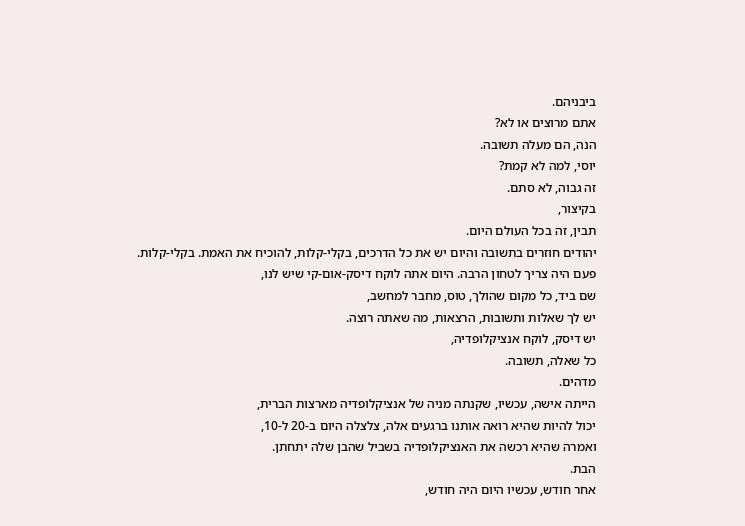ביבניהם.
אתם מרוצים או לא?
הנה, הם מעלה תשובה.
יוסי, למה לא קמת?
זה גבוה, לא סתם.
בקיצור,
תבין, זה בכל העולם היום.
יהודים חוזרים בתשובה והיום יש את כל הדרכים, בקלי-קלות, להוכיח את האמת. בקלי-קלות.
פעם היה צריך לטחון הרבה. היום אתה לוקח דיסק-אום-קי שיש לנו,
שם ביד, כל מקום שהולך, טוס, מחבר למחשב,
יש לך שאלות ותשובות, הרצאות, מה שאתה רוצה.
יש דיסק, לוקח אנציקלופדיה,
כל שאלה, תשובה.
מדהים.
הייתה אישה, עכשיו, שקנתה מניה של אנציקלופדיה מארצות הברית,
יכול להיות שהיא רואה אותנו ברגעים אלה, צלצלה היום ב-20 ל-10,
ואמרה שהיא רכשה את האנציקלופדיה בשביל שהבן שלה יתחתן.
הבת.
אחר חודש, עכשיו היום היה חודש,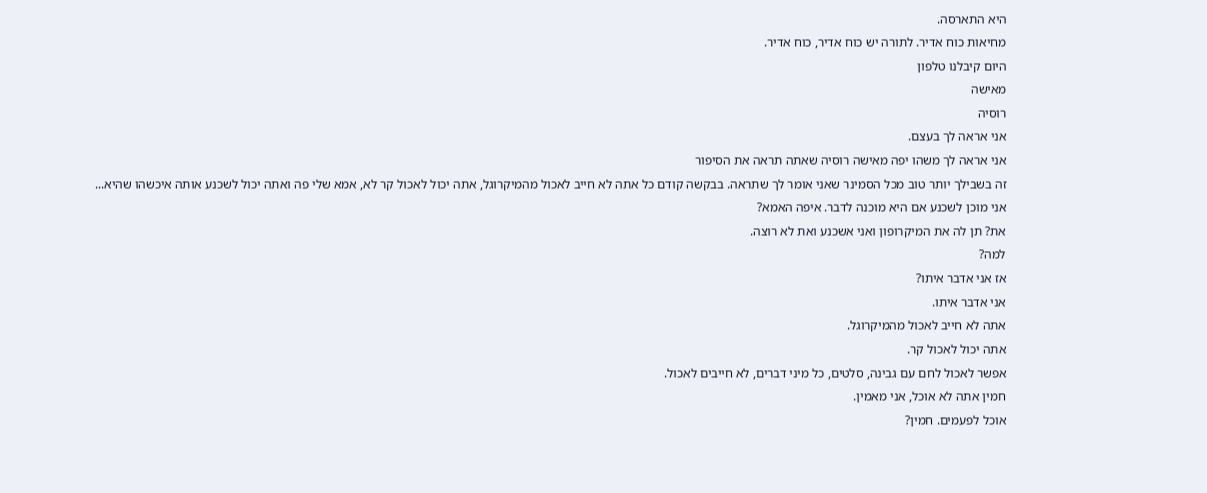היא התארסה.
מחיאות כוח אדיר. לתורה יש כוח אדיר, כוח אדיר.
היום קיבלנו טלפון
מאישה
רוסיה
אני אראה לך בעצם.
אני אראה לך משהו יפה מאישה רוסיה שאתה תראה את הסיפור
זה בשבילך יותר טוב מכל הסמינר שאני אומר לך שתראה. בבקשה קודם כל אתה לא חייב לאכול מהמיקרוגל, אתה יכול לאכול קר לא, אמא שלי פה ואתה יכול לשכנע אותה איכשהו שהיא... אני מוכן לשכנע אם היא מוכנה לדבר. איפה האמא?
את? תן לה את המיקרופון ואני אשכנע ואת לא רוצה.
למה?
אז אני אדבר איתו?
אני אדבר איתו.
אתה לא חייב לאכול מהמיקרוגל.
אתה יכול לאכול קר.
אפשר לאכול לחם עם גבינה, סלטים, כל מיני דברים, לא חייבים לאכול.
חמין אתה לא אוכל, אני מאמין.
אוכל לפעמים. חמין?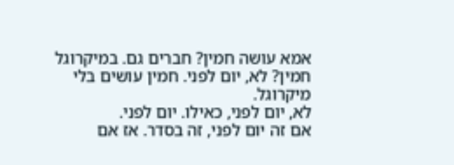אמא עושה חמין? חברים גם. במיקרוגל חמין? לא, יום לפני. חמין עושים בלי מיקרוגל.
לא, יום לפני, כאילו. יום לפני.
אם זה יום לפני, זה בסדר. אז אם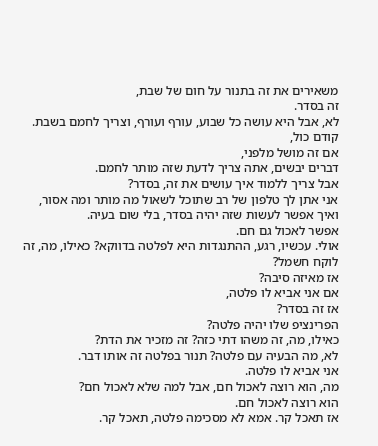משאירים את זה בתנור על חום של שבת,
זה בסדר.
לא, אבל היא עושה כל שבוע, עורף ועורף, וצריך לחמם בשבת.
קודם כול,
אם זה מושל מלפני,
דברים יבשים, אתה צריך לדעת שזה מותר לחמם.
אבל צריך ללמוד איך עושים את זה, בסדר?
אני אתן לך טלפון של רב שתוכל לשאול מה מותר ומה אסור,
ואיך אפשר לעשות שזה יהיה בסדר, בלי שום בעיה.
אפשר לאכול גם חם.
אולי. עכשיו, רגע, ההתנגדות היא לפלטה בדווקא? כאילו, מה, זה לוקח חשמל?
אז מאיזה סיבה?
אם אני אביא לו פלטה,
אז זה בסדר?
הפרינציפ שלו יהיה פלטה?
כאילו, מה, זה משהו דתי כזה? זה מזכיר את הדת?
לא, מה הבעיה עם פלטה? תנור בפלטה זה אותו דבר.
אני אביא לו פלטה.
מה, הוא רוצה לאכול חם, אבל למה שלא לאכול חם?
הוא רוצה לאכול חם.
אז תאכל קר. אמא לא מסכימה פלטה, תאכל קר.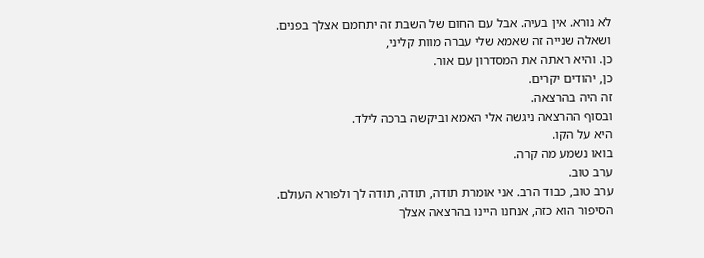לא נורא. אין בעיה. אבל עם החום של השבת זה יתחמם אצלך בפנים.
ושאלה שנייה זה שאמא שלי עברה מוות קליני,
כן. והיא ראתה את המסדרון עם אור.
כן, יהודים יקרים.
זה היה בהרצאה.
ובסוף ההרצאה ניגשה אלי האמא וביקשה ברכה לילד.
היא על הקו.
בואו נשמע מה קרה.
ערב טוב.
ערב טוב, כבוד הרב. אני אומרת תודה, תודה, תודה לך ולפורא העולם.
הסיפור הוא כזה, אנחנו היינו בהרצאה אצלך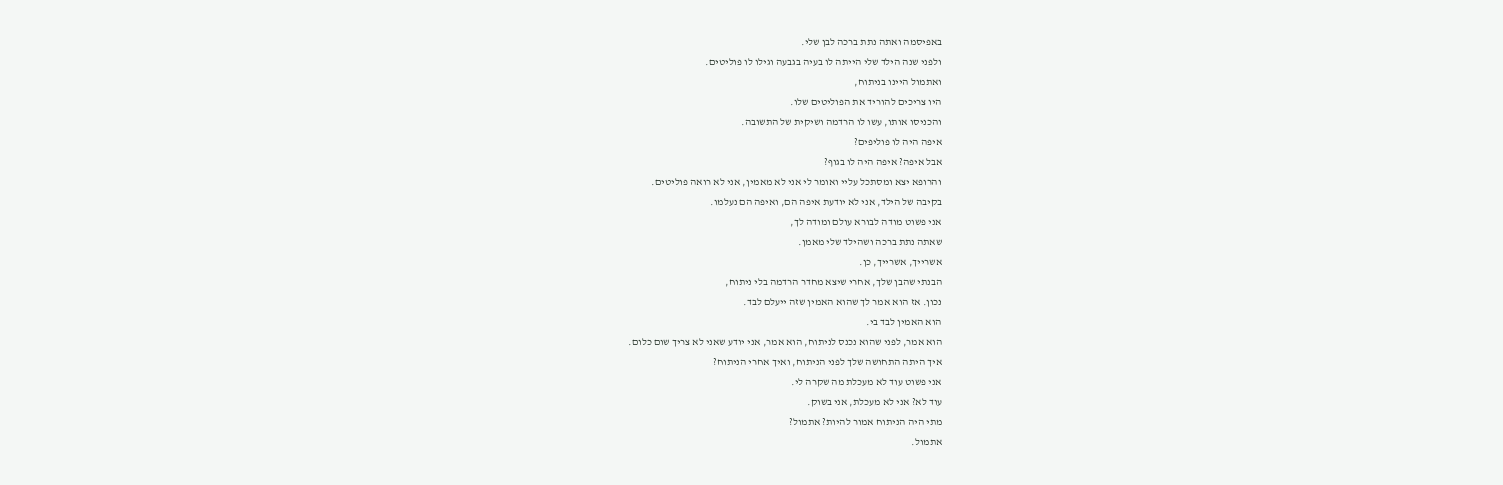באפיסמה ואתה נתת ברכה לבן שלי.
ולפני שנה הילד שלי הייתה לו בעיה בגבעה וגילו לו פוליטים.
ואתמול היינו בניתוח,
היו צריכים להוריד את הפוליטים שלו.
והכניסו אותו, עשו לו הרדמה ושיקית של התשובה.
איפה היה לו פוליפים?
אבל איפה? איפה היה לו בגוף?
והרופא יצא ומסתכל עליי ואומר לי אני לא מאמין, אני לא רואה פוליטים.
בקיבה של הילד, אני לא יודעת איפה הם, ואיפה הם נעלמו.
אני פשוט מודה לבורא עולם ומודה לך,
שאתה נתת ברכה ושהילד שלי מאמן.
אשרייך, אשרייך, כן.
הבנתי שהבן שלך, אחרי שיצא מחדר הרדמה בלי ניתוח,
נכון. אז הוא אמר לך שהוא האמין שזה ייעלם לבד.
הוא האמין לבד בי.
הוא אמר, לפני שהוא נכנס לניתוח, הוא אמר, אני יודע שאני לא צריך שום כלום.
איך היתה התחושה שלך לפני הניתוח, ואיך אחרי הניתוח?
אני פשוט עוד לא מעכלת מה שקרה לי.
עוד לא? אני לא מעכלת, אני בשוק.
מתי היה הניתוח אמור להיות? אתמול?
אתמול.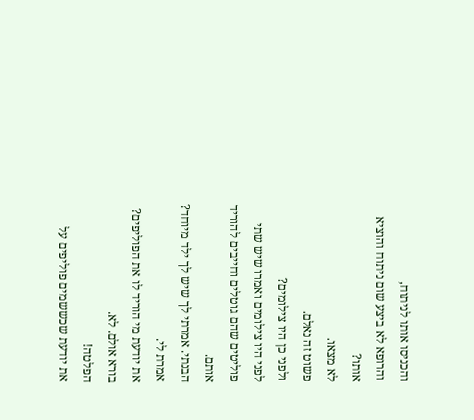והכניסו אותו לניתוח,
והרופא לא ביצע שום ניתוח והוציא אותו?
לא מצאו.
פשוט זה נאלם.
ולפני כן היו צילומים?
לפני היו צילומים ואמרו שיש שתי פוליטים שהם גוטלים וחייבים להוריד אותם.
הבנתי. אמרתי לך שיש לך ילד מיוחד?
אמרת לי.
את יודעת מי הוריד לו את הפוליפים?
בורא אולם. לא.
הפלטה!
את יודעת שכששמים פוליפים על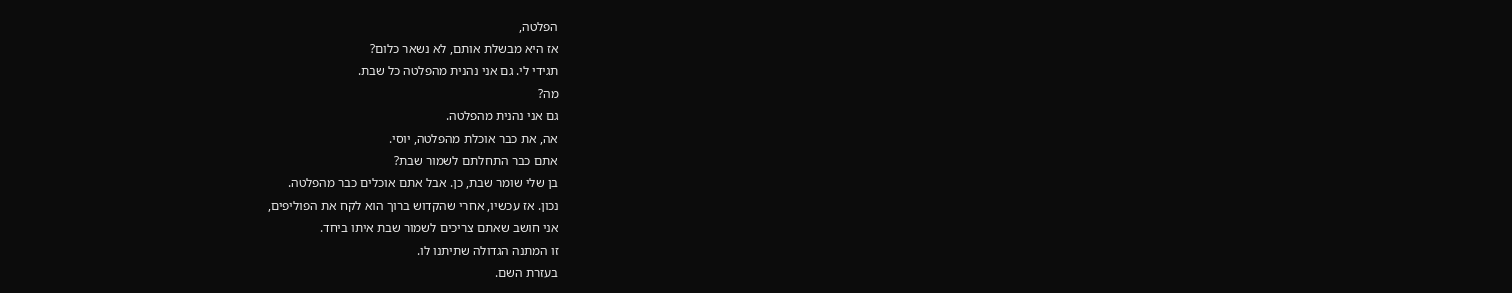הפלטה,
אז היא מבשלת אותם, לא נשאר כלום?
תגידי לי. גם אני נהנית מהפלטה כל שבת.
מה?
גם אני נהנית מהפלטה.
אה, את כבר אוכלת מהפלטה, יוסי.
אתם כבר התחלתם לשמור שבת?
בן שלי שומר שבת, כן. אבל אתם אוכלים כבר מהפלטה.
נכון. אז עכשיו, אחרי שהקדוש ברוך הוא לקח את הפוליפים,
אני חושב שאתם צריכים לשמור שבת איתו ביחד.
זו המתנה הגדולה שתיתנו לו.
בעזרת השם.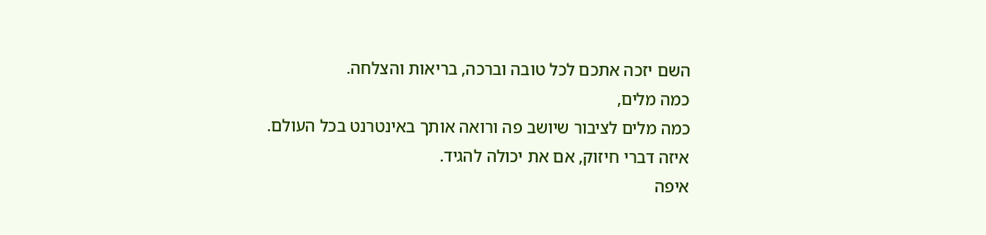השם יזכה אתכם לכל טובה וברכה, בריאות והצלחה.
כמה מלים,
כמה מלים לציבור שיושב פה ורואה אותך באינטרנט בכל העולם.
איזה דברי חיזוק, אם את יכולה להגיד.
איפה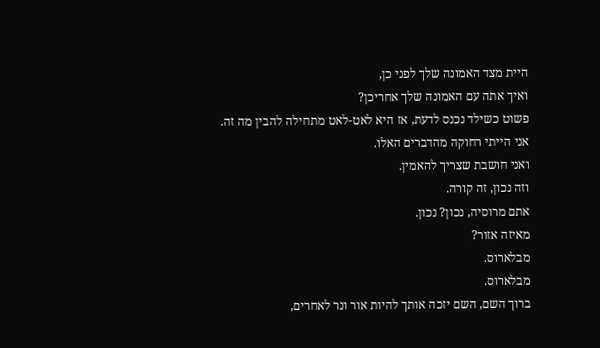היית מצד האמונה שלך לפני כן,
ואיך אתה עם האמונה שלך אחריכן?
פשוט כשילד נכנס לדעת, אז היא לאט-לאט מתחילה להבין מה זה.
אני הייתי רחוקה מהדברים האלו.
ואני חושבת שצריך להאמין.
וזה נכון, זה קורה.
אתם מרוסיה, נכון? נכון.
מאיזה אזור?
מבלארוס.
מבלארוס.
ברוך השם, השם יזכה אותך להיות אור ונר לאחרים,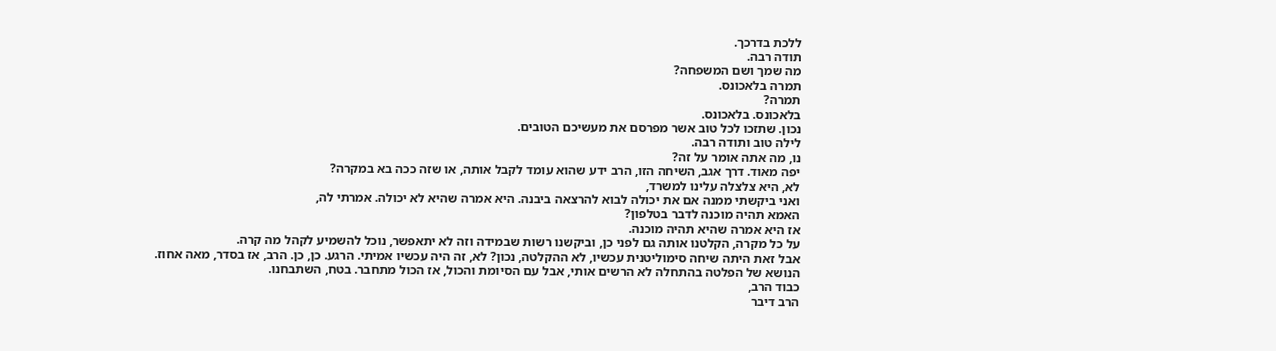ללכת בדרכך.
תודה רבה.
מה שמך ושם המשפחה?
תמרה בלאכונס.
תמרה?
בלאכונס. בלאכונס.
נכון. שתזכו לכל טוב אשר מפרסם את מעשיכם הטובים.
לילה טוב ותודה רבה.
נו, מה אתה אומר על זה?
יפה מאוד. דרך אגב, השיחה הזו, הרב ידע שהוא עומד לקבל אותה, או שזה ככה בא במקרה?
לא, היא צלצלה עלינו למשרד,
ואני ביקשתי ממנה אם את יכולה לבוא להרצאה ביבנה. היא אמרה שהיא לא יכולה. אמרתי לה,
האמא תהיה מוכנה לדבר בטלפון?
אז היא אמרה שהיא תהיה מוכנה.
על כל מקרה, הקלטנו אותה גם לפני כן, וביקשנו רשות שבמידה וזה לא יתאפשר, נוכל להשמיע לקהל מה קרה.
אבל זאת היתה שיחה סימוליטנית עכשיו, לא ההקלטה, נכון? לא, זה היה עכשיו אמיתי. הרגע. כן, כן. הרב, אז בסדר, מאה אחוז.
הנושא של הפלטה בהתחלה לא הרשים אותי, אבל עם הסיומת והכול, אז הכול מתחבר. בטח, השתבחנו.
כבוד הרב,
הרב דיבר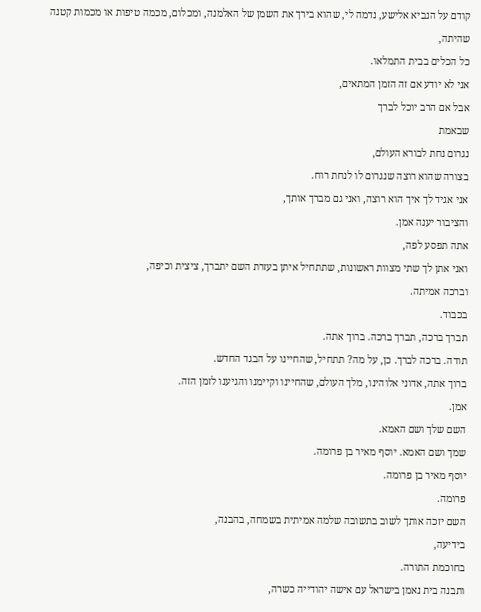קודם על הנביא אלישע, נדמה לי, שהוא בירך את השמן של האלמנה, ומכלום, מכמה טיפות או מכמות קטנה שהיתה,
כל הכלים בבית התמלאו.
אני לא יודע אם זה הזמן המתאים,
אבל אם הרב יוכל לברך
שבאמת
נגרום נחת לבורא העולם,
בצורה שהוא רוצה שנגרום לו לנחת רוח.
אני אגיד לך איך הוא רוצה, ואני גם מברך אותך,
והציבור יענה אמן.
אתה תפסע לפה,
ואני אתן לך שתי מצוות ראשונות, שתתחיל איתן בעזרת השם יתברך, ציצית וכיפה,
וברכה אמיתה.
בכבוד.
תברך ברכה, תברך ברכה. ברוך אתה.
תודה. ברכה לברך. כן, על מה? תתחיל, שהחיינו על הבגד החדש.
ברוך אתה, אדוני אלוהינו, מלך העולם, שהחיינו וקיימנו והגיענו לזמן הזה.
אמן.
השם שלך ושם האמא.
שמך ושם האמא. יוסף מאיר בן פרומה.
יוסף מאיר בן פרומה.
פרומה.
השם יזכה אותך לשוב בתשובה שלמה אמיתית בשמחה, בהבנה,
בידיעה,
בחוכמת התורה.
ותבנה בית נאמן בישראל עם אישה יהודייה כשרה,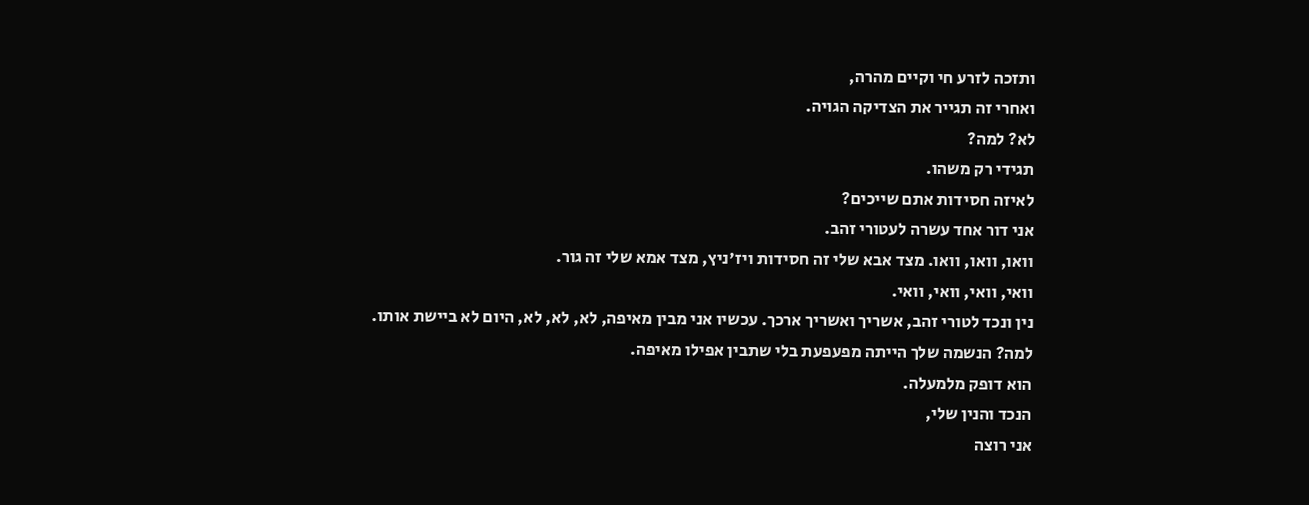ותזכה לזרע חי וקיים מהרה,
ואחרי זה תגייר את הצדיקה הגויה.
לא? למה?
תגידי רק משהו.
לאיזה חסידות אתם שייכים?
אני דור אחד עשרה לעטורי זהב.
וואו, וואו, וואו. מצד אבא שלי זה חסידות ויז'ניץ, מצד אמא שלי זה גור.
וואי, וואי, וואי, וואי.
נין ונכד לטורי זהב, אשריך ואשריך ארכך. עכשיו אני מבין מאיפה, לא, לא, לא, היום לא ביישת אותו.
למה? הנשמה שלך הייתה מפעפעת בלי שתבין אפילו מאיפה.
הוא דופק מלמעלה.
הנכד והנין שלי,
אני רוצה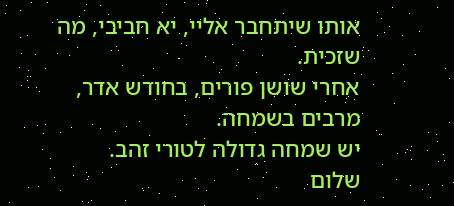אותו שיתחבר אליי, יא חביבי, מה שזכית.
אחרי שושן פורים, בחודש אדר, מרבים בשמחה.
יש שמחה גדולה לטורי זהב.
שלום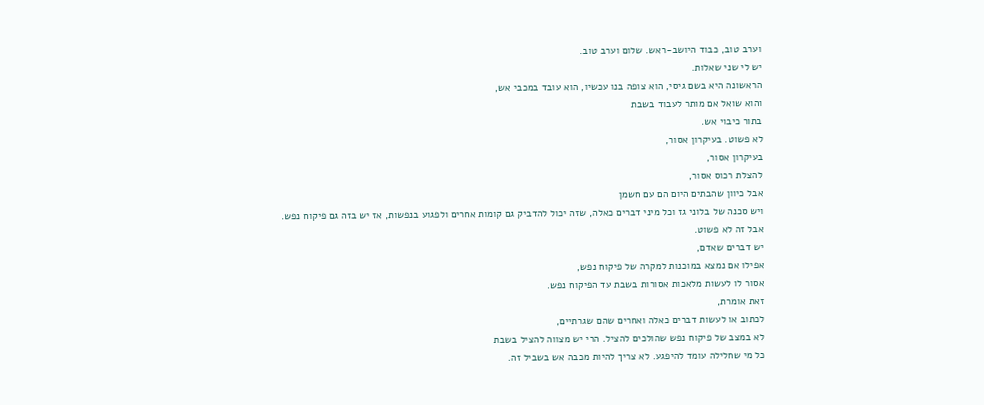וערב טוב, כבוד היושב-ראש. שלום וערב טוב.
יש לי שני שאלות.
הראשונה היא בשם גיסי, הוא צופה בנו עכשיו, הוא עובד במכבי אש,
והוא שואל אם מותר לעבוד בשבת
בתור כיבוי אש.
לא פשוט. בעיקרון אסור,
בעיקרון אסור,
להצלת רכוס אסור,
אבל כיוון שהבתים היום הם עם חשמן
ויש סכנה של בלוני גז וכל מיני דברים כאלה, שזה יכול להדביק גם קומות אחרים ולפגוע בנפשות, אז יש בזה גם פיקוח נפש.
אבל זה לא פשוט.
יש דברים שאדם,
אפילו אם נמצא במוכנות למקרה של פיקוח נפש,
אסור לו לעשות מלאכות אסורות בשבת עד הפיקוח נפש.
זאת אומרת,
לכתוב או לעשות דברים כאלה ואחרים שהם שגרתיים,
לא במצב של פיקוח נפש שהולכים להציל. הרי יש מצווה להציל בשבת
כל מי שחלילה עומד להיפגע. לא צריך להיות מכבה אש בשביל זה.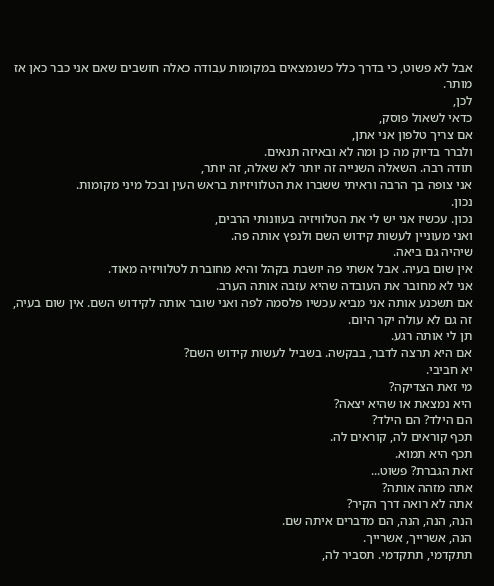אבל לא פשוט, כי בדרך כלל כשנמצאים במקומות עבודה כאלה חושבים שאם אני כבר כאן אז מותר.
לכן,
כדאי לשאול פוסק,
אם צריך טלפון אני אתן,
ולברר בדיוק מה כן ומה לא ובאיזה תנאים.
תודה רבה. השאלה השנייה זה יותר לא שאלה, זה יותר,
אני צופה בך הרבה וראיתי ששברו את הטלוויזיות בראש העין ובכל מיני מקומות.
נכון.
נכון. עכשיו אני יש לי את הטלוויזיה בעוונותי הרבים,
ואני מעוניין לעשות קידוש השם ולנפץ אותה פה.
שיהיה גם ביאה.
אין שום בעיה. אבל אשתי פה יושבת בקהל והיא מחוברת לטלוויזיה מאוד.
אני לא מחובר את העובדה שהיא עזבה אותה הערב.
אם תשכנע אותה אני מביא עכשיו פלסמה לפה ואני שובר אותה לקידוש השם. אין שום בעיה, זה גם לא עולה יקר היום.
תן לי אותה רגע.
אם היא תרצה לדבר, בבקשה. בשביל לעשות קידוש השם?
יא חביבי.
מי זאת הצדיקה?
היא נמצאת או שהיא יצאה?
הם הילד? הם הילד?
תכף קוראים לה, קוראים לה.
תכף היא תמוא.
זאת הגברת? פשוט...
אתה מזהה אותה?
אתה לא רואה דרך הקיר?
הנה, הנה, הנה, הם מדברים איתה שם.
הנה, אשרייך, אשרייך.
תתקדמי, תתקדמי. תסביר לה,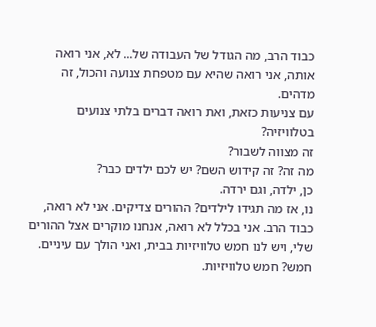כבוד הרב, מה הגודל של העבודה של... לא, אני רואה אותה, אני רואה שהיא עם מטפחת צנועה והכול, זה מדהים.
עם צניעות כזאת, ואת רואה דברים בלתי צנועים בטלוויזיה?
זה מצווה לשבור?
מה זה? זה קידוש השם? יש לכם ילדים כבר?
כן, ילדה, וגם ירדה.
נו, אז מה תגידו לילדים? ההורים צדיקים. אני לא רואה, כבוד הרב. אני בכלל לא רואה, אנחנו מוקרים אצל ההורים שלי, ויש לנו חמש טלוויזיות בבית, ואני הולך עם עיניים.
חמש? חמש טלוויזיות.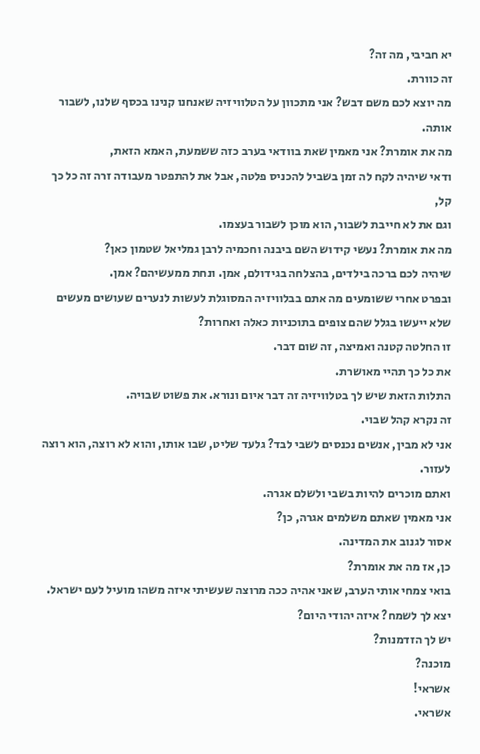יא חביבי, מה זה?
זה כוורת.
מה יוצא לכם משם דבש? אני מתכוון על הטלוויזיה שאנחנו קנינו בכסף שלנו, לשבור אותה.
מה את אומרת? אני מאמין שאת בוודאי בערב כזה ששמעת, האמא הזאת,
ודאי שיהיה לקח לה זמן בשביל להכניס פלטה, אבל את להתפטר מעבודה זרה זה כל כך קל,
וגם את לא חייבת לשבור, הוא מוכן לשבור בעצמו.
מה את אומרת? נעשי קידוש השם ביבנה וחכמיה לרבן גמליאל שטמון כאן?
שיהיה לכם ברכה בילדים, בהצלחה בגידולם, אמן. ונחת ממעשיהם? אמן.
ובפרט אחרי ששומעים מה אתם בבלוויזיה המסוגלת לעשות לנערים שעושים מעשים שלא ייעשו בגלל שהם צופים בתוכניות כאלה ואחרות?
זו החלטה קטנה ואמיצה, זה שום דבר.
את כל כך תהיי מאושרת.
התלות הזאת שיש לך בטלוויזיה זה דבר איום ונורא. את פשוט שבויה.
זה נקרא קהל שבוי.
אני לא מבין, אנשים נכנסים לשבי לבד? גלעד שליט, שבו אותו, והוא לא רוצה, הוא רוצה לעזור.
ואתם מוכרים להיות בשבי ולשלם אגרה.
אני מאמין שאתם משלמים אגרה, כן?
אסור לגנוב את המדינה.
כן, אז מה את אומרת?
בואי צמחי אותי הערב, שאני אהיה ככה מרוצה שעשיתי איזה משהו מועיל לעם ישראל.
יצא לך לשמח? איזה יהודי היום?
יש לך הזדמנות?
מוכנה?
אשראי!
אשראי.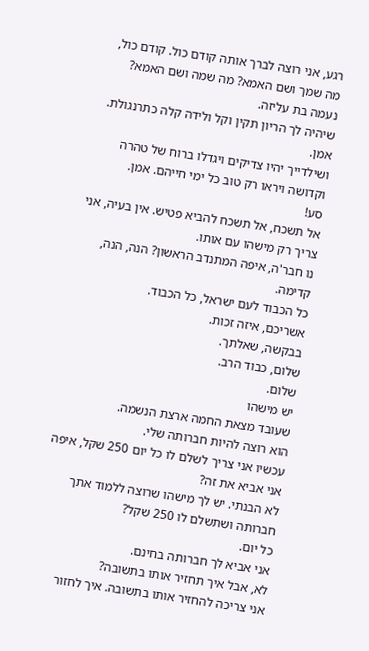רגע, אני רוצה לברך אותה קודם כול. קודם כול, מה שמך ושם האמא? מה שמה ושם האמא?
נעמה בת עליזה.
שיהיה לך הריון תקין וקל ולידה קלה כתרנגולת. אמן.
ושילדייך יהיו צדיקים ויגדלו ברוח של טהרה וקדושה ויראו רק טוב כל ימי חייהם. אמן.
סע!
אל תשכח, אל תשכח להביא פטיש. אין בעיה, אני צריך רק מישהו עם אותו.
נו חבר'ה, איפה המתנדב הראשון? הנה, הנה, קדימה.
כל הכבוד לעם ישראל, כל הכבוד.
אשריכם, איזה זכות.
בבקשה, שאלתך.
שלום, כבוד הרב.
שלום.
יש מישהו
שעובד מצאת החמה ארצת הנשמה.
הוא רוצה להיות חברותה שלי.
עכשיו אני צריך לשלם לו כל יום 250 שקל, איפה אני אביא את זה?
לא הבנתי. יש לך מישהו שרוצה ללמוד אתך חברותה ושתשלם לו 250 שקל?
כל יום.
אני אביא לך חברותה בחינם.
לא, אבל איך תחזיר אותו בתשובה?
אני צריכה להחזיר אותו בתשובה. איך לחזור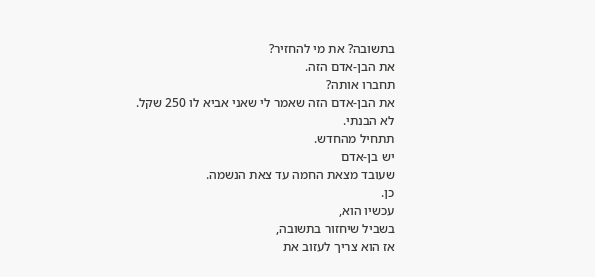בתשובה? את מי להחזיר?
את הבן-אדם הזה.
תחברו אותה?
את הבן-אדם הזה שאמר לי שאני אביא לו 250 שקל.
לא הבנתי.
תתחיל מהחדש.
יש בן-אדם
שעובד מצאת החמה עד צאת הנשמה.
כן.
עכשיו הוא,
בשביל שיחזור בתשובה,
אז הוא צריך לעזוב את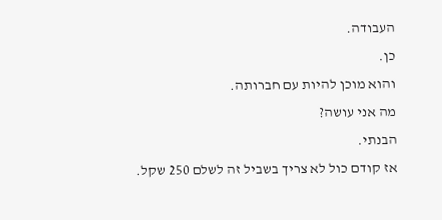העבודה.
כן.
והוא מוכן להיות עם חברותה.
מה אני עושה?
הבנתי.
אז קודם כול לא צריך בשביל זה לשלם 250 שקל.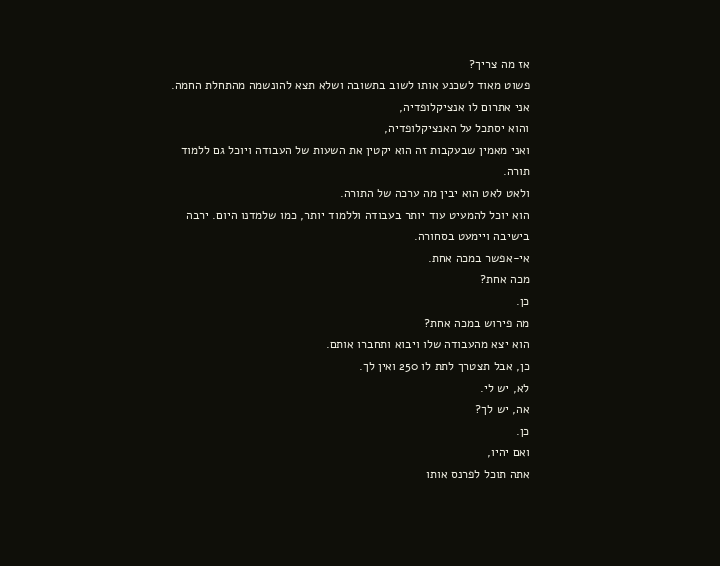אז מה צריך?
פשוט מאוד לשכנע אותו לשוב בתשובה ושלא תצא להונשמה מהתחלת החמה.
אני אתרום לו אנציקלופדיה,
והוא יסתכל על האנציקלופדיה,
ואני מאמין שבעקבות זה הוא יקטין את השעות של העבודה ויוכל גם ללמוד תורה.
ולאט לאט הוא יבין מה ערכה של התורה.
הוא יוכל להמעיט עוד יותר בעבודה וללמוד יותר, כמו שלמדנו היום. ירבה בישיבה ויימעט בסחורה.
אי-אפשר במכה אחת.
מכה אחת?
כן.
מה פירוש במכה אחת?
הוא יצא מהעבודה שלו ויבוא ותחברו אותם.
כן, אבל תצטרך לתת לו 250 ואין לך.
לא, יש לי.
אה, יש לך?
כן.
ואם יהיו,
אתה תוכל לפרנס אותו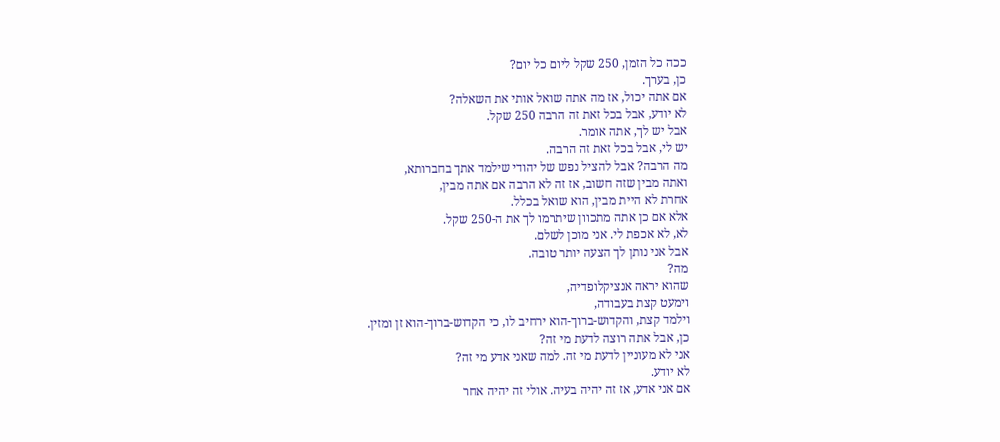ככה כל הזמן, 250 שקל ליום כל יום?
כן, בערך.
אם אתה יכול, אז מה אתה שואל אותי את השאלה?
לא יודע, אבל בכל זאת זה הרבה 250 שקל.
אבל יש לך, אתה אומר.
יש לי, אבל בכל זאת זה הרבה.
מה הרבה? אבל להציל נפש של יהודי שילמד אתך בחברותא,
ואתה מבין שזה חשוב, אז זה לא הרבה אם אתה מבין,
אחרת לא היית מבין, הוא שואל בכלל.
אלא אם כן אתה מתכוון שיתרמו לך את ה-250 שקל.
לא, לא אכפת לי. אני מוכן לשלם.
אבל אני נותן לך הצעה יותר טובה.
מה?
שהוא יראה אנציקלופדיה,
וימעט קצת בעבודה,
וילמד קצת, והקדוש-ברוך-הוא ירחיב לו, כי הקדוש-ברוך-הוא זן ומזין.
כן, אבל אתה רוצה לדעת מי זה?
אני לא מעוניין לדעת מי זה. למה שאני אדע מי זה?
לא יודע.
אם אני אדע, אז זה יהיה בעיה. אולי זה יהיה אחר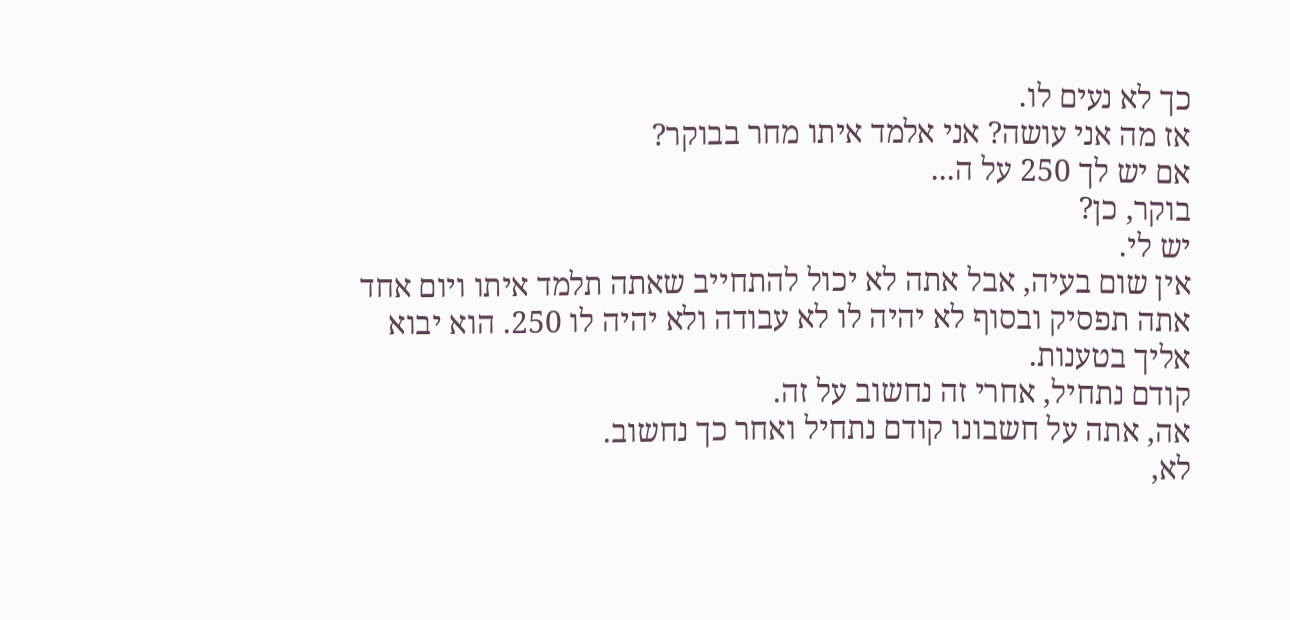כך לא נעים לו.
אז מה אני עושה? אני אלמד איתו מחר בבוקר?
אם יש לך 250 על ה...
בוקר, כן?
יש לי.
אין שום בעיה, אבל אתה לא יכול להתחייב שאתה תלמד איתו ויום אחד אתה תפסיק ובסוף לא יהיה לו לא עבודה ולא יהיה לו 250. הוא יבוא אליך בטענות.
קודם נתחיל, אחרי זה נחשוב על זה.
אה, אתה על חשבונו קודם נתחיל ואחר כך נחשוב.
לא,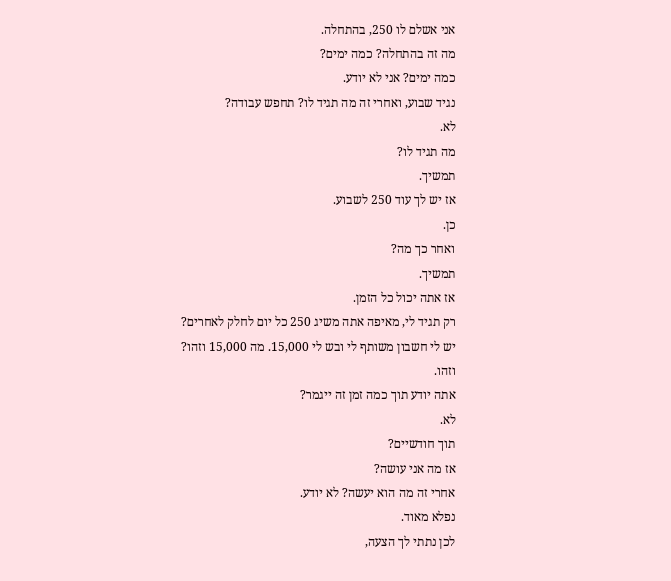אני אשלם לו 250, בהתחלה.
מה זה בהתחלה? כמה ימים?
כמה ימים? אני לא יודע.
נגיד שבוע, ואחרי זה מה תגיד לו? תחפש עבודה?
לא.
מה תגיד לו?
תמשיך.
אז יש לך עוד 250 לשבוע.
כן.
ואחר כך מה?
תמשיך.
אז אתה יכול כל הזמן.
רק תגיד לי, מאיפה אתה משיג 250 כל יום לחלק לאחרים?
יש לי חשבון משותף לי ובש לי 15,000. מה 15,000 וזהו?
וזהו.
אתה יודע תוך כמה זמן זה ייגמר?
לא.
תוך חודשיים?
אז מה אני עושה?
אחרי זה מה הוא יעשה? לא יודע.
נפלא מאוד.
לכן נתתי לך הצעה,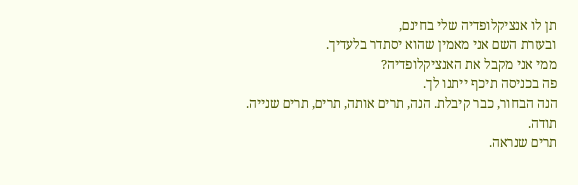תן לו אנציקלופדיה שלי בחינם,
ובעזרת השם אני מאמין שהוא יסתדר בלעדיך.
ממי אני מקבל את האנציקלופדיה?
פה בכניסה תיכף ייתנו לך.
הנה הבחור, כבר קיבלת. הנה, תרים אותה, תרים, תרים שנייה.
תודה.
תרים שנראה.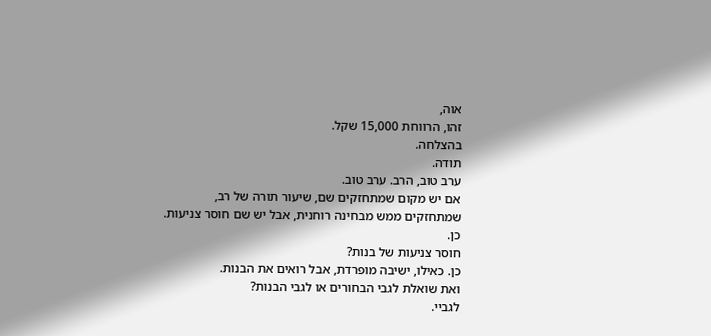אוה,
זהו, הרווחת 15,000 שקל.
בהצלחה.
תודה.
ערב טוב, הרב. ערב טוב.
אם יש מקום שמתחזקים שם, שיעור תורה של רב,
שמתחזקים ממש מבחינה רוחנית, אבל יש שם חוסר צניעות.
כן.
חוסר צניעות של בנות?
כן. כאילו, ישיבה מופרדת, אבל רואים את הבנות.
ואת שואלת לגבי הבחורים או לגבי הבנות?
לגביי.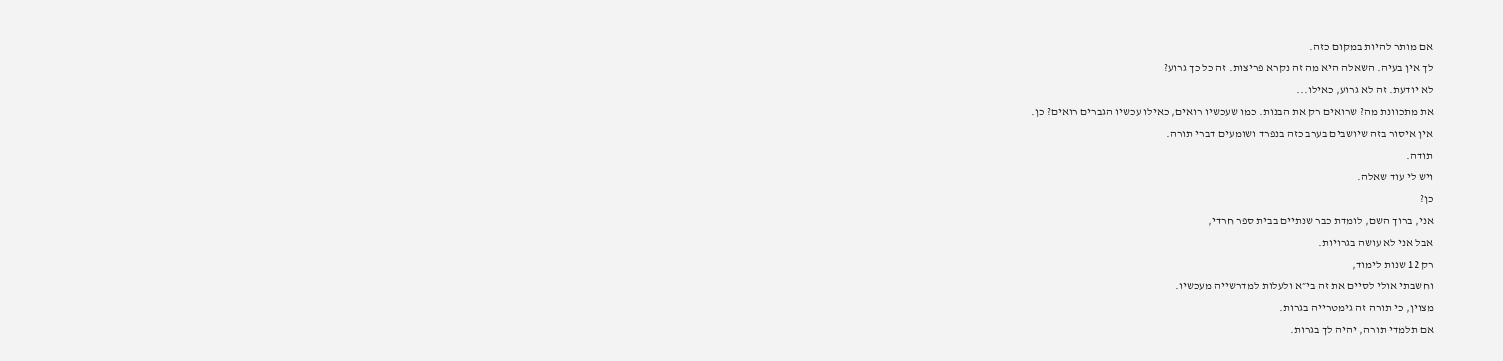אם מותר להיות במקום כזה.
לך אין בעיה. השאלה היא מה זה נקרא פריצות. זה כל כך גרוע?
לא יודעת. זה לא גרוע, כאילו...
את מתכוונת מה? שרואים רק את הבנות. כמו שעכשיו רואים, כאילו עכשיו הגברים רואים? כן.
אין איסור בזה שיושבים בערב כזה בנפרד ושומעים דברי תורה.
תודה.
ויש לי עוד שאלה.
כן?
אני, ברוך השם, לומדת כבר שנתיים בבית ספר חרדי,
אבל אני לא עושה בגרויות.
רק 12 שנות לימוד,
וחשבתי אולי לסיים את זה בי״א ולעלות למדרשייה מעכשיו.
מצוין, כי תורה זה גימטרייה בגרות.
אם תלמדי תורה, יהיה לך בגרות.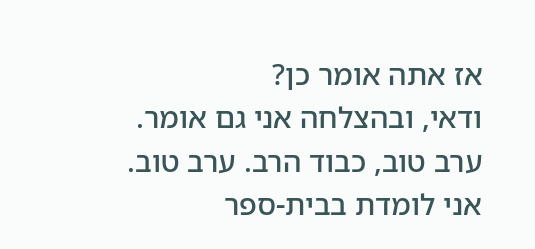אז אתה אומר כן?
ודאי, ובהצלחה אני גם אומר.
ערב טוב, כבוד הרב. ערב טוב.
אני לומדת בבית-ספר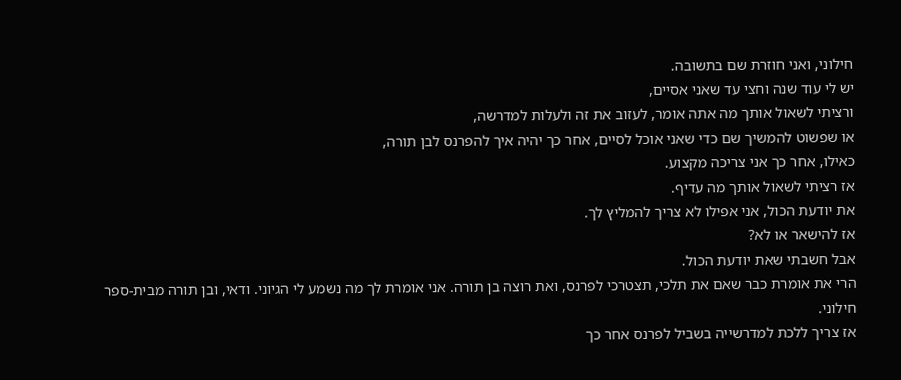חילוני, ואני חוזרת שם בתשובה.
יש לי עוד שנה וחצי עד שאני אסיים,
ורציתי לשאול אותך מה אתה אומר, לעזוב את זה ולעלות למדרשה,
או שפשוט להמשיך שם כדי שאני אוכל לסיים, אחר כך יהיה איך להפרנס לבן תורה,
כאילו, אחר כך אני צריכה מקצוע.
אז רציתי לשאול אותך מה עדיף.
את יודעת הכול, אני אפילו לא צריך להמליץ לך.
אז להישאר או לא?
אבל חשבתי שאת יודעת הכול.
הרי את אומרת כבר שאם את תלכי, תצטרכי לפרנס, ואת רוצה בן תורה. אני אומרת לך מה נשמע לי הגיוני. ודאי, ובן תורה מבית-ספר חילוני.
אז צריך ללכת למדרשייה בשביל לפרנס אחר כך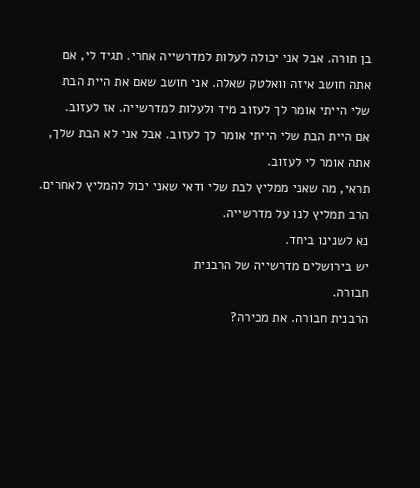בן תורה. אבל אני יכולה לעלות למדרשייה אחרי. תגיד לי, אם אתה חושב איזה וואלטק שאלה. אני חושב שאם את היית הבת שלי הייתי אומר לך לעזוב מיד ולעלות למדרשייה. אז לעזוב.
אם היית הבת שלי הייתי אומר לך לעזוב. אבל אני לא הבת שלך, אתה אומר לי לעזוב.
תראי, מה שאני ממליץ לבת שלי ודאי שאני יכול להמליץ לאחרים.
הרב תמליץ לנו על מדרשייה.
נא לשנינו ביחד.
יש בירושלים מדרשייה של הרבנית
חבורה.
הרבנית חבורה. את מכירה?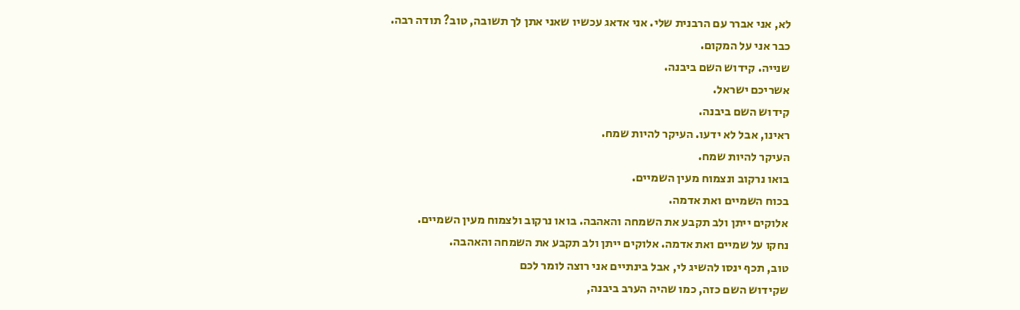לא, אני אברר עם הרבנית שלי. אני אדאג עכשיו שאני אתן לך תשובה, טוב? תודה רבה.
כבר אני על המקום.
שנייה. קידוש השם ביבנה.
אשריכם ישראל.
קידוש השם ביבנה.
ראינו, אבל לא ידעו. העיקר להיות שמח.
העיקר להיות שמח.
בואו נרקוב ונצמוח מעין השמיים.
בכוח השמיים ואת אדמה.
אלוקים ייתן ולב תקבע את השמחה והאהבה. בואו נרקוב ולצמוח מעין השמיים.
נחקו על שמיים ואת אדמה. אלוקים ייתן ולב תקבע את השמחה והאהבה.
טוב, תכף ינסו להשיג לי, אבל בינתיים אני רוצה לומר לכם
שקידוש השם כזה, כמו שהיה הערב ביבנה,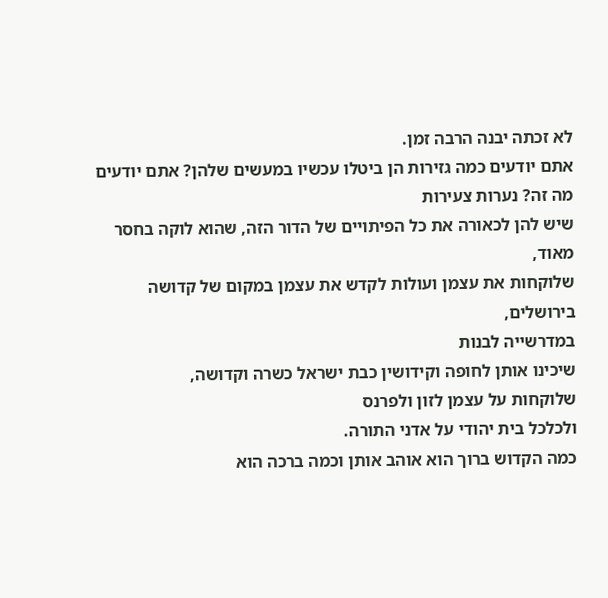לא זכתה יבנה הרבה זמן.
אתם יודעים כמה גזירות הן ביטלו עכשיו במעשים שלהן? אתם יודעים מה זה? נערות צעירות
שיש להן לכאורה את כל הפיתויים של הדור הזה, שהוא לוקה בחסר מאוד,
שלוקחות את עצמן ועולות לקדש את עצמן במקום של קדושה בירושלים,
במדרשייה לבנות
שיכינו אותן לחופה וקידושין כבת ישראל כשרה וקדושה,
שלוקחות על עצמן לזון ולפרנס
ולכלכל בית יהודי על אדני התורה.
כמה הקדוש ברוך הוא אוהב אותן וכמה ברכה הוא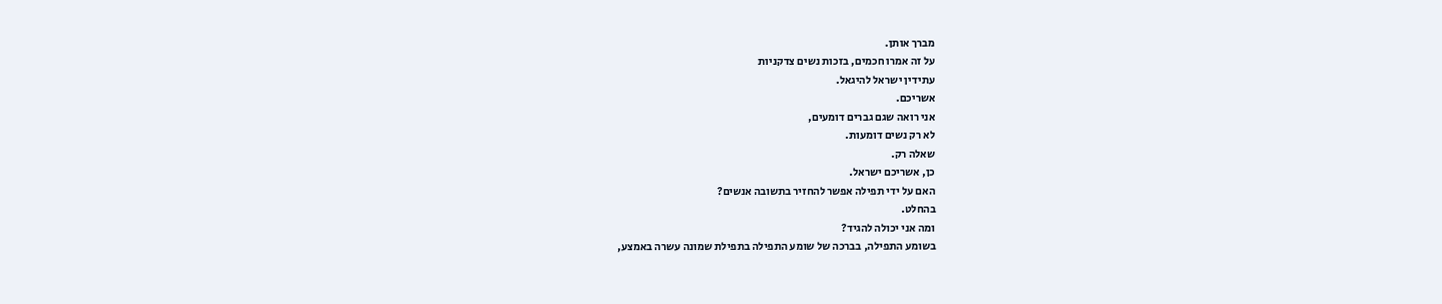מברך אותן.
על זה אמרו חכמים, בזכות נשים צדקניות
עתידין ישראל להיגאל.
אשריכם.
אני רואה שגם גברים דומעים,
לא רק נשים דומעות.
שאלה רק.
כן, אשריכם ישראל.
האם על ידי תפילה אפשר להחזיר בתשובה אנשים?
בהחלט.
ומה אני יכולה להגיד?
בשומע התפילה, בברכה של שומע התפילה בתפילת שמונה עשרה באמצע,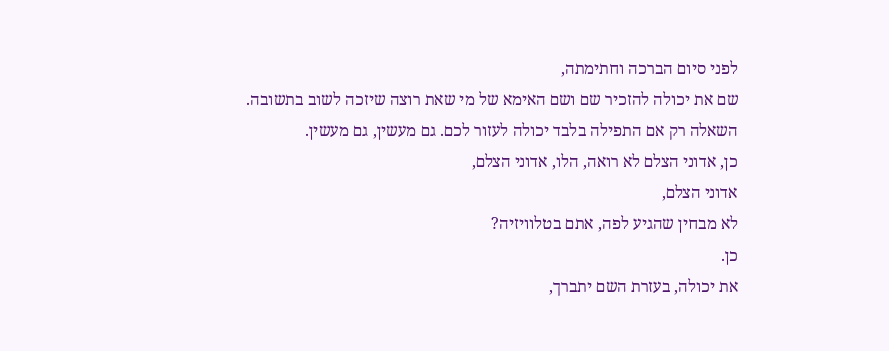לפני סיום הברכה וחתימתה,
שם את יכולה להזכיר שם ושם האימא של מי שאת רוצה שיזכה לשוב בתשובה.
השאלה רק אם התפילה בלבד יכולה לעזור לכם. גם מעשין, גם מעשין.
כן, אדוני הצלם לא רואה, הלו, אדוני הצלם,
אדוני הצלם,
לא מבחין שהגיע לפה, אתם בטלוויזיה?
כן.
את יכולה, בעזרת השם יתברך,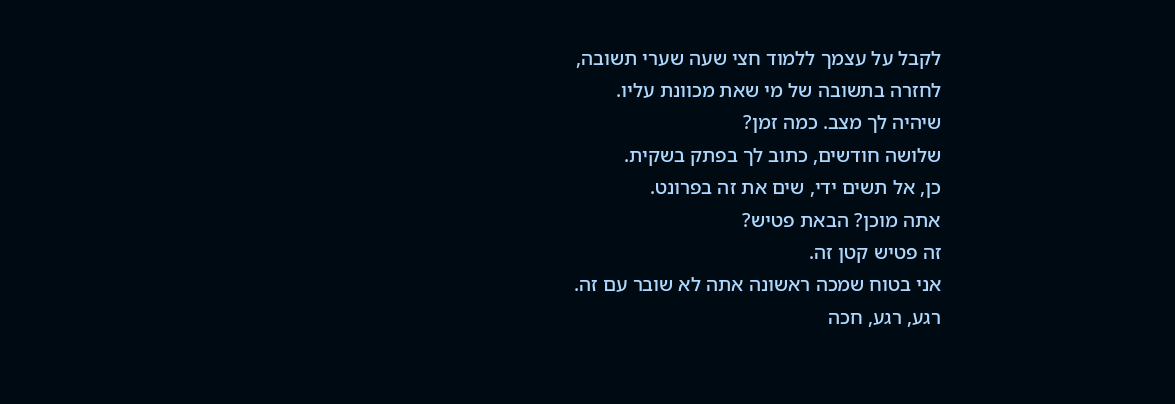לקבל על עצמך ללמוד חצי שעה שערי תשובה,
לחזרה בתשובה של מי שאת מכוונת עליו.
שיהיה לך מצב. כמה זמן?
שלושה חודשים, כתוב לך בפתק בשקית.
כן, אל תשים ידי, שים את זה בפרונט.
אתה מוכן? הבאת פטיש?
זה פטיש קטן זה.
אני בטוח שמכה ראשונה אתה לא שובר עם זה.
רגע, רגע, חכה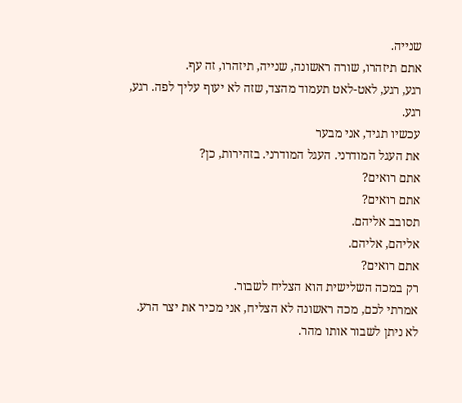שנייה.
אתם תיזהרו, שורה ראשונה, שנייה, תיזהרו, זה עף.
רגע, רגע, לאט-לאט תעמוד מהצד, שזה לא יעוף עליך לפה. רגע, רגע.
עכשיו תגיד, אני מבער
את העגל המודרני. העגל המודרני. בזהירות, כן?
אתם רואים?
אתם רואים?
תסובב אליהם.
אליהם, אליהם.
אתם רואים?
רק במכה השלישית הוא הצליח לשבור.
אמרתי לכם, מכה ראשונה לא הצליח, אני מכיר את יצר הרע.
לא ניתן לשבור אותו מהר.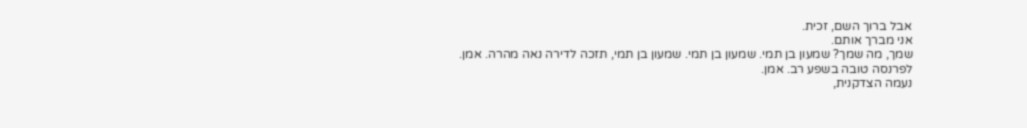אבל ברוך השם, זכית.
אני מברך אותם.
שמך, מה שמך? שמעון בן תמי. שמעון בן תמי. שמעון בן תמי, תזכה לדירה נאה מהרה. אמן.
לפרנסה טובה בשפע רב. אמן.
נעמה הצדקנית,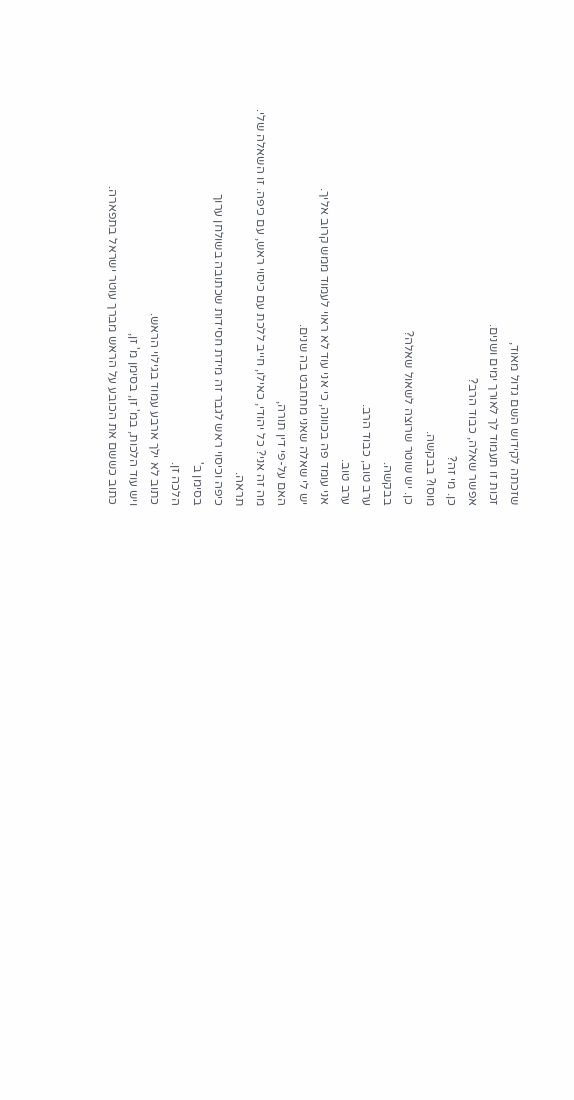שזכתה לקידוש השם גדול מאוד,
זכות זו תעמוד לך לאורך ימים ושנים.
אפשר שאלה, כבוד הרב?
כן. מי זה?
מוסו? בבקשה.
כן. יש שוטר שרוצה לשאול שאלה?
בבקשה.
ערב טוב, כבוד הרב.
ערב טוב.
אני עומד פה בכוונה, כי אני עוד לא ראוי לעמוד ממש קרוב אליך.
יש לי שאלה שאני מתחבט בה שנים.
האם על-פי דין תורה,
מה זה אני? כל יהודי, כאילו, חייב ללכת עם כיסוי ראש, עם כיפה. זו השאלה שלי.
תראה.
כיפה וכיסוי ראש לגבר זה מידת חסידות שכתובה בשולחן ערוך
בסימן ב'
הלכה זן.
כתוב לא ילך ארבע עמוד בגילוי הראש.
ויש עוד הלכות, במ' זן, בסימן מ' זן,
כתוב כששם את הכובע על הראש מברך עוטר ישראל בתפארה.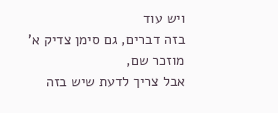ויש עוד
בזה דברים, גם סימן צדיק א' מוזכר שם,
אבל צריך לדעת שיש בזה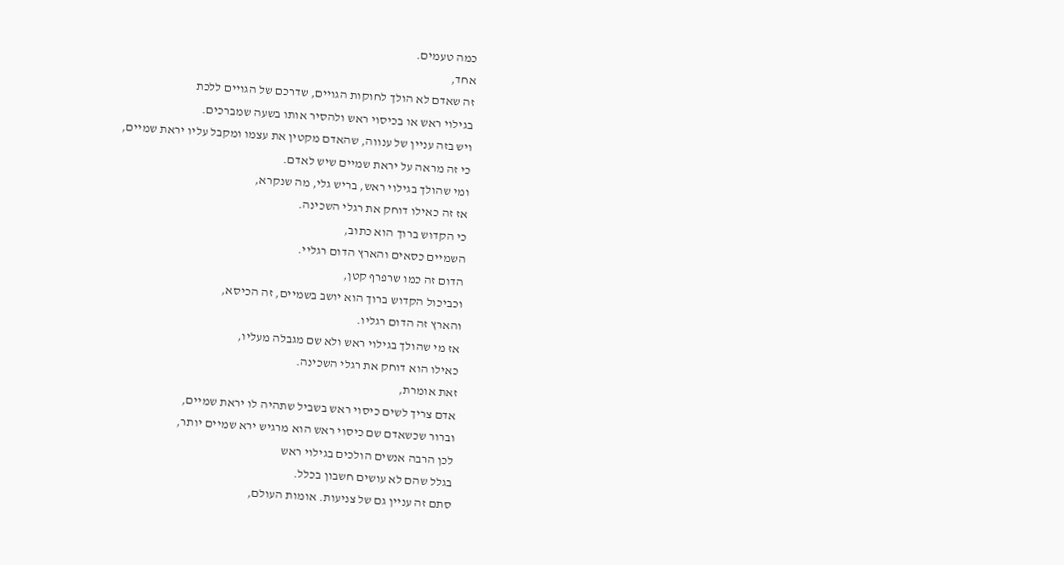כמה טעמים.
אחד,
זה שאדם לא הולך לחוקות הגויים, שדרכם של הגויים ללכת
בגילוי ראש או בכיסוי ראש ולהסיר אותו בשעה שמברכים.
ויש בזה עניין של ענווה, שהאדם מקטין את עצמו ומקבל עליו יראת שמיים,
כי זה מראה על יראת שמיים שיש לאדם.
ומי שהולך בגילוי ראש, בריש גלי, מה שנקרא,
אז זה כאילו דוחק את רגלי השכינה.
כי הקדוש ברוך הוא כתוב,
השמיים כסאים והארץ הדום רגליי.
הדום זה כמו שרפרף קטן,
וכביכול הקדוש ברוך הוא יושב בשמיים, זה הכיסא,
והארץ זה הדום רגליו.
אז מי שהולך בגילוי ראש ולא שם מגבלה מעליו,
כאילו הוא דוחק את רגלי השכינה.
זאת אומרת,
אדם צריך לשים כיסוי ראש בשביל שתהיה לו יראת שמיים,
וברור שכשאדם שם כיסוי ראש הוא מרגיש ירא שמיים יותר,
לכן הרבה אנשים הולכים בגילוי ראש
בגלל שהם לא עושים חשבון בכלל.
סתם זה עניין גם של צניעות. אומות העולם,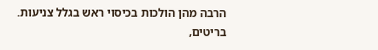הרבה מהן הולכות בכיסוי ראש בגלל צניעות.
בריטים,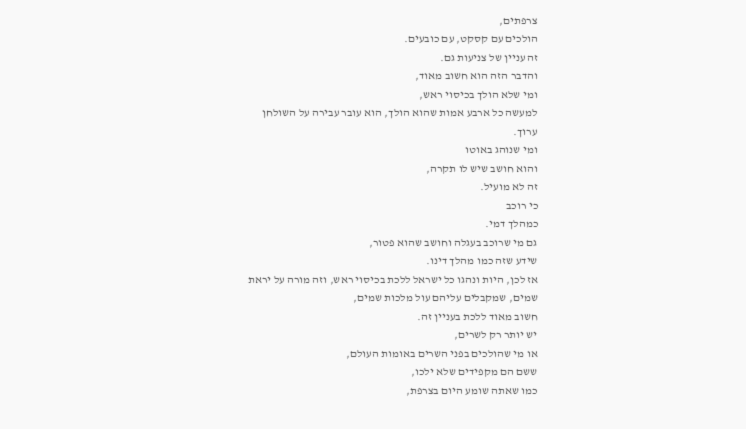צרפתים,
הולכים עם קסקט, עם כובעים.
זה עניין של צניעות גם.
והדבר הזה הוא חשוב מאוד,
ומי שלא הולך בכיסוי ראש,
למעשה כל ארבע אמות שהוא הולך, הוא עובר עבירה על השולחן ערוך.
ומי שנוהג באוטו
והוא חושב שיש לו תקרה,
זה לא מועיל.
כי רוכב
כמהלך דמי.
גם מי שרוכב בעגלה וחושב שהוא פטור,
שידע שזה כמו מהלך דינו.
אז לכן, היות ונהגו כל ישראל ללכת בכיסוי ראש, וזה מורה על יראת שמים, שמקבלים עליהם עול מלכות שמים,
חשוב מאוד ללכת בעניין זה.
יש יותר רק לשרים,
או מי שהולכים בפני השרים באומות העולם,
ששם הם מקפידים שלא ילכו,
כמו שאתה שומע היום בצרפת,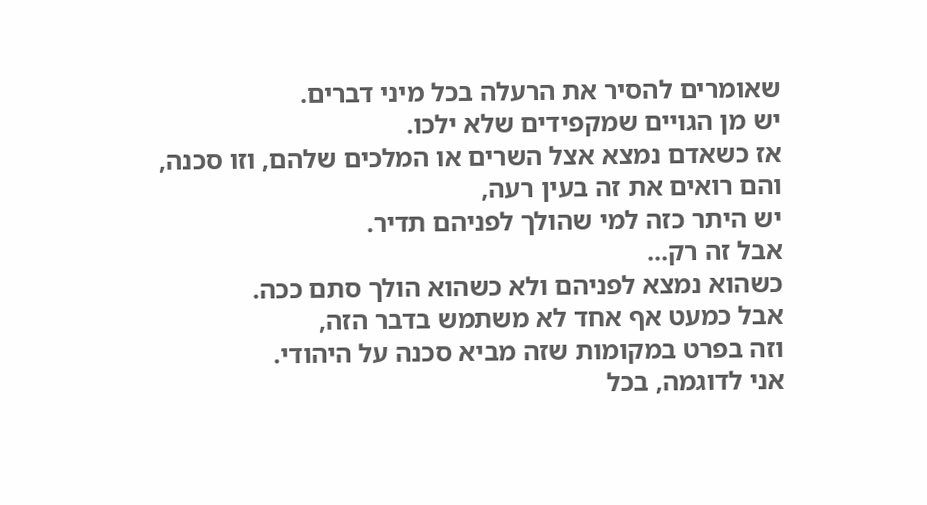שאומרים להסיר את הרעלה בכל מיני דברים.
יש מן הגויים שמקפידים שלא ילכו.
אז כשאדם נמצא אצל השרים או המלכים שלהם, וזו סכנה,
והם רואים את זה בעין רעה,
יש היתר כזה למי שהולך לפניהם תדיר.
אבל זה רק...
כשהוא נמצא לפניהם ולא כשהוא הולך סתם ככה.
אבל כמעט אף אחד לא משתמש בדבר הזה,
וזה בפרט במקומות שזה מביא סכנה על היהודי.
אני לדוגמה, בכל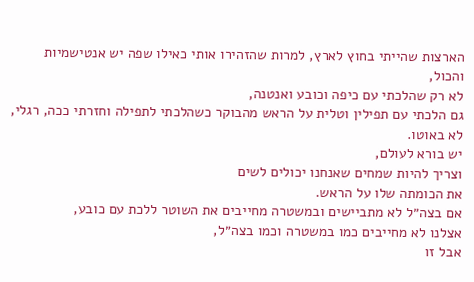הארצות שהייתי בחוץ לארץ, למרות שהזהירו אותי כאילו שפה יש אנטישמיות והכול,
לא רק שהלכתי עם כיפה וכובע ואנטנה,
גם הלכתי עם תפילין וטלית על הראש מהבוקר כשהלכתי לתפילה וחזרתי ככה, רגלי,
לא באוטו.
יש בורא לעולם,
וצריך להיות שמחים שאנחנו יכולים לשים
את הכומתה שלו על הראש.
אם בצה״ל לא מתביישים ובמשטרה מחייבים את השוטר ללכת עם כובע,
אצלנו לא מחייבים כמו במשטרה וכמו בצה״ל,
אבל זו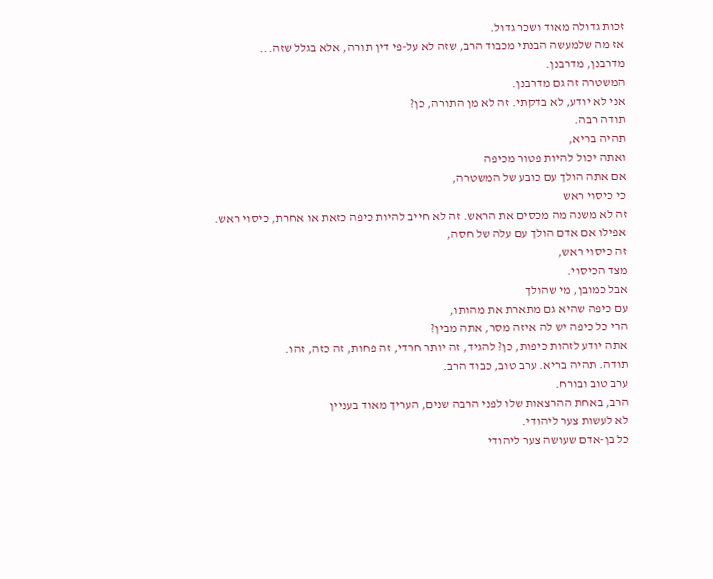זכות גדולה מאוד ושכר גדול.
אז מה שלמעשה הבנתי מכבוד הרב, שזה לא על-פי דין תורה, אלא בגלל שזה...
מדרבנן, מדרבנן.
המשטרה זה גם מדרבנן.
אני לא יודע, לא בדקתי. זה לא מן התורה, כן?
תודה רבה.
תהיה בריא,
ואתה יכול להיות פטור מכיפה
אם אתה הולך עם כובע של המשטרה,
כי כיסוי ראש
זה לא משנה מה מכסים את הראש. זה לא חייב להיות כיפה כזאת או אחרת, כיסוי ראש.
אפילו אם אדם הולך עם עלה של חסה,
זה כיסוי ראש,
מצד הכיסוי.
אבל כמובן, מי שהולך
עם כיפה שהיא גם מתארת את מהותו,
הרי כל כיפה יש לה איזה מסר, אתה מבין?
אתה יודע לזהות כיפות, כן? להגיד, זה יותר חרדי, זה פחות, זה כזה, זהו.
תודה. תהיה בריא. ערב טוב, כבוד הרב.
ערב טוב ובורח.
הרב, באחת ההרצאות שלו לפני הרבה שנים, העריך מאוד בעניין
לא לעשות צער ליהודי.
כל בן-אדם שעושה צער ליהודי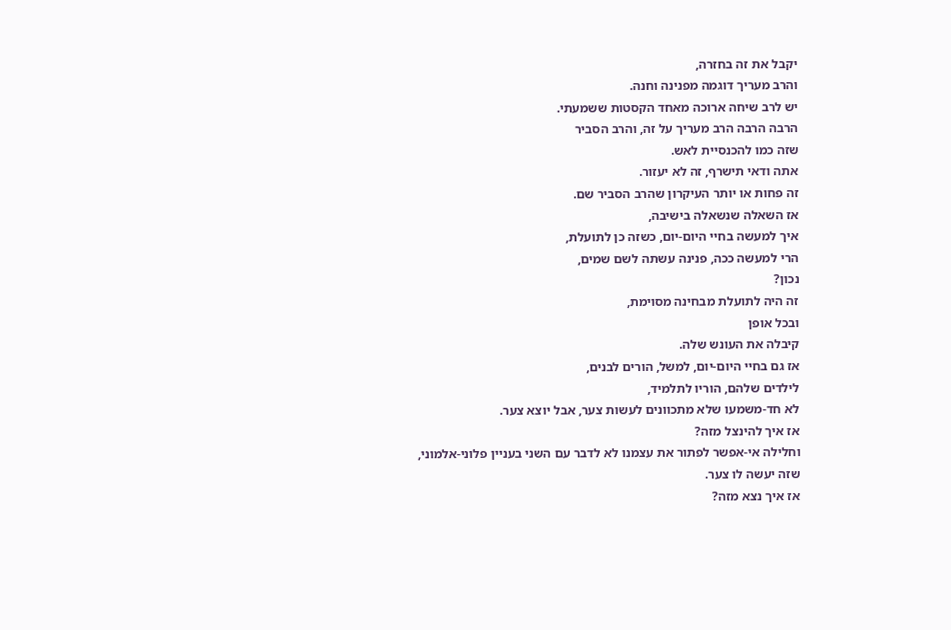יקבל את זה בחזרה,
והרב מעריך דוגמה מפנינה וחנה.
יש לרב שיחה ארוכה מאחד הקסטות ששמעתי.
הרבה הרבה הרב מעריך על זה, והרב הסביר
שזה כמו להכנסיית לאש.
אתה ודאי תישרף, זה לא יעזור.
זה פחות או יותר העיקרון שהרב הסביר שם.
אז השאלה שנשאלה בישיבה,
איך למעשה בחיי היום-יום, כשזה כן לתועלת,
הרי למעשה ככה, פנינה עשתה לשם שמים,
נכון?
זה היה לתועלת מבחינה מסוימת,
ובכל אופן
קיבלה את העונש שלה.
אז גם בחיי היום-יום, למשל, הורים לבנים,
לילדים שלהם, הוריו לתלמיד,
לא חד-משמעו שלא מתכוונים לעשות צער, אבל יוצא צער.
אז איך להינצל מזה?
וחלילה אי-אפשר לפתור את עצמנו לא לדבר עם השני בעניין פלוני-אלמוני,
שזה יעשה לו צער.
אז איך נצא מזה?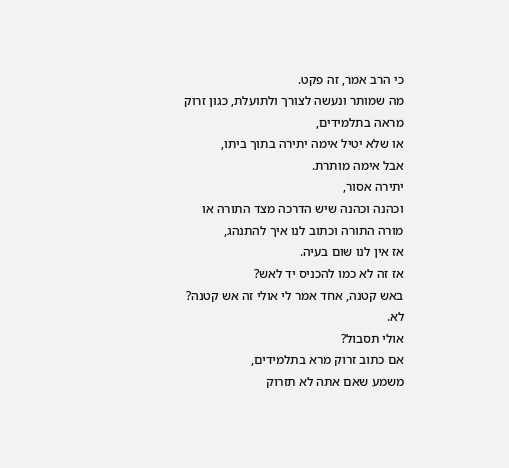כי הרב אמר, זה פקט.
מה שמותר ונעשה לצורך ולתועלת, כגון זרוק מראה בתלמידים,
או שלא יטיל אימה יתירה בתוך ביתו,
אבל אימה מותרת.
יתירה אסור,
וכהנה וכהנה שיש הדרכה מצד התורה או מורה התורה וכתוב לנו איך להתנהג,
אז אין לנו שום בעיה.
אז זה לא כמו להכניס יד לאש?
באש קטנה, אחד אמר לי אולי זה אש קטנה?
לא.
אולי תסבול?
אם כתוב זרוק מרא בתלמידים,
משמע שאם אתה לא תזרוק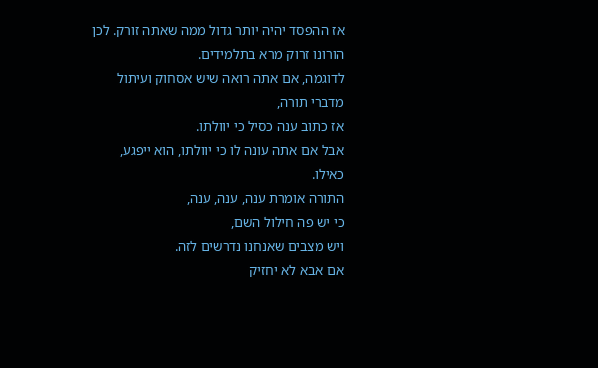אז ההפסד יהיה יותר גדול ממה שאתה זורק. לכן הורונו זרוק מרא בתלמידים.
לדוגמה, אם אתה רואה שיש אסחוק ועיתול מדברי תורה,
אז כתוב ענה כסיל כי יוולתו.
אבל אם אתה עונה לו כי יוולתו, הוא ייפגע, כאילו.
התורה אומרת ענה, ענה, ענה,
כי יש פה חילול השם,
ויש מצבים שאנחנו נדרשים לזה.
אם אבא לא יחזיק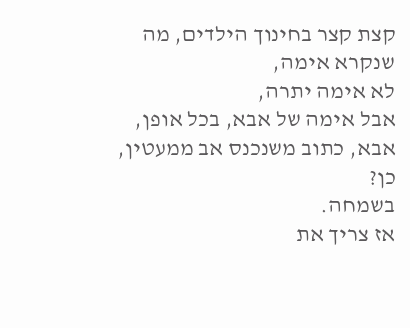קצת קצר בחינוך הילדים, מה שנקרא אימה,
לא אימה יתרה,
אבל אימה של אבא, בכל אופן, אבא, כתוב משנכנס אב ממעטין,
כן?
בשמחה.
אז צריך את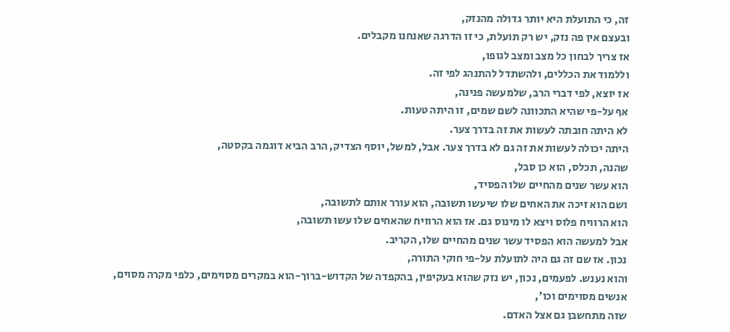זה, כי התועלת היא יותר גדולה מהנזק,
ובעצם אין פה נזק, יש רק תועלת, כי זו הדרגה שאנחנו מקבלים.
אז צריך לבחון כל מצב ומצב לגופו,
וללמוד את הכללים, ולהשתדל להתנהג לפי זה.
אז יוצא, לפי דברי הרב, שלמעשה פנינה,
אף על-פי שהיא התכוונה לשם שמים, זו היתה טעות.
לא היתה חובתה לעשות את זה בדרך צער.
היתה יכולה לעשות את זה גם לא בדרך צער. אבל, למשל, יוסף הצדיק, הרב הביא דוגמה בקסטה,
שהנה, תכלס, הוא כן סבל,
הוא עשר שנים מהחיים שלו הפסיד,
ושם הוא זיכה את האחים שלו שיעשו תשובה, הוא עורר אותם לתשובה,
הוא הרוויח פלוס ויצא לו מינוס גם. אז הוא הרוויח שהאחים שלו עשו תשובה,
אבל למעשה הוא הפסיד עשר שנים מהחיים שלו, הקריב.
נכון. אז שם זה גם היה לתועלת על-פי חוקי התורה,
והוא נענש. לפעמים, נכון, יש נזק שהוא בעקיפין, בהקפדה של הקדוש-ברוך-הוא במקרים מסוימים, כלפי מקרה מסוים, אנשים מסוימים וכו',
שזה מתחשבן גם אצל האדם.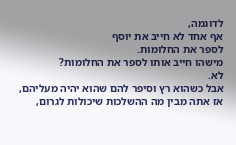לדוגמה,
אף אחד לא חייב את יוסף
לספר את החלומות.
מישהו חייב אותו לספר את החלומות?
לא.
אבל כשהוא רץ וסיפר להם שהוא יהיה מעליהם,
אז אתה מבין מה ההשלכות שיכולות לגרום,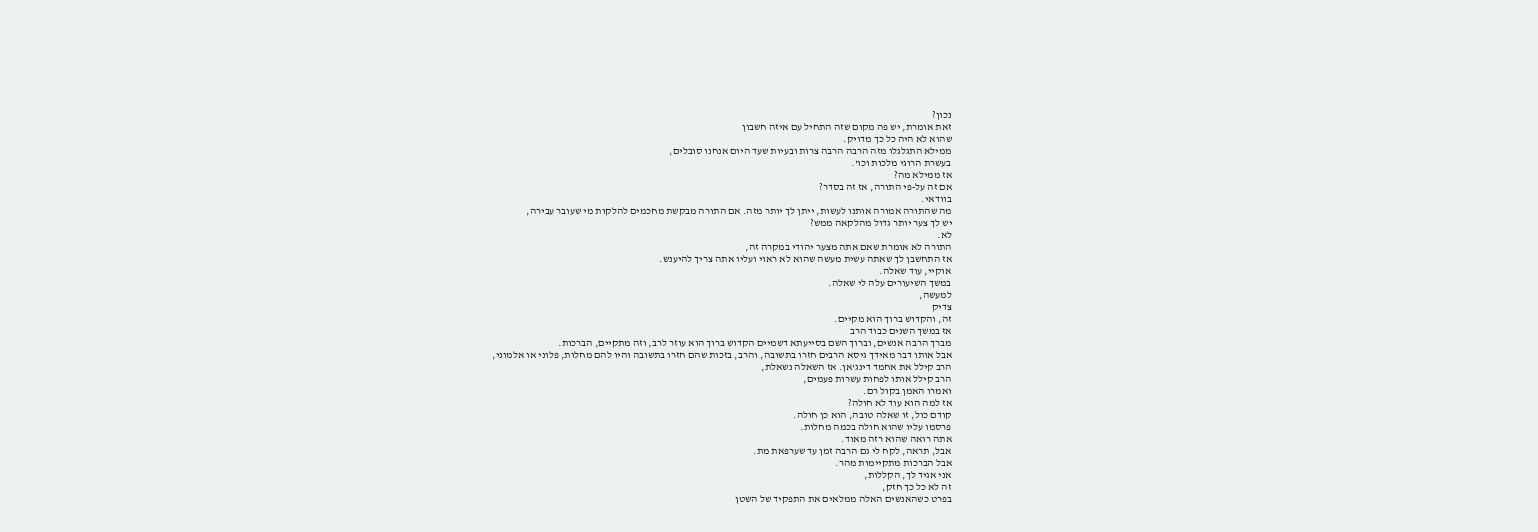נכון?
זאת אומרת, יש פה מקום שזה התחיל עם איזה חשבון
שהוא לא היה כל כך מדויק.
ממילא התגלגלו מזה הרבה הרבה צרות ובעיות שעד היום אנחנו סובלים,
בעשרת הרוגי מלכות וכו'.
אז ממילא מה?
אם זה על-פי התורה, אז זה בסדר?
בוודאי.
מה שהתורה אמורה אותנו לעשות, ייתן לך יותר מזה. אם התורה מבקשת מחכמים להלקות מי שעובר עבירה,
יש לך צער יותר גדול מהלקאה ממש?
לא.
התורה לא אומרת שאם אתה מצער יהודי במקרה זה,
אז התחשבן לך שאתה עשית מעשה שהוא לא ראוי ועליו אתה צריך להיענש.
אוקיי, עוד שאלה.
במשך השיעורים עלה לי שאלה.
למעשה,
צדיק
זה, והקדוש ברוך הוא מקיים.
אז במשך השנים כבוד הרב
מברך הרבה אנשים, וברוך השם בסייעתא דשמיים הקדוש ברוך הוא עוזר לרב, וזה מתקיים, הברכות.
אבל אותו דבר מאידך גיסא הרבים חזרו בתשובה, והרב, בזכות שהם חזרו בתשובה והיו להם מחלות, פלוני או אלמוני,
הרב קילל את אחמד דינג'אן. אז השאלה נשאלת,
הרב קילל אותו לפחות עשרות פעמים,
ואמרו האמן בקול רם.
אז למה הוא עוד לא חולה?
קודם כול, זו שאלה טובה, הוא כן חולה.
פרסמו עליו שהוא חולה בכמה מחלות.
אתה רואה שהוא רזה מאוד.
אבל, תראה, לקח לי גם הרבה זמן עד שערפאת מת.
אבל הברכות מתקיימות מהר.
אני אגיד לך, הקללות,
זה לא כל כך חזק,
בפרט כשהאנשים האלה ממלאים את התפקיד של השטן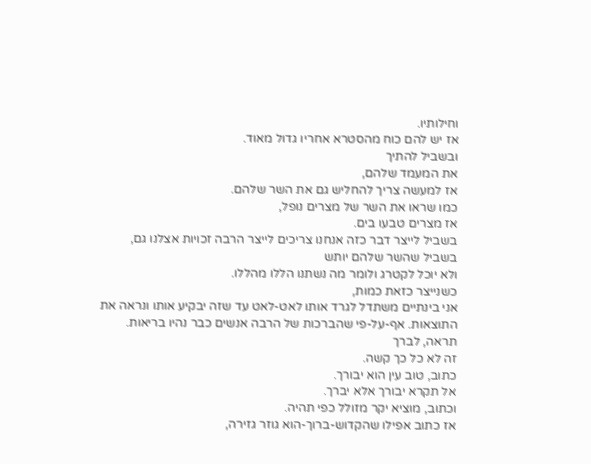וחילותיו.
אז יש להם כוח מהסטרא אחריו גדול מאוד.
ובשביל להתיך
את המעמד שלהם,
אז למעשה צריך להחליש גם את השר שלהם.
כמו שראו את השר של מצרים נופל,
אז מצרים טבעו בים.
בשביל לייצר דבר כזה אנחנו צריכים לייצר הרבה זכויות אצלנו גם,
בשביל שהשר שלהם יותש
ולא יוכל לקטרג ולומר מה נשתנו הללו מהללו.
כשנייצר כזאת כמות,
אני בינתיים משתדל לגרד אותו לאט-לאט עד שזה יבקיע אותו ונראה את התוצאות. אף-על-פי שהברכות של הרבה אנשים כבר נהיו בריאות.
תראה, לברך
זה לא כל כך קשה.
כתוב, טוב עין הוא יבורך.
אל תקרא יבורך אלא יברך.
וכתוב, מוציא יקר מזולל כפי תהיה.
אז כתוב אפילו שהקדוש-ברוך-הוא גוזר גזירה,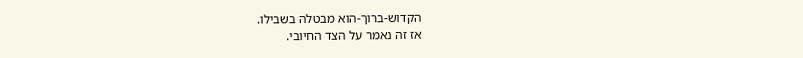הקדוש-ברוך-הוא מבטלה בשבילו.
אז זה נאמר על הצד החיובי.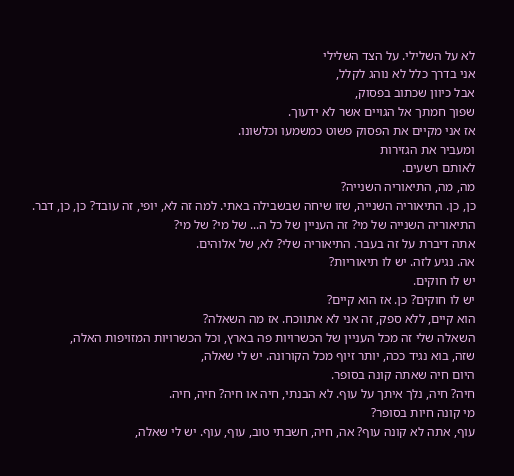לא על השלילי. על הצד השלילי
אני בדרך כלל לא נוהג לקלל,
אבל כיוון שכתוב בפסוק,
שפוך חמתך אל הגויים אשר לא ידעוך.
אז אני מקיים את הפסוק פשוט כמשמעו וכלשונו.
ומעביר את הגזירות
לאותם רשעים.
מה, מה, התיאוריה השנייה?
כן, כן. התיאוריה השנייה, שזו שיחה שבשבילה באתי. למה זה לא, יופי, זה עובד? כן, כן, דבר. התיאוריה השנייה של מי? זה העניין של כל ה... של מי? של מי?
אתה דיברת על זה בעבר. התיאוריה שלי? לא, של אלוהים.
אה. נגיע לזה. יש לו תיאוריות?
יש לו חוקים.
יש לו חוקים? כן. אז הוא קיים?
הוא קיים, ללא ספק, זה אני לא אתווכח. אז מה השאלה?
השאלה שלי זה מכל העניין של הכשרויות פה בארץ, וכל הכשרויות המזויפות האלה,
שזה, בוא נגיד ככה, יותר זיוף מכל הקורונה. יש לי שאלה,
היום חיה שאתה קונה בסופר.
חיה? חיה, נלך איתך על עוף. לא הבנתי, חיה או חיה? חיה, חיה.
מי קונה חיות בסופר?
עוף, אתה לא קונה עוף? אה, חיה, חשבתי טוב, עוף, עוף. יש לי שאלה,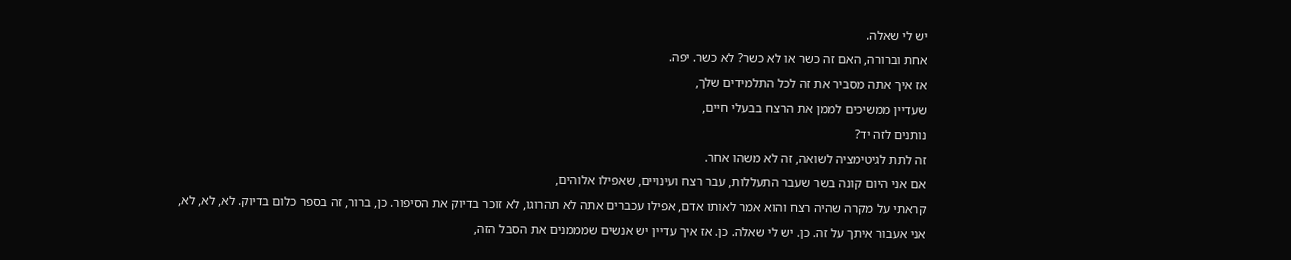יש לי שאלה.
אחת וברורה, האם זה כשר או לא כשר? לא כשר. יפה.
אז איך אתה מסביר את זה לכל התלמידים שלך,
שעדיין ממשיכים לממן את הרצח בבעלי חיים,
נותנים לזה יד?
זה לתת לגיטימציה לשואה, זה לא משהו אחר.
אם אני היום קונה בשר שעבר התעללות, עבר רצח ועינויים, שאפילו אלוהים,
קראתי על מקרה שהיה רצח והוא אמר לאותו אדם, אפילו עכברים אתה לא תהרוגו, לא זוכר בדיוק את הסיפור. כן, ברור, זה בספר כלום בדיוק. לא, לא, לא, אני אעבור איתך על זה. כן. יש לי שאלה. כן. אז איך עדיין יש אנשים שמממנים את הסבל הזה,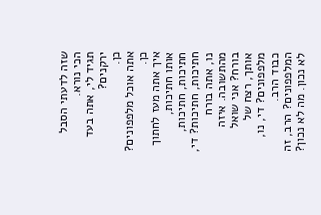שזה לדעתי הסבל הכי נורא.
תגיד לי, אתה בעד ירקנים?
כן.
אתה אוכל מלפפונים? כן.
איך אתה מעז לחתוך אותו חתיכות, חתיכות, חתיכות, חתיכות, חתיכות? די, נו, אתה בורח מהתשובה. איזה בורח? אני שואל אותך, רצח של מלפפונים? די, נו, כבוד הרב. המלפפונים? הרב, זה לא נכון. מה לא נכון?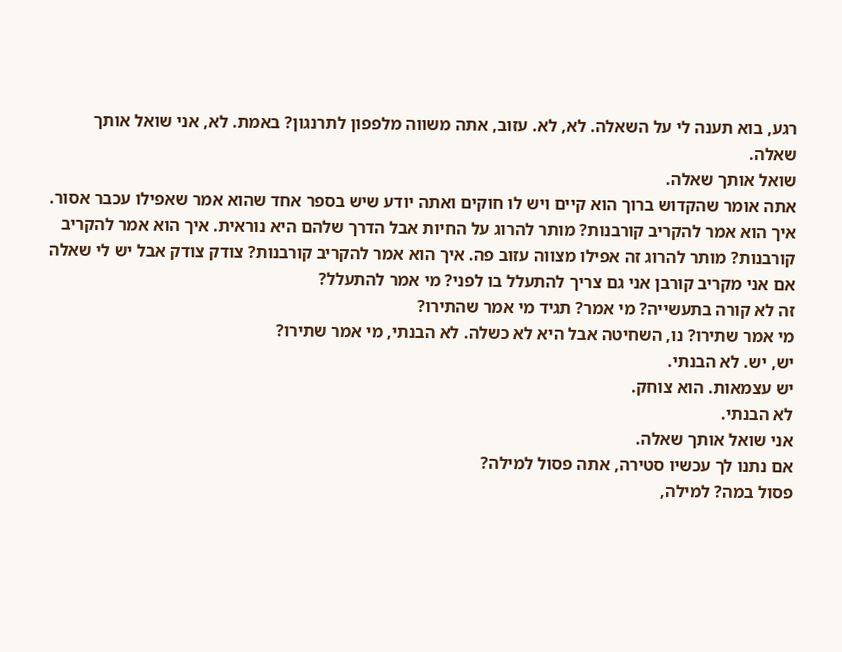רגע, בוא תענה לי על השאלה. לא, לא. עזוב, אתה משווה מלפפון לתרנגון? באמת. לא, אני שואל אותך שאלה.
שואל אותך שאלה.
אתה אומר שהקדוש ברוך הוא קיים ויש לו חוקים ואתה יודע שיש בספר אחד שהוא אמר שאפילו עכבר אסור. איך הוא אמר להקריב קורבנות? מותר להרוג על החיות אבל הדרך שלהם היא נוראית. איך הוא אמר להקריב קורבנות? מותר להרוג זה אפילו מצווה עזוב פה. איך הוא אמר להקריב קורבנות? צודק צודק אבל יש לי שאלה אם אני מקריב קורבן אני גם צריך להתעלל בו לפני? מי אמר להתעלל?
זה לא קורה בתעשייה? מי אמר? תגיד מי אמר שהתירו?
מי אמר שתירו? נו, השחיטה אבל היא לא כשלה. לא הבנתי, מי אמר שתירו?
יש, יש. לא הבנתי.
יש עצמאות. הוא צוחק.
לא הבנתי.
אני שואל אותך שאלה.
אם נתנו לך עכשיו סטירה, אתה פסול למילה?
פסול במה? למילה,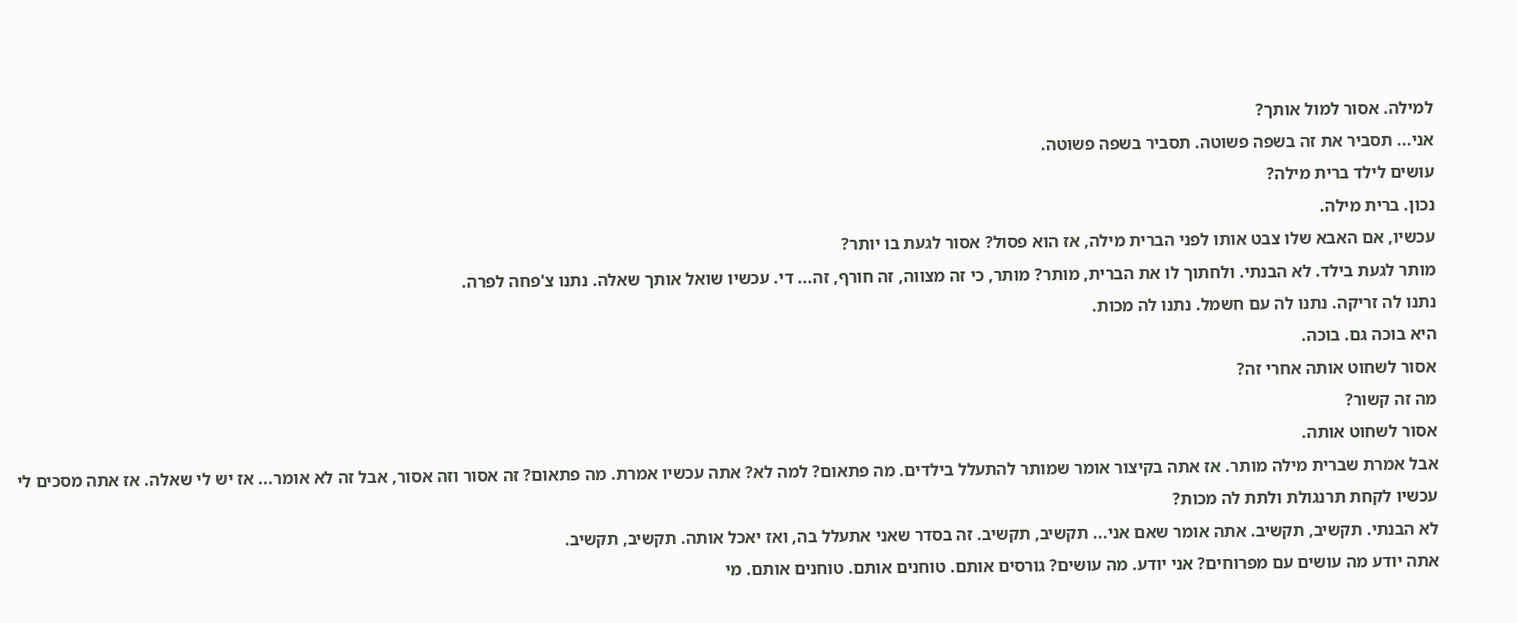למילה. אסור למול אותך?
אני... תסביר את זה בשפה פשוטה. תסביר בשפה פשוטה.
עושים לילד ברית מילה?
נכון. ברית מילה.
עכשיו, אם האבא שלו צבט אותו לפני הברית מילה, אז הוא פסול? אסור לגעת בו יותר?
מותר לגעת בילד. לא הבנתי. ולחתוך לו את הברית, מותר? מותר, כי זה מצווה, זה חורף, זה... די. עכשיו שואל אותך שאלה. נתנו צ'פחה לפרה.
נתנו לה זריקה. נתנו לה עם חשמל. נתנו לה מכות.
היא בוכה גם. בוכה.
אסור לשחוט אותה אחרי זה?
מה זה קשור?
אסור לשחוט אותה.
אבל אמרת שברית מילה מותר. אז אתה בקיצור אומר שמותר להתעלל בילדים. מה פתאום? למה לא? אתה עכשיו אמרת. מה פתאום? זה אסור וזה אסור, אבל זה לא אומר... אז יש לי שאלה. אז אתה מסכים לי עכשיו לקחת תרנגולת ולתת לה מכות?
לא הבנתי. תקשיב, תקשיב. אתה אומר שאם אני... תקשיב, תקשיב. זה בסדר שאני אתעלל בה, ואז יאכל אותה. תקשיב, תקשיב.
אתה יודע מה עושים עם מפרוחים? אני יודע. מה עושים? גורסים אותם. טוחנים אותם. טוחנים אותם. מי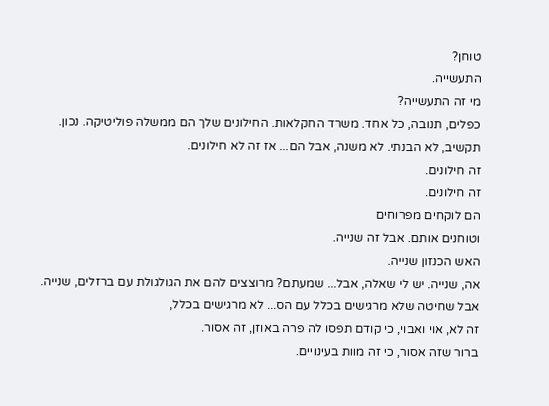טוחן?
התעשייה.
מי זה התעשייה?
כפלים, תנובה, כל אחד. משרד החקלאות. החילונים שלך הם ממשלה פוליטיקה. נכון.
תקשיב, לא הבנתי. לא משנה, אבל הם... אז זה לא חילונים.
זה חילונים.
זה חילונים.
הם לוקחים מפרוחים
וטוחנים אותם. אבל זה שנייה.
האש הכנזון שנייה.
אה, שנייה. יש לי שאלה, אבל... שמעתם? מרוצצים להם את הגולגולת עם ברזלים, שנייה.
אבל שחיטה שלא מרגישים בכלל עם הס... לא מרגישים בכלל,
זה לא, אוי ואבוי, כי קודם תפסו לה פרה באוזן, זה אסור.
ברור שזה אסור, כי זה מוות בעינויים.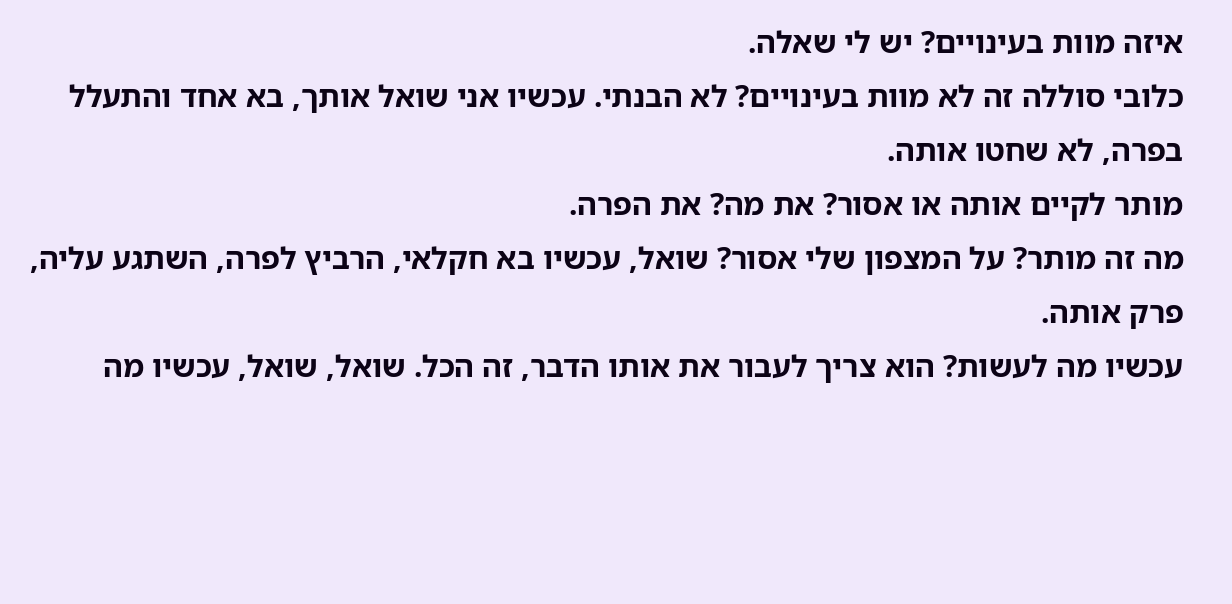איזה מוות בעינויים? יש לי שאלה.
כלובי סוללה זה לא מוות בעינויים? לא הבנתי. עכשיו אני שואל אותך, בא אחד והתעלל בפרה, לא שחטו אותה.
מותר לקיים אותה או אסור? את מה? את הפרה.
מה זה מותר? על המצפון שלי אסור? שואל, עכשיו בא חקלאי, הרביץ לפרה, השתגע עליה, פרק אותה.
עכשיו מה לעשות? הוא צריך לעבור את אותו הדבר, זה הכל. שואל, שואל, עכשיו מה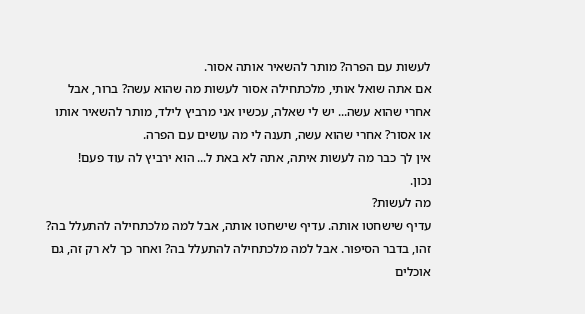לעשות עם הפרה? מותר להשאיר אותה אסור.
אם אתה שואל אותי, מלכתחילה אסור לעשות מה שהוא עשה? ברור, אבל אחרי שהוא עשה... יש לי שאלה, עכשיו אני מרביץ לילד, מותר להשאיר אותו או אסור? אחרי שהוא עשה, תענה לי מה עושים עם הפרה.
אין לך כבר מה לעשות איתה, אתה לא באת ל... הוא ירביץ לה עוד פעם!
נכון.
מה לעשות?
עדיף שישחטו אותה. עדיף שישחטו אותה, אבל למה מלכתחילה להתעלל בה? זהו, בדבר הסיפור. אבל למה מלכתחילה להתעלל בה? ואחר כך לא רק זה, גם אוכלים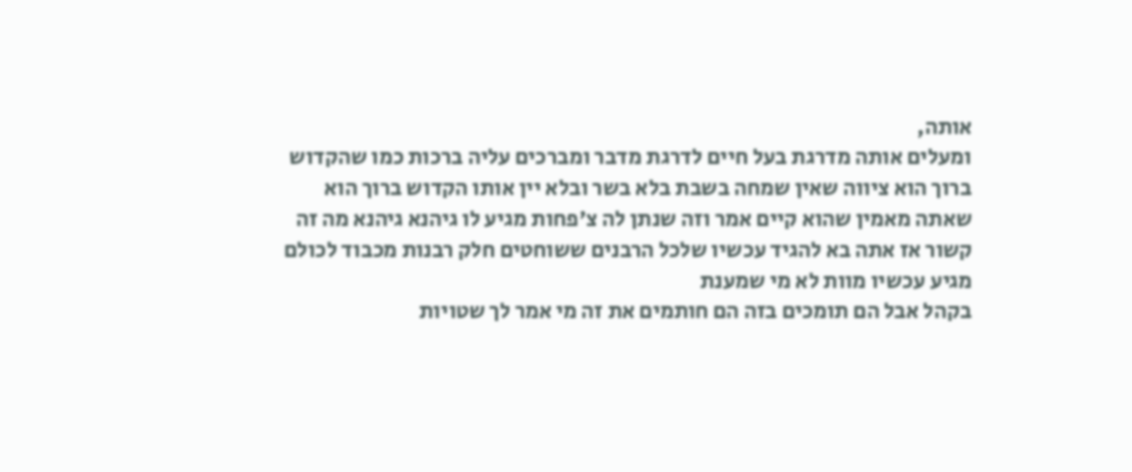אותה,
ומעלים אותה מדרגת בעל חיים לדרגת מדבר ומברכים עליה ברכות כמו שהקדוש ברוך הוא ציווה שאין שמחה בשבת בלא בשר ובלא יין אותו הקדוש ברוך הוא שאתה מאמין שהוא קיים אמר וזה שנתן לה צ'פחות מגיע לו גיהנא גיהנא מה זה קשור אז אתה בא להגיד עכשיו שלכל הרבנים ששוחטים חלק רבנות מכבוד לכולם מגיע עכשיו מוות לא מי שמענת
בקהל אבל הם תומכים בזה הם חותמים את זה מי אמר לך שטויות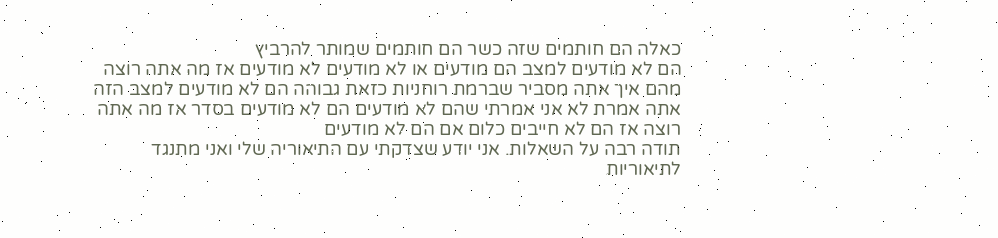כאלה הם חותמים שזה כשר הם חותמים שמותר להרביץ
הם לא מודעים למצב הם מודעים או לא מודעים לא מודעים אז מה אתה רוצה מהם איך אתה מסביר שברמת רוחניות כזאת גבוהה הם לא מודעים למצב הזה אתה אמרת לא אני אמרתי שהם לא מודעים הם לא מודעים בסדר אז מה אתה רוצה אז הם לא חייבים כלום אם הם לא מודעים
תודה רבה על השאלות. אני יודע שצדקתי עם התיאוריה שלי ואני מתנגד לתיאוריות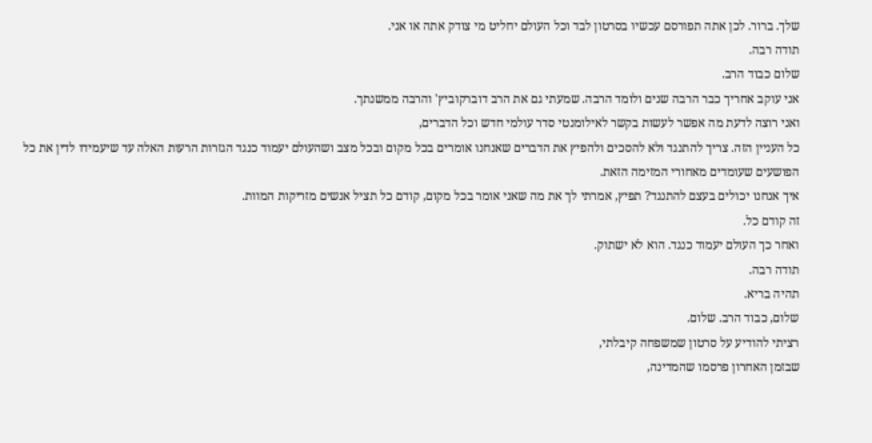שלך. ברור. לכן אתה תפורסם עכשיו בסרטון לבד וכל העולם יחליט מי צודק אתה או אני.
תודה רבה.
שלום כבוד הרב.
אני עוקב אחריך כבר הרבה שנים ולומד הרבה. שמעתי גם את הרב דוברקוביץ' והרבה ממשנתך.
ואני רוצה לדעת מה אפשר לעשות בקשר לאילומנטי סדר עולמי חדש וכל הדברים,
כל העניין הזה. צריך להתנגד ולא להסכים ולהפיץ את הדברים שאנחנו אומרים בכל מקום ובכל מצב ושהעולם יעמוד כנגד הגזרות הרעות האלה עד שיעמידו לדין את כל הפושעים שעומדים מאחורי המזימה הזאת.
איך אנחנו יכולים בעצם להתנגד? תפיץ, אמרתי לך את מה שאני אומר בכל מקום, קודם כל תציל אנשים מזריקות המוות.
זה קודם כל.
ואחר כך העולם יעמוד כנגד. הוא לא ישתוק.
תודה רבה.
תהיה בריא.
שלום, כבוד הרב. שלום.
רציתי להודיע על סרטון שמשפחה קיבלתי,
שבזמן האחרון פרסמו שהמדינה,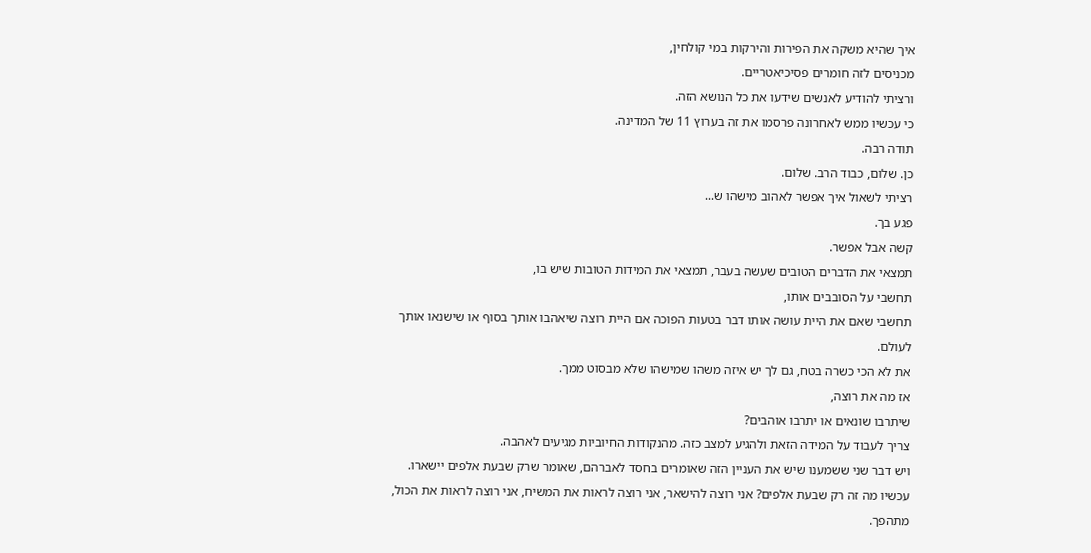איך שהיא משקה את הפירות והירקות במי קולחין,
מכניסים לזה חומרים פסיכיאטריים.
ורציתי להודיע לאנשים שידעו את כל הנושא הזה.
כי עכשיו ממש לאחרונה פרסמו את זה בערוץ 11 של המדינה.
תודה רבה.
כן. שלום, כבוד הרב. שלום.
רציתי לשאול איך אפשר לאהוב מישהו ש...
פגע בך.
קשה אבל אפשר.
תמצאי את הדברים הטובים שעשה בעבר, תמצאי את המידות הטובות שיש בו,
תחשבי על הסובבים אותו,
תחשבי שאם את היית עושה אותו דבר בטעות הפוכה אם היית רוצה שיאהבו אותך בסוף או שישנאו אותך לעולם.
את לא הכי כשרה בטח, גם לך יש איזה משהו שמישהו שלא מבסוט ממך.
אז מה את רוצה,
שיתרבו שונאים או יתרבו אוהבים?
צריך לעבוד על המידה הזאת ולהגיע למצב כזה. מהנקודות החיוביות מגיעים לאהבה.
ויש דבר שני ששמענו שיש את העניין הזה שאומרים בחסד לאברהם, שאומר שרק שבעת אלפים יישארו.
עכשיו מה זה רק שבעת אלפים? אני רוצה להישאר, אני רוצה לראות את המשיח, אני רוצה לראות את הכול, מתהפך.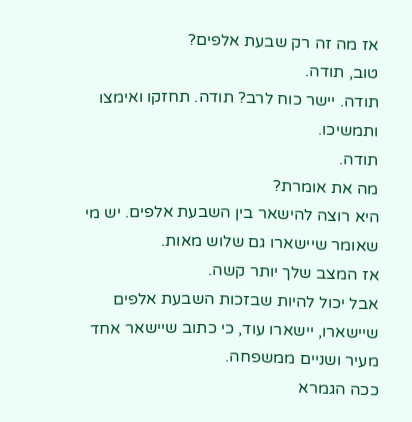אז מה זה רק שבעת אלפים?
טוב, תודה.
תודה. יישר כוח לרב? תודה. תחזקו ואימצו ותמשיכו.
תודה.
מה את אומרת?
היא רוצה להישאר בין השבעת אלפים. יש מי שאומר שיישארו גם שלוש מאות.
אז המצב שלך יותר קשה.
אבל יכול להיות שבזכות השבעת אלפים שיישארו, יישארו עוד, כי כתוב שיישאר אחד מעיר ושניים ממשפחה.
ככה הגמרא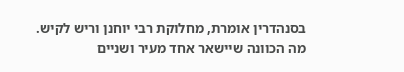בסנהדרין אומרת, מחלוקת רבי יוחנן וריש לקיש.
מה הכוונה שיישאר אחד מעיר ושניים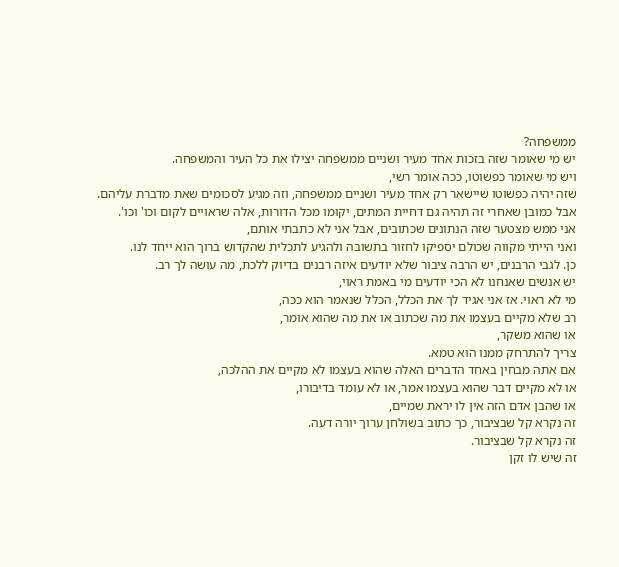ממשפחה?
יש מי שאומר שזה בזכות אחד מעיר ושניים ממשפחה יצילו את כל העיר והמשפחה.
ויש מי שאומר כפשוטו, ככה אומר רשי,
שזה יהיה כפשוטו שיישאר רק אחד מעיר ושניים ממשפחה, וזה מגיע לסכומים שאת מדברת עליהם.
אבל כמובן שאחרי זה תהיה גם דחיית המתים, יקומו מכל הדורות, אלה שראויים לקום וכו' וכו'.
אני ממש מצטער שזה הנתונים שכתובים, אבל אני לא כתבתי אותם,
ואני הייתי מקווה שכולם יספיקו לחזור בתשובה ולהגיע לתכלית שהקדוש ברוך הוא ייחד לנו.
כן. לגבי הרבנים, יש הרבה ציבור שלא יודעים איזה רבנים בדיוק ללכת, מה עושה לך רב.
יש אנשים שאנחנו לא הכי יודעים מי באמת ראוי,
מי לא ראוי. אז אני אגיד לך את הכלל, הכלל שנאמר הוא ככה,
רב שלא מקיים בעצמו את מה שכתוב או את מה שהוא אומר,
או שהוא משקר,
צריך להתרחק ממנו הוא טמא.
אם אתה מבחין באחד הדברים האלה שהוא בעצמו לא מקיים את ההלכה,
או לא מקיים דבר שהוא בעצמו אמר, או לא עומד בדיבורו,
או שהבן אדם הזה אין לו יראת שמיים,
זה נקרא קל שבציבור, כך כתוב בשולחן ערוך יורה דעה.
זה נקרא קל שבציבור.
זה שיש לו זקן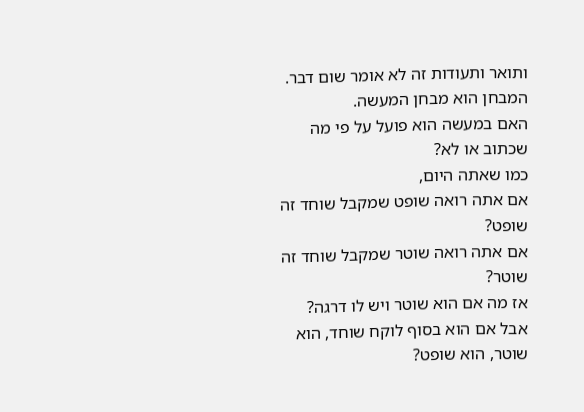ותואר ותעודות זה לא אומר שום דבר.
המבחן הוא מבחן המעשה.
האם במעשה הוא פועל על פי מה שכתוב או לא?
כמו שאתה היום,
אם אתה רואה שופט שמקבל שוחד זה שופט?
אם אתה רואה שוטר שמקבל שוחד זה שוטר?
אז מה אם הוא שוטר ויש לו דרגה?
אבל אם הוא בסוף לוקח שוחד, הוא שוטר, הוא שופט?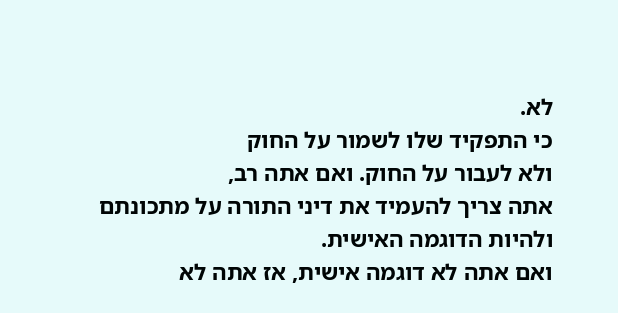לא.
כי התפקיד שלו לשמור על החוק
ולא לעבור על החוק. ואם אתה רב,
אתה צריך להעמיד את דיני התורה על מתכונתם
ולהיות הדוגמה האישית.
ואם אתה לא דוגמה אישית, אז אתה לא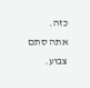כזה.
אתה סתם צבוע.